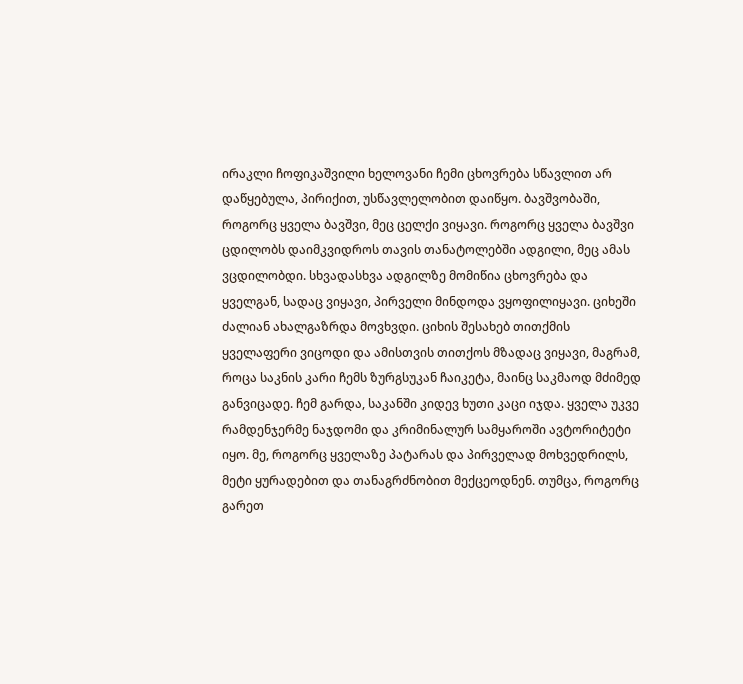ირაკლი ჩოფიკაშვილი ხელოვანი ჩემი ცხოვრება სწავლით არ დაწყებულა, პირიქით, უსწავლელობით დაიწყო. ბავშვობაში, როგორც ყველა ბავშვი, მეც ცელქი ვიყავი. როგორც ყველა ბავშვი ცდილობს დაიმკვიდროს თავის თანატოლებში ადგილი, მეც ამას ვცდილობდი. სხვადასხვა ადგილზე მომიწია ცხოვრება და ყველგან, სადაც ვიყავი, პირველი მინდოდა ვყოფილიყავი. ციხეში ძალიან ახალგაზრდა მოვხვდი. ციხის შესახებ თითქმის ყველაფერი ვიცოდი და ამისთვის თითქოს მზადაც ვიყავი, მაგრამ, როცა საკნის კარი ჩემს ზურგსუკან ჩაიკეტა, მაინც საკმაოდ მძიმედ განვიცადე. ჩემ გარდა, საკანში კიდევ ხუთი კაცი იჯდა. ყველა უკვე რამდენჯერმე ნაჯდომი და კრიმინალურ სამყაროში ავტორიტეტი იყო. მე, როგორც ყველაზე პატარას და პირველად მოხვედრილს, მეტი ყურადებით და თანაგრძნობით მექცეოდნენ. თუმცა, როგორც გარეთ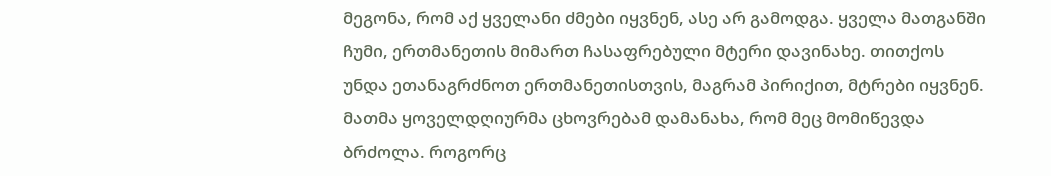მეგონა, რომ აქ ყველანი ძმები იყვნენ, ასე არ გამოდგა. ყველა მათგანში ჩუმი, ერთმანეთის მიმართ ჩასაფრებული მტერი დავინახე. თითქოს უნდა ეთანაგრძნოთ ერთმანეთისთვის, მაგრამ პირიქით, მტრები იყვნენ. მათმა ყოველდღიურმა ცხოვრებამ დამანახა, რომ მეც მომიწევდა ბრძოლა. როგორც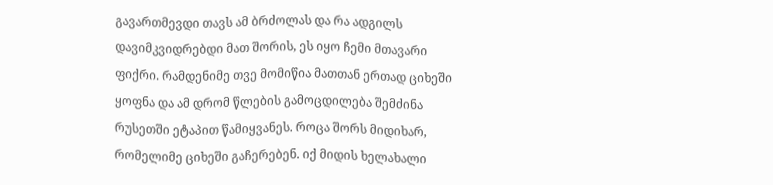გავართმევდი თავს ამ ბრძოლას და რა ადგილს დავიმკვიდრებდი მათ შორის, ეს იყო ჩემი მთავარი ფიქრი. რამდენიმე თვე მომიწია მათთან ერთად ციხეში ყოფნა და ამ დრომ წლების გამოცდილება შემძინა რუსეთში ეტაპით წამიყვანეს. როცა შორს მიდიხარ, რომელიმე ციხეში გაჩერებენ. იქ მიდის ხელახალი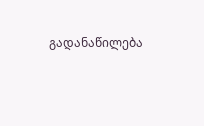გადანაწილება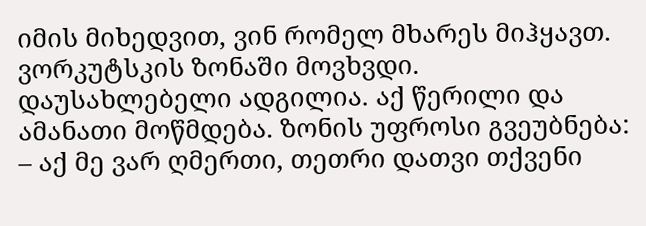იმის მიხედვით, ვინ რომელ მხარეს მიჰყავთ. ვორკუტსკის ზონაში მოვხვდი. დაუსახლებელი ადგილია. აქ წერილი და ამანათი მოწმდება. ზონის უფროსი გვეუბნება: – აქ მე ვარ ღმერთი, თეთრი დათვი თქვენი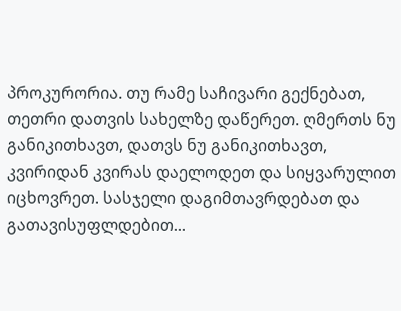პროკურორია. თუ რამე საჩივარი გექნებათ, თეთრი დათვის სახელზე დაწერეთ. ღმერთს ნუ განიკითხავთ, დათვს ნუ განიკითხავთ, კვირიდან კვირას დაელოდეთ და სიყვარულით იცხოვრეთ. სასჯელი დაგიმთავრდებათ და გათავისუფლდებით...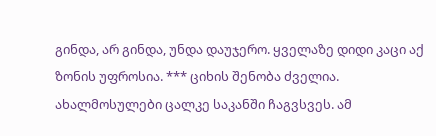გინდა, არ გინდა, უნდა დაუჯერო. ყველაზე დიდი კაცი აქ ზონის უფროსია. *** ციხის შენობა ძველია. ახალმოსულები ცალკე საკანში ჩაგვსვეს. ამ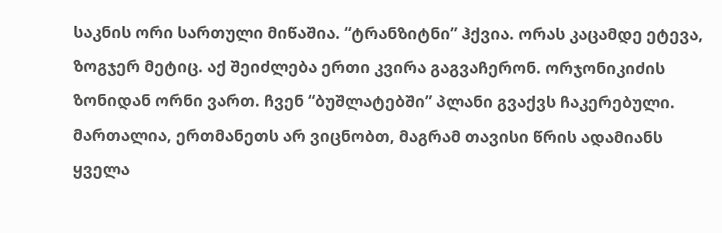საკნის ორი სართული მიწაშია. “ტრანზიტნი” ჰქვია. ორას კაცამდე ეტევა, ზოგჯერ მეტიც. აქ შეიძლება ერთი კვირა გაგვაჩერონ. ორჯონიკიძის ზონიდან ორნი ვართ. ჩვენ “ბუშლატებში” პლანი გვაქვს ჩაკერებული. მართალია, ერთმანეთს არ ვიცნობთ, მაგრამ თავისი წრის ადამიანს ყველა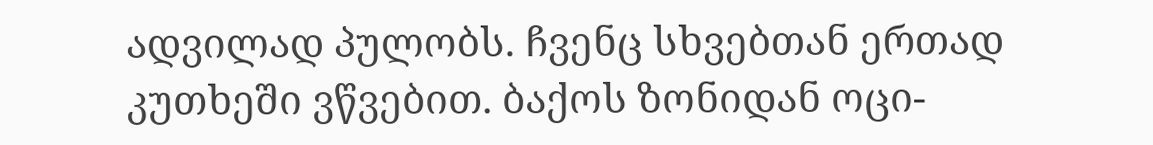ადვილად პულობს. ჩვენც სხვებთან ერთად კუთხეში ვწვებით. ბაქოს ზონიდან ოცი-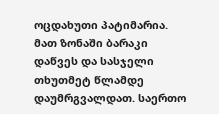ოცდახუთი პატიმარია. მათ ზონაში ბარაკი დაწვეს და სასჯელი თხუთმეტ წლამდე დაუმრგვალდათ. საერთო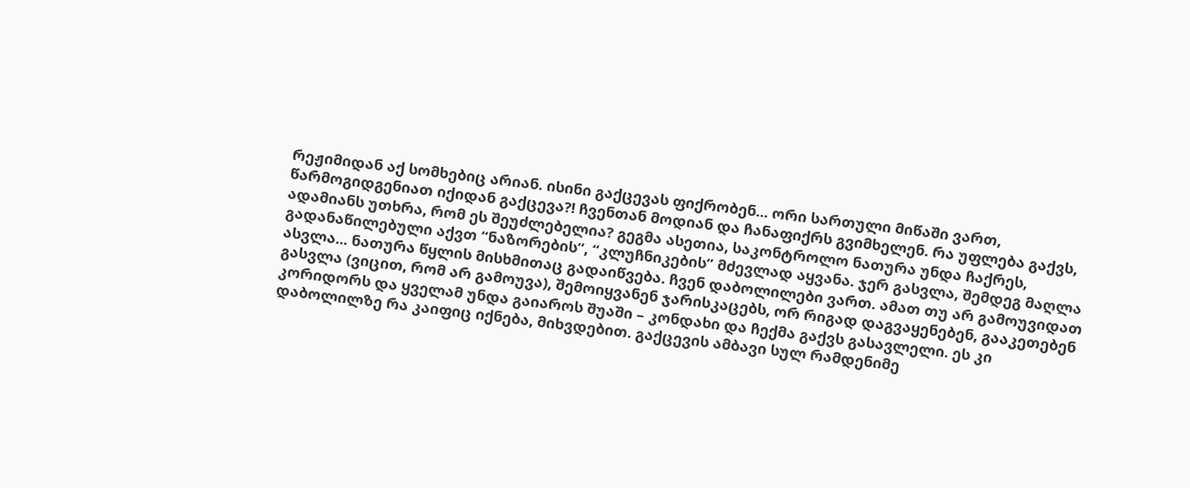რეჟიმიდან აქ სომხებიც არიან. ისინი გაქცევას ფიქრობენ... ორი სართული მიწაში ვართ, წარმოგიდგენიათ იქიდან გაქცევა?! ჩვენთან მოდიან და ჩანაფიქრს გვიმხელენ. რა უფლება გაქვს, ადამიანს უთხრა, რომ ეს შეუძლებელია? გეგმა ასეთია, საკონტროლო ნათურა უნდა ჩაქრეს, გადანაწილებული აქვთ “ნაზორების”, “კლუჩნიკების” მძევლად აყვანა. ჯერ გასვლა, შემდეგ მაღლა ასვლა... ნათურა წყლის მისხმითაც გადაიწვება. ჩვენ დაბოლილები ვართ. ამათ თუ არ გამოუვიდათ გასვლა (ვიცით, რომ არ გამოუვა), შემოიყვანენ ჯარისკაცებს, ორ რიგად დაგვაყენებენ, გააკეთებენ კორიდორს და ყველამ უნდა გაიაროს შუაში – კონდახი და ჩექმა გაქვს გასავლელი. ეს კი დაბოლილზე რა კაიფიც იქნება, მიხვდებით. გაქცევის ამბავი სულ რამდენიმე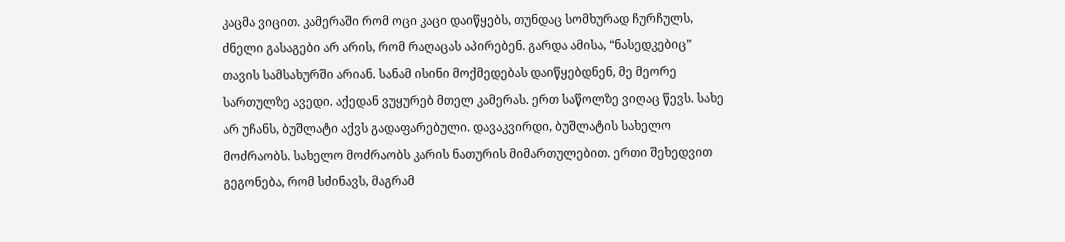კაცმა ვიცით. კამერაში რომ ოცი კაცი დაიწყებს, თუნდაც სომხურად ჩურჩულს, ძნელი გასაგები არ არის, რომ რაღაცას აპირებენ. გარდა ამისა, “ნასედკებიც” თავის სამსახურში არიან. სანამ ისინი მოქმედებას დაიწყებდნენ, მე მეორე სართულზე ავედი. აქედან ვუყურებ მთელ კამერას. ერთ საწოლზე ვიღაც წევს. სახე არ უჩანს, ბუშლატი აქვს გადაფარებული. დავაკვირდი, ბუშლატის სახელო მოძრაობს. სახელო მოძრაობს კარის ნათურის მიმართულებით. ერთი შეხედვით გეგონება, რომ სძინავს, მაგრამ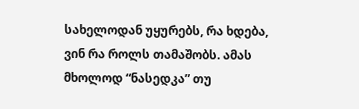სახელოდან უყურებს, რა ხდება, ვინ რა როლს თამაშობს. ამას მხოლოდ “ნასედკა” თუ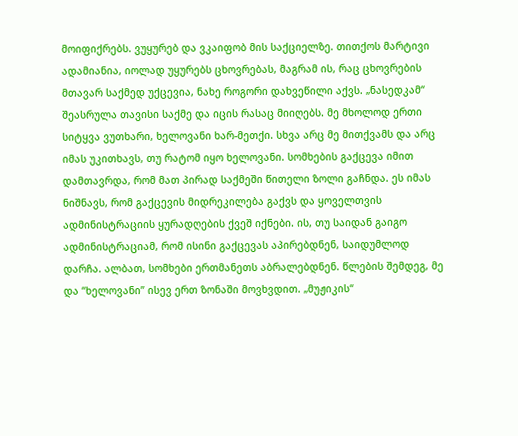მოიფიქრებს. ვუყურებ და ვკაიფობ მის საქციელზე. თითქოს მარტივი ადამიანია, იოლად უყურებს ცხოვრებას, მაგრამ ის, რაც ცხოვრების მთავარ საქმედ უქცევია, ნახე როგორი დახვეწილი აქვს. „ნასედკამ“ შეასრულა თავისი საქმე და იცის რასაც მიიღებს. მე მხოლოდ ერთი სიტყვა ვუთხარი, ხელოვანი ხარ-მეთქი. სხვა არც მე მითქვამს და არც იმას უკითხავს, თუ რატომ იყო ხელოვანი. სომხების გაქცევა იმით დამთავრდა, რომ მათ პირად საქმეში წითელი ზოლი გაჩნდა. ეს იმას ნიშნავს, რომ გაქცევის მიდრეკილება გაქვს და ყოველთვის ადმინისტრაციის ყურადღების ქვეშ იქნები. ის, თუ საიდან გაიგო ადმინისტრაციამ, რომ ისინი გაქცევას აპირებდნენ, საიდუმლოდ დარჩა. ალბათ, სომხები ერთმანეთს აბრალებდნენ. წლების შემდეგ, მე და “ხელოვანი” ისევ ერთ ზონაში მოვხვდით. „მუჟიკის“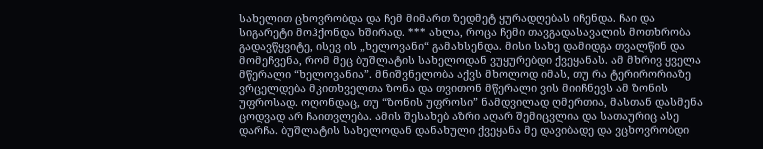სახელით ცხოვრობდა და ჩემ მიმართ ზედმეტ ყურადღებას იჩენდა. ჩაი და სიგარეტი მოჰქონდა ხშირად. *** ახლა, როცა ჩემი თავგადასავალის მოთხრობა გადავწყვიტე, ისევ ის „ხელოვანი“ გამახსენდა. მისი სახე დამიდგა თვალწინ და მომეჩვენა, რომ მეც ბუშლატის სახელოდან ვუყურებდი ქვეყანას. ამ მხრივ ყველა მწერალი “ხელოვანია”. მნიშვნელობა აქვს მხოლოდ იმას, თუ რა ტერირორიაზე ვრცელდება მკითხველთა ზონა და თვითონ მწერალი ვის მიიჩნევს ამ ზონის უფროსად. ოღონდაც, თუ “ზონის უფროსი” ნამდვილად ღმერთია, მასთან დასმენა ცოდვად არ ჩაითვლება. ამის შესახებ აზრი აღარ შემიცვლია და სათაურიც ასე დარჩა. ბუშლატის სახელოდან დანახული ქვეყანა მე დავიბადე და ვცხოვრობდი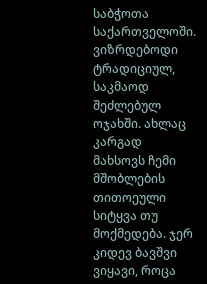საბჭოთა საქართველოში. ვიზრდებოდი ტრადიციულ, საკმაოდ შეძლებულ ოჯახში. ახლაც კარგად მახსოვს ჩემი მშობლების თითოეული სიტყვა თუ მოქმედება. ჯერ კიდევ ბავშვი ვიყავი, როცა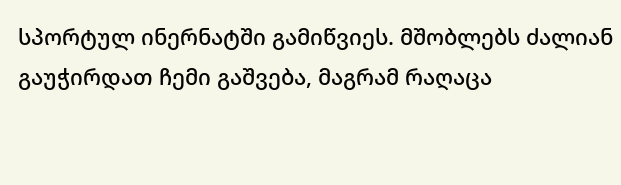სპორტულ ინერნატში გამიწვიეს. მშობლებს ძალიან გაუჭირდათ ჩემი გაშვება, მაგრამ რაღაცა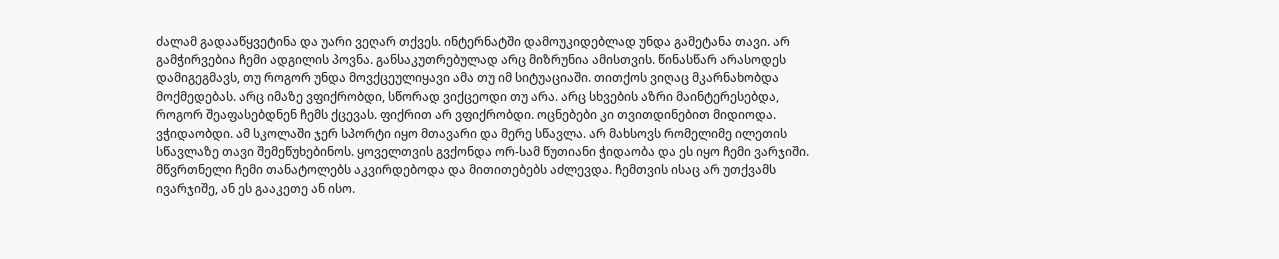ძალამ გადააწყვეტინა და უარი ვეღარ თქვეს. ინტერნატში დამოუკიდებლად უნდა გამეტანა თავი. არ გამჭირვებია ჩემი ადგილის პოვნა. განსაკუთრებულად არც მიზრუნია ამისთვის. წინასწარ არასოდეს დამიგეგმავს, თუ როგორ უნდა მოვქცეულიყავი ამა თუ იმ სიტუაციაში. თითქოს ვიღაც მკარნახობდა მოქმედებას. არც იმაზე ვფიქრობდი, სწორად ვიქცეოდი თუ არა. არც სხვების აზრი მაინტერესებდა, როგორ შეაფასებდნენ ჩემს ქცევას. ფიქრით არ ვფიქრობდი. ოცნებები კი თვითდინებით მიდიოდა. ვჭიდაობდი. ამ სკოლაში ჯერ სპორტი იყო მთავარი და მერე სწავლა. არ მახსოვს რომელიმე ილეთის სწავლაზე თავი შემეწუხებინოს. ყოველთვის გვქონდა ორ-სამ წუთიანი ჭიდაობა და ეს იყო ჩემი ვარჯიში. მწვრთნელი ჩემი თანატოლებს აკვირდებოდა და მითითებებს აძლევდა. ჩემთვის ისაც არ უთქვამს ივარჯიშე, ან ეს გააკეთე ან ისო.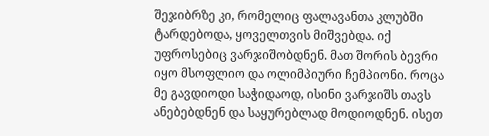შეჯიბრზე კი, რომელიც ფალავანთა კლუბში ტარდებოდა, ყოველთვის მიშვებდა. იქ უფროსებიც ვარჯიშობდნენ. მათ შორის ბევრი იყო მსოფლიო და ოლიმპიური ჩემპიონი. როცა მე გავდიოდი საჭიდაოდ, ისინი ვარჯიშს თავს ანებებდნენ და საყურებლად მოდიოდნენ. ისეთ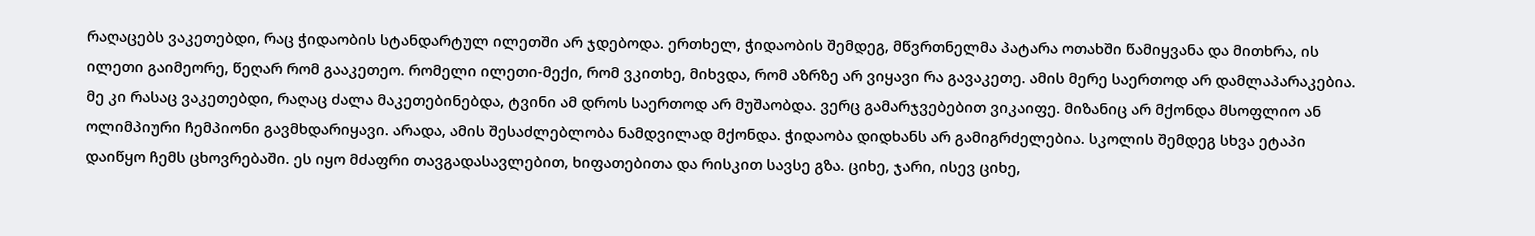რაღაცებს ვაკეთებდი, რაც ჭიდაობის სტანდარტულ ილეთში არ ჯდებოდა. ერთხელ, ჭიდაობის შემდეგ, მწვრთნელმა პატარა ოთახში წამიყვანა და მითხრა, ის ილეთი გაიმეორე, წეღარ რომ გააკეთეო. რომელი ილეთი-მექი, რომ ვკითხე, მიხვდა, რომ აზრზე არ ვიყავი რა გავაკეთე. ამის მერე საერთოდ არ დამლაპარაკებია. მე კი რასაც ვაკეთებდი, რაღაც ძალა მაკეთებინებდა, ტვინი ამ დროს საერთოდ არ მუშაობდა. ვერც გამარჯვებებით ვიკაიფე. მიზანიც არ მქონდა მსოფლიო ან ოლიმპიური ჩემპიონი გავმხდარიყავი. არადა, ამის შესაძლებლობა ნამდვილად მქონდა. ჭიდაობა დიდხანს არ გამიგრძელებია. სკოლის შემდეგ სხვა ეტაპი დაიწყო ჩემს ცხოვრებაში. ეს იყო მძაფრი თავგადასავლებით, ხიფათებითა და რისკით სავსე გზა. ციხე, ჯარი, ისევ ციხე,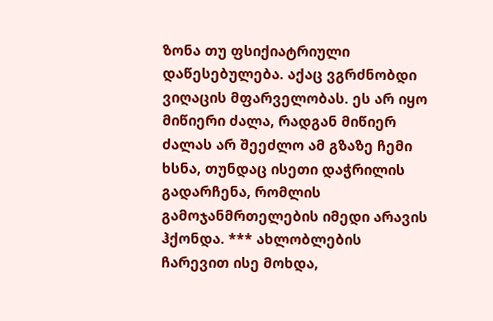ზონა თუ ფსიქიატრიული დაწესებულება. აქაც ვგრძნობდი ვიღაცის მფარველობას. ეს არ იყო მიწიერი ძალა, რადგან მიწიერ ძალას არ შეეძლო ამ გზაზე ჩემი ხსნა, თუნდაც ისეთი დაჭრილის გადარჩენა, რომლის გამოჯანმრთელების იმედი არავის ჰქონდა. *** ახლობლების ჩარევით ისე მოხდა,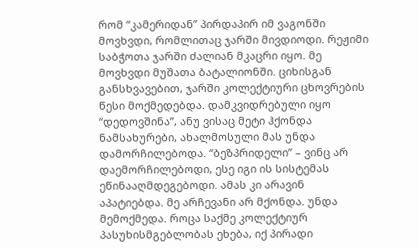რომ “კამერიდან” პირდაპირ იმ ვაგონში მოვხვდი, რომლითაც ჯარში მივდიოდი. რეჟიმი საბჭოთა ჯარში ძალიან მკაცრი იყო. მე მოვხვდი მუშათა ბატალიონში. ციხისგან განსხვავებით, ჯარში კოლექტიური ცხოვრების წესი მოქმედებდა. დამკვიდრებული იყო “დედოვშინა”, ანუ ვისაც მეტი ჰქონდა ნამსახურები, ახალმოსული მას უნდა დამორჩილებოდა. “ბეზპრიდელი” – ვინც არ დაემორჩილებოდი, ესე იგი ის სისტემას ეწინააღმდეგებოდი. ამას კი არავინ აპატიებდა. მე არჩევანი არ მქონდა. უნდა მემოქმედა. როცა საქმე კოლექტიურ პასუხისმგებლობას ეხება, იქ პირადი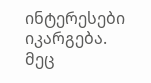ინტერესები იკარგება. მეც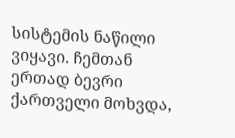სისტემის ნაწილი ვიყავი. ჩემთან ერთად ბევრი ქართველი მოხვდა,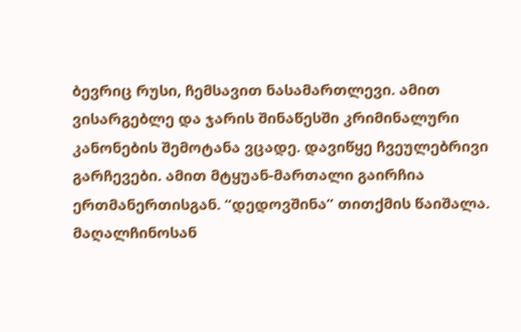ბევრიც რუსი, ჩემსავით ნასამართლევი. ამით ვისარგებლე და ჯარის შინაწესში კრიმინალური კანონების შემოტანა ვცადე. დავიწყე ჩვეულებრივი გარჩევები. ამით მტყუან-მართალი გაირჩია ერთმანერთისგან. “დედოვშინა” თითქმის წაიშალა. მაღალჩინოსან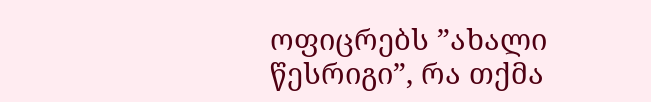ოფიცრებს ”ახალი წესრიგი”, რა თქმა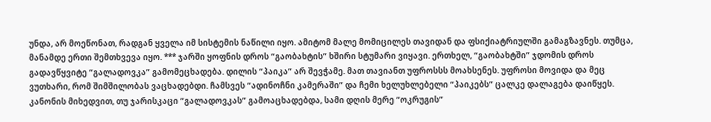უნდა, არ მოეწონათ, რადგან ყველა იმ სისტემის ნაწილი იყო. ამიტომ მალე მომიცილეს თავიდან და ფსიქიატრიულში გამაგზავნეს. თუმცა, მანამდე ერთი შემთხვევა იყო. *** ჯარში ყოფნის დროს “გაობახტის” ხშირი სტუმარი ვიყავი. ერთხელ, “გაობახტში” ჯდომის დროს გადავწყვიტე “გალადოვკა” გამომეცხადება. დილის “პაიკა” არ შევჭამე. მათ თავიანთ უფროსსს მოახსენეს. უფროსი მოვიდა და მეც ვუთხარი, რომ შიმშილობას ვაცხადებდი. ჩამსვეს “ადინოჩნი კამერაში” და ჩემი ხელუხლებელი “პაიკებს” ცალკე დალაგება დაიწყეს. კანონის მიხედვით, თუ ჯარისკაცი “გალადოვკას” გამოაცხადებდა, სამი დღის მერე “ოკრუგის”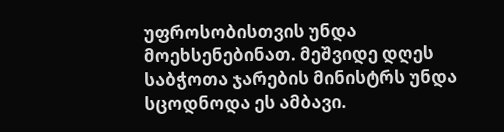უფროსობისთვის უნდა მოეხსენებინათ. მეშვიდე დღეს საბჭოთა ჯარების მინისტრს უნდა სცოდნოდა ეს ამბავი.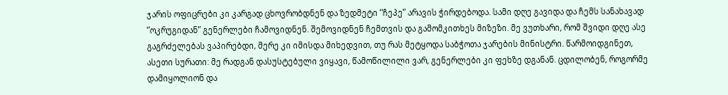ჯარის ოფიცრები კი კარგად ცხოვრობდნენ და ზედმეტი “ჩეპე” არავის ჭირდებოდა. სამი დღე გავიდა და ჩემს სანახავად “ოკრუგიდან” გენერლები ჩამოვიდნენ. შემოვიდნენ ჩემთვის და გამომკითხეს მიზეზი. მე ვუთხარი, რომ შვიდი დღე ასე გაგრძელებას ვაპირებდი, მერე კი იმისდა მიხედვით, თუ რას მეტყოდა საბჭოთა ჯარების მინისტრი. წარმოიდგინეთ, ასეთი სურათი: მე რადგან დასუსტებული ვიყავი, წამოწილილი ვარ, გენერლები კი ფეხზე დგანან. ცდილობენ, როგორმე დამიყოლიონ და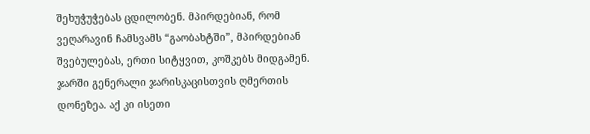შეხუჭუჭებას ცდილობენ. მპირდებიან, რომ ვეღარავინ ჩამსვამს “გაობახტში”, მპირდებიან შვებულებას, ერთი სიტყვით, კოშკებს მიდგამენ. ჯარში გენერალი ჯარისკაცისთვის ღმერთის დონეზეა. აქ კი ისეთი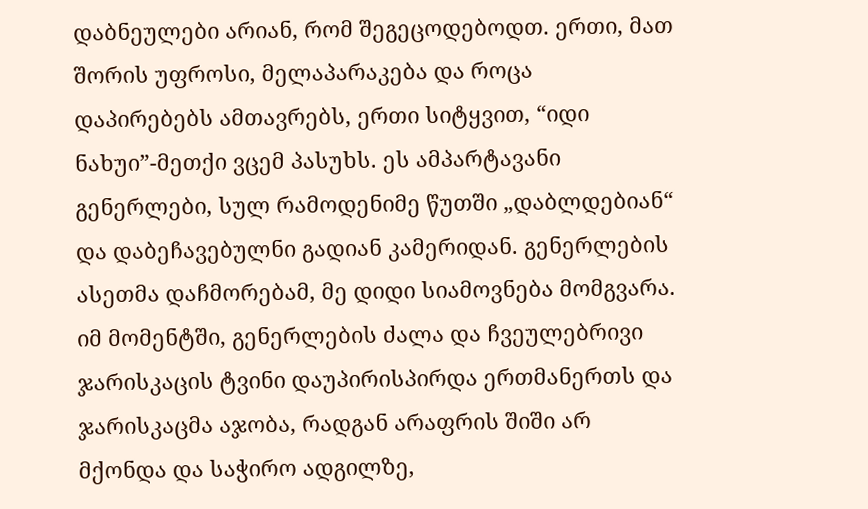დაბნეულები არიან, რომ შეგეცოდებოდთ. ერთი, მათ შორის უფროსი, მელაპარაკება და როცა დაპირებებს ამთავრებს, ერთი სიტყვით, “იდი ნახუი”-მეთქი ვცემ პასუხს. ეს ამპარტავანი გენერლები, სულ რამოდენიმე წუთში „დაბლდებიან“ და დაბეჩავებულნი გადიან კამერიდან. გენერლების ასეთმა დაჩმორებამ, მე დიდი სიამოვნება მომგვარა. იმ მომენტში, გენერლების ძალა და ჩვეულებრივი ჯარისკაცის ტვინი დაუპირისპირდა ერთმანერთს და ჯარისკაცმა აჯობა, რადგან არაფრის შიში არ მქონდა და საჭირო ადგილზე,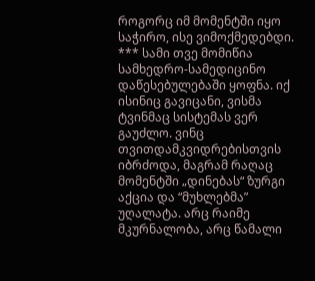როგორც იმ მომენტში იყო საჭირო, ისე ვიმოქმედებდი. *** სამი თვე მომიწია სამხედრო-სამედიცინო დაწესებულებაში ყოფნა. იქ ისინიც გავიცანი, ვისმა ტვინმაც სისტემას ვერ გაუძლო. ვინც თვითდამკვიდრებისთვის იბრძოდა, მაგრამ რაღაც მომენტში „დინებას“ ზურგი აქცია და “მუხლებმა” უღალატა. არც რაიმე მკურნალობა, არც წამალი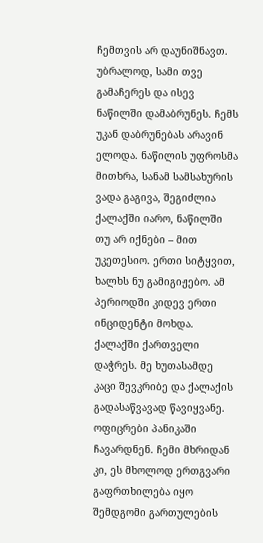ჩემთვის არ დაუნიშნავთ. უბრალოდ, სამი თვე გამაჩერეს და ისევ ნაწილში დამაბრუნეს. ჩემს უკან დაბრუნებას არავინ ელოდა. ნაწილის უფროსმა მითხრა, სანამ სამსახურის ვადა გაგივა, შეგიძლია ქალაქში იარო, ნაწილში თუ არ იქნები – მით უკეთესიო. ერთი სიტყვით, ხალხს ნუ გამიგიჟებო. ამ პერიოდში კიდევ ერთი ინციდენტი მოხდა. ქალაქში ქართველი დაჭრეს. მე ხუთასამდე კაცი შევკრიბე და ქალაქის გადასაწვავად წავიყვანე. ოფიცრები პანიკაში ჩავარდნენ. ჩემი მხრიდან კი, ეს მხოლოდ ერთგვარი გაფრთხილება იყო შემდგომი გართულების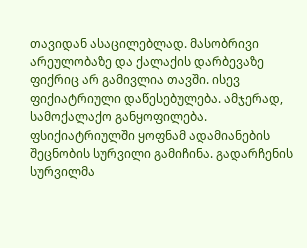თავიდან ასაცილებლად. მასობრივი არეულობაზე და ქალაქის დარბევაზე ფიქრიც არ გამივლია თავში. ისევ ფიქიატრიული დაწესებულება. ამჯერად, სამოქალაქო განყოფილება. ფსიქიატრიულში ყოფნამ ადამიანების შეცნობის სურვილი გამიჩინა. გადარჩენის სურვილმა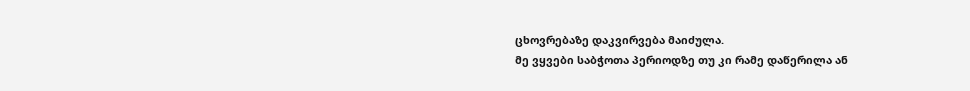ცხოვრებაზე დაკვირვება მაიძულა.
მე ვყვები საბჭოთა პერიოდზე თუ კი რამე დაწერილა ან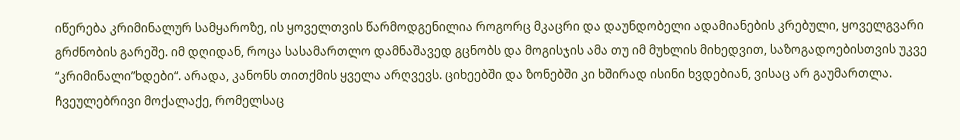იწერება კრიმინალურ სამყაროზე, ის ყოველთვის წარმოდგენილია როგორც მკაცრი და დაუნდობელი ადამიანების კრებული, ყოველგვარი გრძნობის გარეშე. იმ დღიდან, როცა სასამართლო დამნაშავედ გცნობს და მოგისჯის ამა თუ იმ მუხლის მიხედვით, საზოგადოებისთვის უკვე “კრიმინალი”ხდები“. არადა, კანონს თითქმის ყველა არღვევს. ციხეებში და ზონებში კი ხშირად ისინი ხვდებიან, ვისაც არ გაუმართლა. ჩვეულებრივი მოქალაქე, რომელსაც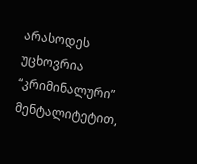არასოდეს უცხოვრია “კრიმინალური” მენტალიტეტით,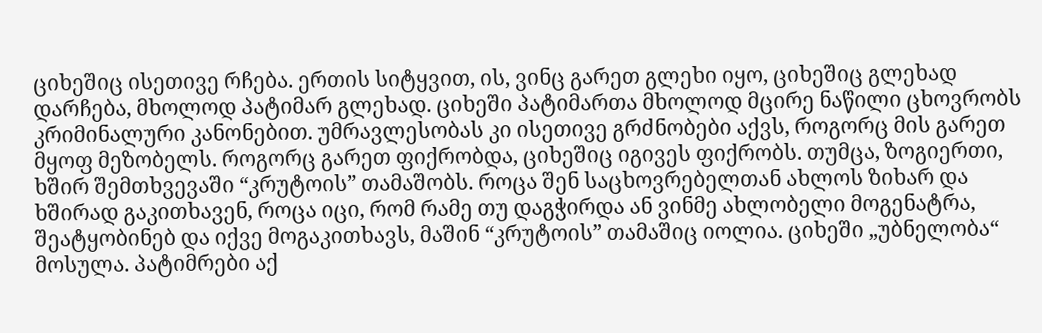ციხეშიც ისეთივე რჩება. ერთის სიტყვით, ის, ვინც გარეთ გლეხი იყო, ციხეშიც გლეხად დარჩება, მხოლოდ პატიმარ გლეხად. ციხეში პატიმართა მხოლოდ მცირე ნაწილი ცხოვრობს კრიმინალური კანონებით. უმრავლესობას კი ისეთივე გრძნობები აქვს, როგორც მის გარეთ მყოფ მეზობელს. როგორც გარეთ ფიქრობდა, ციხეშიც იგივეს ფიქრობს. თუმცა, ზოგიერთი, ხშირ შემთხვევაში “კრუტოის” თამაშობს. როცა შენ საცხოვრებელთან ახლოს ზიხარ და ხშირად გაკითხავენ, როცა იცი, რომ რამე თუ დაგჭირდა ან ვინმე ახლობელი მოგენატრა, შეატყობინებ და იქვე მოგაკითხავს, მაშინ “კრუტოის” თამაშიც იოლია. ციხეში „უბნელობა“ მოსულა. პატიმრები აქ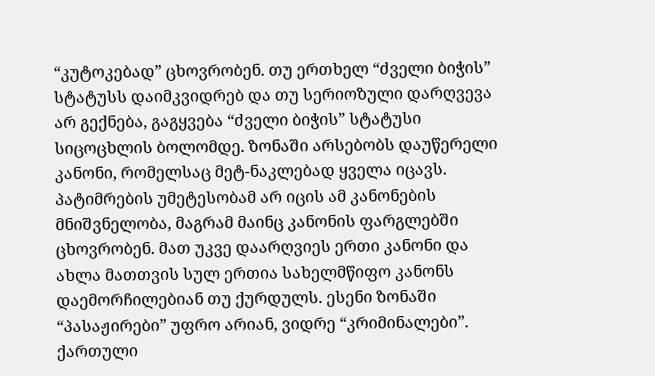“კუტოკებად” ცხოვრობენ. თუ ერთხელ “ძველი ბიჭის” სტატუსს დაიმკვიდრებ და თუ სერიოზული დარღვევა არ გექნება, გაგყვება “ძველი ბიჭის” სტატუსი სიცოცხლის ბოლომდე. ზონაში არსებობს დაუწერელი კანონი, რომელსაც მეტ-ნაკლებად ყველა იცავს. პატიმრების უმეტესობამ არ იცის ამ კანონების მნიშვნელობა, მაგრამ მაინც კანონის ფარგლებში ცხოვრობენ. მათ უკვე დაარღვიეს ერთი კანონი და ახლა მათთვის სულ ერთია სახელმწიფო კანონს დაემორჩილებიან თუ ქურდულს. ესენი ზონაში “პასაჟირები” უფრო არიან, ვიდრე “კრიმინალები”. ქართული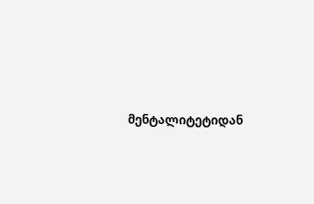მენტალიტეტიდან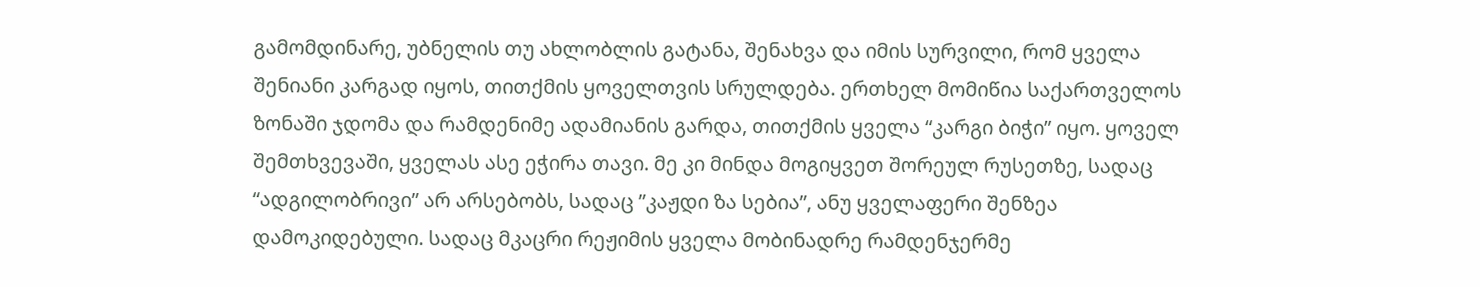გამომდინარე, უბნელის თუ ახლობლის გატანა, შენახვა და იმის სურვილი, რომ ყველა შენიანი კარგად იყოს, თითქმის ყოველთვის სრულდება. ერთხელ მომიწია საქართველოს ზონაში ჯდომა და რამდენიმე ადამიანის გარდა, თითქმის ყველა “კარგი ბიჭი” იყო. ყოველ შემთხვევაში, ყველას ასე ეჭირა თავი. მე კი მინდა მოგიყვეთ შორეულ რუსეთზე, სადაც “ადგილობრივი” არ არსებობს, სადაც ”კაჟდი ზა სებია”, ანუ ყველაფერი შენზეა დამოკიდებული. სადაც მკაცრი რეჟიმის ყველა მობინადრე რამდენჯერმე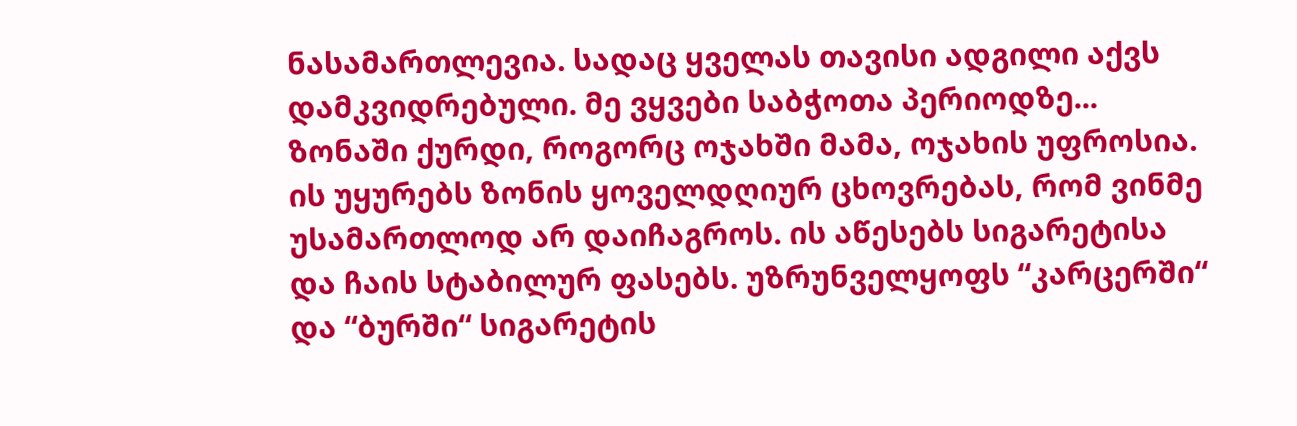ნასამართლევია. სადაც ყველას თავისი ადგილი აქვს დამკვიდრებული. მე ვყვები საბჭოთა პერიოდზე... ზონაში ქურდი, როგორც ოჯახში მამა, ოჯახის უფროსია. ის უყურებს ზონის ყოველდღიურ ცხოვრებას, რომ ვინმე უსამართლოდ არ დაიჩაგროს. ის აწესებს სიგარეტისა და ჩაის სტაბილურ ფასებს. უზრუნველყოფს “კარცერში“ და “ბურში“ სიგარეტის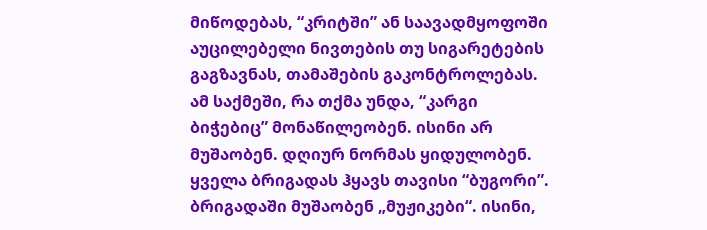მიწოდებას, “კრიტში” ან საავადმყოფოში აუცილებელი ნივთების თუ სიგარეტების გაგზავნას, თამაშების გაკონტროლებას. ამ საქმეში, რა თქმა უნდა, “კარგი ბიჭებიც” მონაწილეობენ. ისინი არ მუშაობენ. დღიურ ნორმას ყიდულობენ. ყველა ბრიგადას ჰყავს თავისი “ბუგორი”. ბრიგადაში მუშაობენ „მუჟიკები“. ისინი,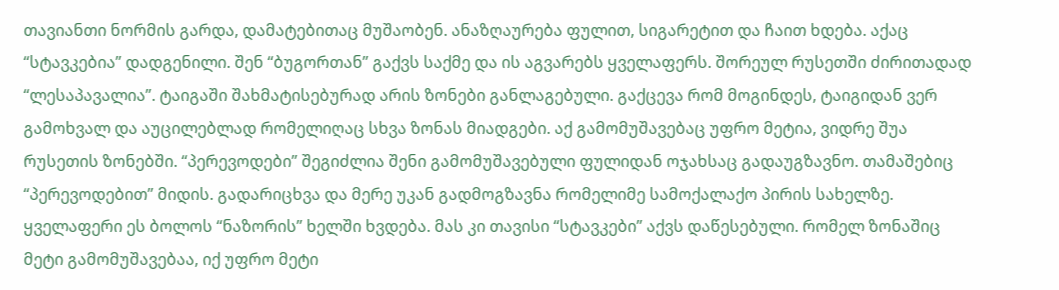თავიანთი ნორმის გარდა, დამატებითაც მუშაობენ. ანაზღაურება ფულით, სიგარეტით და ჩაით ხდება. აქაც “სტავკებია” დადგენილი. შენ “ბუგორთან” გაქვს საქმე და ის აგვარებს ყველაფერს. შორეულ რუსეთში ძირითადად “ლესაპავალია”. ტაიგაში შახმატისებურად არის ზონები განლაგებული. გაქცევა რომ მოგინდეს, ტაიგიდან ვერ გამოხვალ და აუცილებლად რომელიღაც სხვა ზონას მიადგები. აქ გამომუშავებაც უფრო მეტია, ვიდრე შუა რუსეთის ზონებში. “პერევოდები” შეგიძლია შენი გამომუშავებული ფულიდან ოჯახსაც გადაუგზავნო. თამაშებიც “პერევოდებით” მიდის. გადარიცხვა და მერე უკან გადმოგზავნა რომელიმე სამოქალაქო პირის სახელზე. ყველაფერი ეს ბოლოს “ნაზორის” ხელში ხვდება. მას კი თავისი “სტავკები” აქვს დაწესებული. რომელ ზონაშიც მეტი გამომუშავებაა, იქ უფრო მეტი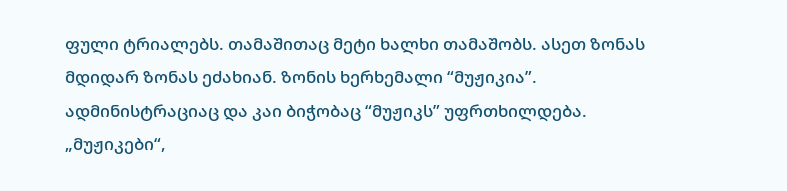ფული ტრიალებს. თამაშითაც მეტი ხალხი თამაშობს. ასეთ ზონას მდიდარ ზონას ეძახიან. ზონის ხერხემალი “მუჟიკია”. ადმინისტრაციაც და კაი ბიჭობაც “მუჟიკს” უფრთხილდება. „მუჟიკები“,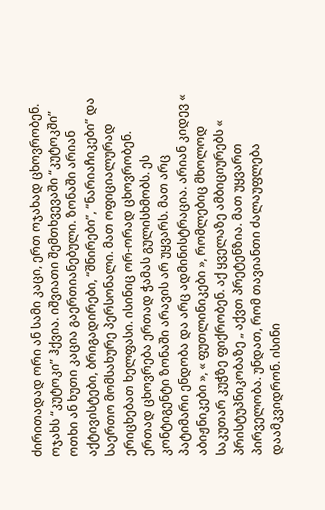ძირითადად ორი ან სამი კაცი, ერთ ოჯახად ცხოვრობენ. ოჯახს “კუტოკი” ჰქვია. იშვიათი შემთხვევაში “კუტოკში” ოთხი ან ხუთი კაცია გაერთიანებული. ზონაში არიან აქტივისტები, ბრიგადირები, “შნირები”, “ნარიაჩიკები” და საერთო მომსახურე პერსონალი. მათ ოფიციალურად ერიცხებათ ხელფასი. ისინიც ორ-ორად ცხოვრობენ. ერთად ცხოვრება ერთად ჭამას გულისხმობს. ეს კონტიგენტი ზონაში არავის არ უყვარს. მათ არც პატიმარი ენდობა და არც ადმინისტრაცია. არიან კიდევ « აბიჟნიკები », « ფუთლინიკები », რომლებიც მხოლოდ საკუთარ კუჭზე ფიქრობენ. აქ ყველაზე ამბიციურებს « პრისტუპნიკობაზე „ აქვთ პრეტენზია. მათ უყვართ პირველობა. უნდათ, რომ თავიანთი ძალაუფლება დაამკვიდრონ. ისინი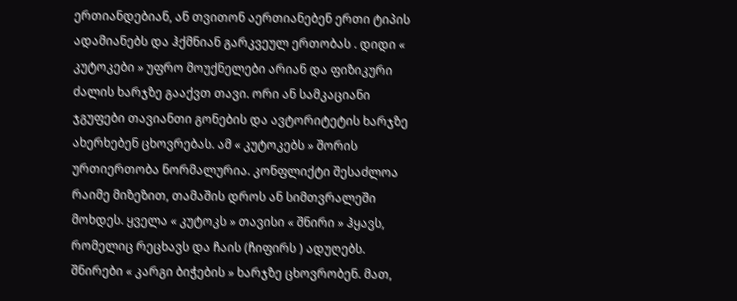ერთიანდებიან, ან თვითონ აერთიანებენ ერთი ტიპის ადამიანებს და ჰქმნიან გარკვეულ ერთობას . დიდი « კუტოკები » უფრო მოუქნელები არიან და ფიზიკური ძალის ხარჯზე გააქვთ თავი. ორი ან სამკაციანი ჯგუფები თავიანთი გონების და ავტორიტეტის ხარჯზე ახერხებენ ცხოვრებას. ამ « კუტოკებს » შორის ურთიერთობა ნორმალურია. კონფლიქტი შესაძლოა რაიმე მიზეზით, თამაშის დროს ან სიმთვრალეში მოხდეს. ყველა « კუტოკს » თავისი « შნირი » ჰყავს, რომელიც რეცხავს და ჩაის (ჩიფირს ) ადუღებს. შნირები « კარგი ბიჭების » ხარჯზე ცხოვრობენ. მათ,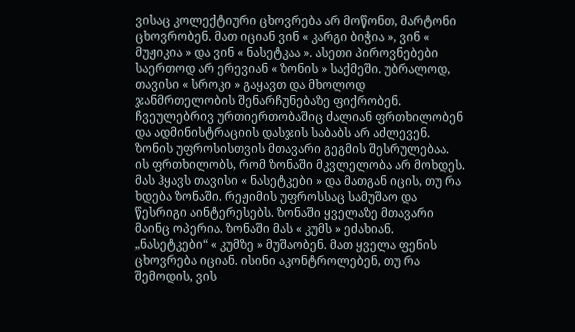ვისაც კოლექტიური ცხოვრება არ მოწონთ, მარტონი ცხოვრობენ. მათ იციან ვინ « კარგი ბიჭია », ვინ « მუჟიკია » და ვინ « ნასეტკაა ». ასეთი პიროვნებები საერთოდ არ ერევიან « ზონის » საქმეში. უბრალოდ, თავისი « სროკი » გაყავთ და მხოლოდ ჯანმრთელობის შენარჩუნებაზე ფიქრობენ. ჩვეულებრივ ურთიერთობაშიც ძალიან ფრთხილობენ და ადმინისტრაციის დასჯის საბაბს არ აძლევენ. ზონის უფროსისთვის მთავარი გეგმის შესრულებაა. ის ფრთხილობს, რომ ზონაში მკვლელობა არ მოხდეს. მას ჰყავს თავისი « ნასეტკები » და მათგან იცის, თუ რა ხდება ზონაში. რეჟიმის უფროსსაც სამუშაო და წესრიგი აინტერესებს. ზონაში ყველაზე მთავარი მაინც ოპერია. ზონაში მას « კუმს » ეძახიან. „ნასეტკები“ « კუმზე » მუშაობენ. მათ ყველა ფენის ცხოვრება იციან. ისინი აკონტროლებენ, თუ რა შემოდის, ვის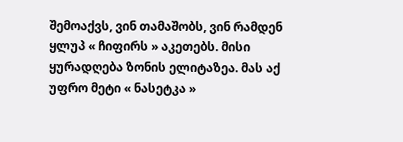შემოაქვს, ვინ თამაშობს, ვინ რამდენ ყლუპ « ჩიფირს » აკეთებს. მისი ყურადღება ზონის ელიტაზეა. მას აქ უფრო მეტი « ნასეტკა »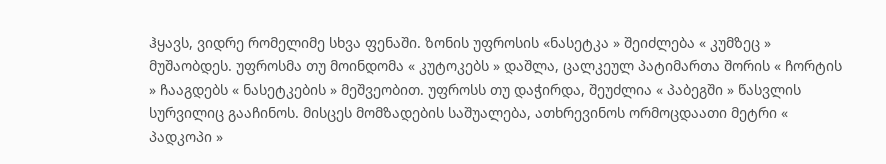ჰყავს, ვიდრე რომელიმე სხვა ფენაში. ზონის უფროსის «ნასეტკა » შეიძლება « კუმზეც » მუშაობდეს. უფროსმა თუ მოინდომა « კუტოკებს » დაშლა, ცალკეულ პატიმართა შორის « ჩორტის » ჩააგდებს « ნასეტკების » მეშვეობით. უფროსს თუ დაჭირდა, შეუძლია « პაბეგში » წასვლის სურვილიც გააჩინოს. მისცეს მომზადების საშუალება, ათხრევინოს ორმოცდაათი მეტრი « პადკოპი »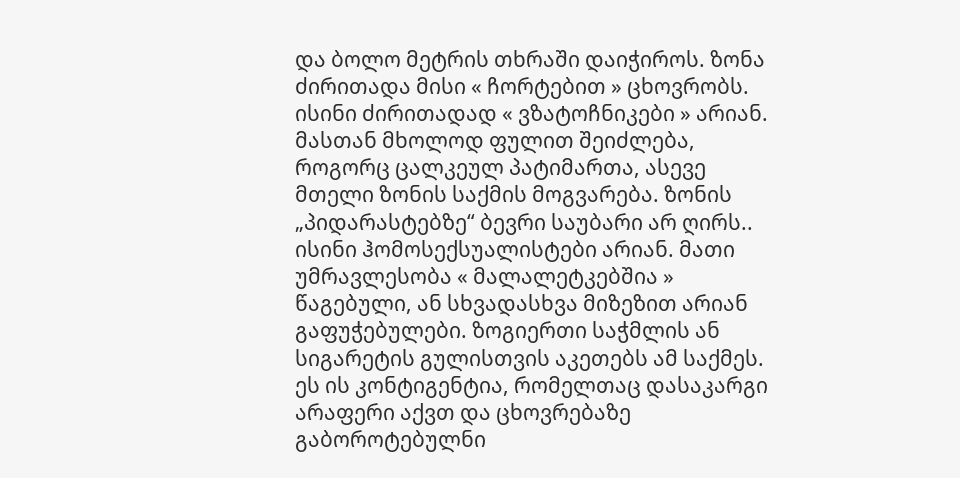და ბოლო მეტრის თხრაში დაიჭიროს. ზონა ძირითადა მისი « ჩორტებით » ცხოვრობს. ისინი ძირითადად « ვზატოჩნიკები » არიან. მასთან მხოლოდ ფულით შეიძლება, როგორც ცალკეულ პატიმართა, ასევე მთელი ზონის საქმის მოგვარება. ზონის „პიდარასტებზე“ ბევრი საუბარი არ ღირს.. ისინი ჰომოსექსუალისტები არიან. მათი უმრავლესობა « მალალეტკებშია » წაგებული, ან სხვადასხვა მიზეზით არიან გაფუჭებულები. ზოგიერთი საჭმლის ან სიგარეტის გულისთვის აკეთებს ამ საქმეს. ეს ის კონტიგენტია, რომელთაც დასაკარგი არაფერი აქვთ და ცხოვრებაზე გაბოროტებულნი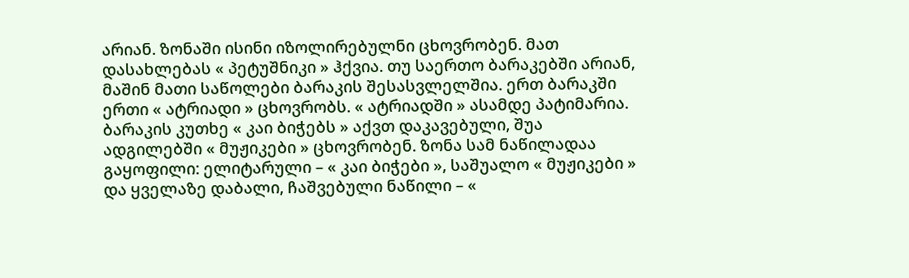არიან. ზონაში ისინი იზოლირებულნი ცხოვრობენ. მათ დასახლებას « პეტუშნიკი » ჰქვია. თუ საერთო ბარაკებში არიან, მაშინ მათი საწოლები ბარაკის შესასვლელშია. ერთ ბარაკში ერთი « ატრიადი » ცხოვრობს. « ატრიადში » ასამდე პატიმარია. ბარაკის კუთხე « კაი ბიჭებს » აქვთ დაკავებული, შუა ადგილებში « მუჟიკები » ცხოვრობენ. ზონა სამ ნაწილადაა გაყოფილი: ელიტარული – « კაი ბიჭები », საშუალო « მუჟიკები » და ყველაზე დაბალი, ჩაშვებული ნაწილი – «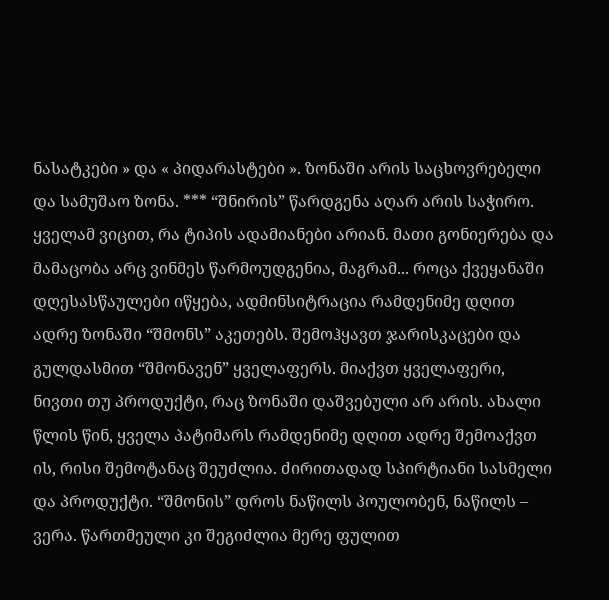ნასატკები » და « პიდარასტები ». ზონაში არის საცხოვრებელი და სამუშაო ზონა. *** “შნირის” წარდგენა აღარ არის საჭირო. ყველამ ვიცით, რა ტიპის ადამიანები არიან. მათი გონიერება და მამაცობა არც ვინმეს წარმოუდგენია, მაგრამ... როცა ქვეყანაში დღესასწაულები იწყება, ადმინსიტრაცია რამდენიმე დღით ადრე ზონაში “შმონს” აკეთებს. შემოჰყავთ ჯარისკაცები და გულდასმით “შმონავენ” ყველაფერს. მიაქვთ ყველაფერი, ნივთი თუ პროდუქტი, რაც ზონაში დაშვებული არ არის. ახალი წლის წინ, ყველა პატიმარს რამდენიმე დღით ადრე შემოაქვთ ის, რისი შემოტანაც შეუძლია. ძირითადად სპირტიანი სასმელი და პროდუქტი. “შმონის” დროს ნაწილს პოულობენ, ნაწილს – ვერა. წართმეული კი შეგიძლია მერე ფულით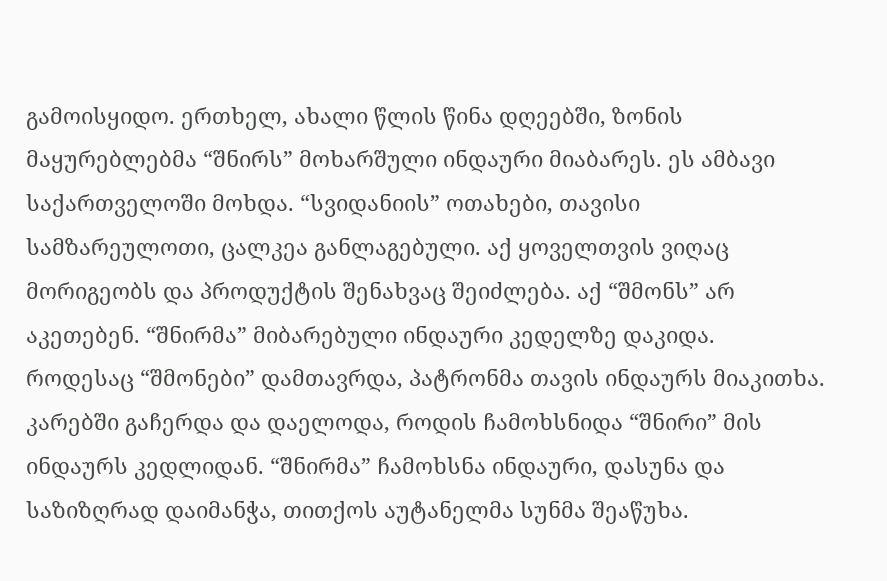გამოისყიდო. ერთხელ, ახალი წლის წინა დღეებში, ზონის მაყურებლებმა “შნირს” მოხარშული ინდაური მიაბარეს. ეს ამბავი საქართველოში მოხდა. “სვიდანიის” ოთახები, თავისი სამზარეულოთი, ცალკეა განლაგებული. აქ ყოველთვის ვიღაც მორიგეობს და პროდუქტის შენახვაც შეიძლება. აქ “შმონს” არ აკეთებენ. “შნირმა” მიბარებული ინდაური კედელზე დაკიდა. როდესაც “შმონები” დამთავრდა, პატრონმა თავის ინდაურს მიაკითხა. კარებში გაჩერდა და დაელოდა, როდის ჩამოხსნიდა “შნირი” მის ინდაურს კედლიდან. “შნირმა” ჩამოხსნა ინდაური, დასუნა და საზიზღრად დაიმანჭა, თითქოს აუტანელმა სუნმა შეაწუხა.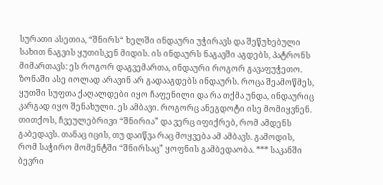სურათი ასეთია, “შნირს“ ხელში ინდაური უჭირავს და შეწუხებული სახით ნაგვის ყუთისკენ მიდის. ის ინდაურს ნაგავში აგდებს, პატრონს მიმართავს: ეს როგორ დაგვემართა, ინდაური როგორ გავაფუჭეთო. ზონაში ასე იოლად არავინ არ გადააგდებს ინდაურს. როცა შეამოწმეს, ყუთში სუფთა ქაღალდები იყო ჩაფენილი და რა თქმა უნდა, ინდაურიც კარგად იყო შენახული. ეს ამბავი. როგორც ანეგდოტი ისე მომიყვნენ. თითქოს, ჩვეულებრივი “შნირია” და ვერც იფიქრებ, რომ ამდენს გაბედავს. თანაც იცის, თუ დაიწვა რაც მოყვება ამ ამბავს. გამოდის, რომ საჭირო მომენტში “შნირსაც” ყოფნის გამბედაობა. *** საკანში ბევრი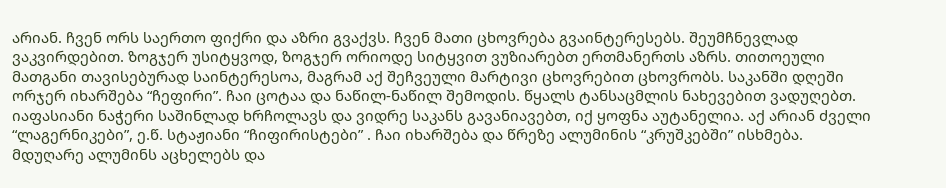არიან. ჩვენ ორს საერთო ფიქრი და აზრი გვაქვს. ჩვენ მათი ცხოვრება გვაინტერესებს. შეუმჩნევლად ვაკვირდებით. ზოგჯერ უსიტყვოდ, ზოგჯერ ორიოდე სიტყვით ვუზიარებთ ერთმანერთს აზრს. თითოეული მათგანი თავისებურად საინტერესოა, მაგრამ აქ შეჩვეული მარტივი ცხოვრებით ცხოვრობს. საკანში დღეში ორჯერ იხარშება “ჩეფირი”. ჩაი ცოტაა და ნაწილ-ნაწილ შემოდის. წყალს ტანსაცმლის ნახევებით ვადუღებთ. იაფასიანი ნაჭერი საშინლად ხრჩოლავს და ვიდრე საკანს გავანიავებთ, იქ ყოფნა აუტანელია. აქ არიან ძველი “ლაგერნიკები”, ე.წ. სტაჟიანი “ჩიფირისტები” . ჩაი იხარშება და წრეზე ალუმინის “კრუშკებში” ისხმება. მდუღარე ალუმინს აცხელებს და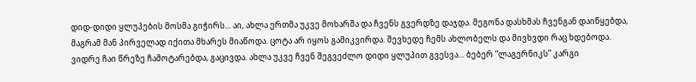დიდ-დიდი ყლუპების მოსმა გიჭირს... აი, ახლა ერთმა უკვე მოხარშა და ჩვენს გვერდზე დაჯდა. მეგონა დასხმას ჩვენგან დაიწყებდა, მაგრამ მან პირველად იქითა მხარეს მიაწოდა. ცოტა არ იყოს გამიკვირდა. შევხედე ჩემს ახლობელს და მივხვდი რაც ხდებოდა. ვიდრე ჩაი წრეზე ჩამოტარებდა, გაცივდა. ახლა უკვე ჩვენ შეგვეძლო დიდი ყლუპით გვესვა... ბებერ “ლაგერნიკს” კარგი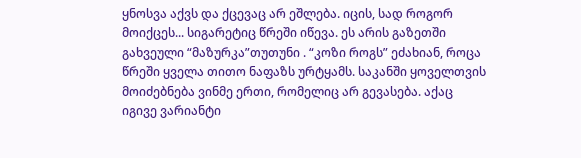ყნოსვა აქვს და ქცევაც არ ეშლება. იცის, სად როგორ მოიქცეს... სიგარეტიც წრეში იწევა. ეს არის გაზეთში გახვეული “მაზურკა”თუთუნი . “კოზი როგს” ეძახიან, როცა წრეში ყველა თითო ნაფაზს ურტყამს. საკანში ყოველთვის მოიძებნება ვინმე ერთი, რომელიც არ გევასება. აქაც იგივე ვარიანტი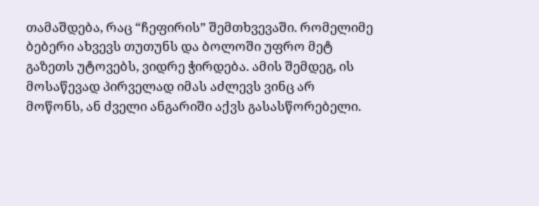თამაშდება, რაც “ჩეფირის” შემთხვევაში. რომელიმე ბებერი ახვევს თუთუნს და ბოლოში უფრო მეტ გაზეთს უტოვებს, ვიდრე ჭირდება. ამის შემდეგ, ის მოსაწევად პირველად იმას აძლევს ვინც არ მოწონს, ან ძველი ანგარიში აქვს გასასწორებელი.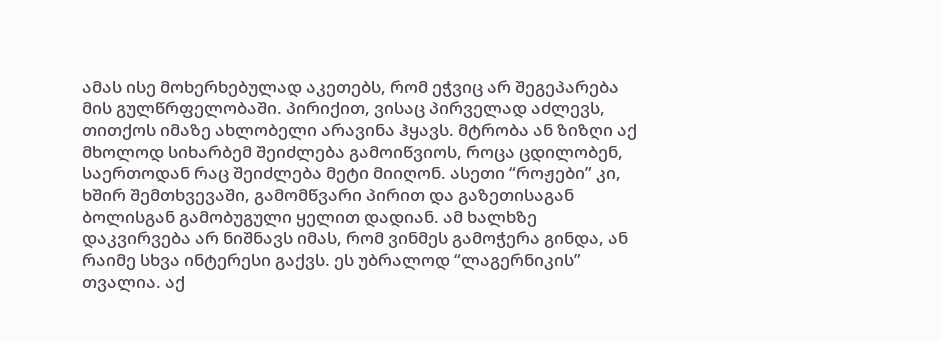ამას ისე მოხერხებულად აკეთებს, რომ ეჭვიც არ შეგეპარება მის გულწრფელობაში. პირიქით, ვისაც პირველად აძლევს, თითქოს იმაზე ახლობელი არავინა ჰყავს. მტრობა ან ზიზღი აქ მხოლოდ სიხარბემ შეიძლება გამოიწვიოს, როცა ცდილობენ, საერთოდან რაც შეიძლება მეტი მიიღონ. ასეთი “როჟები” კი, ხშირ შემთხვევაში, გამომწვარი პირით და გაზეთისაგან ბოლისგან გამობუგული ყელით დადიან. ამ ხალხზე დაკვირვება არ ნიშნავს იმას, რომ ვინმეს გამოჭერა გინდა, ან რაიმე სხვა ინტერესი გაქვს. ეს უბრალოდ “ლაგერნიკის” თვალია. აქ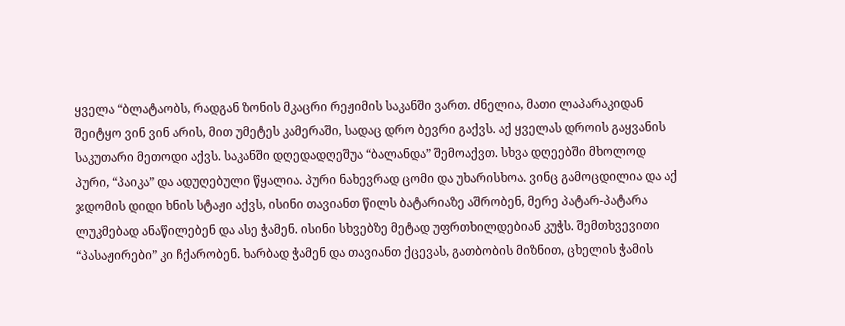ყველა “ბლატაობს, რადგან ზონის მკაცრი რეჟიმის საკანში ვართ. ძნელია, მათი ლაპარაკიდან შეიტყო ვინ ვინ არის, მით უმეტეს კამერაში, სადაც დრო ბევრი გაქვს. აქ ყველას დროის გაყვანის საკუთარი მეთოდი აქვს. საკანში დღედადღეშუა “ბალანდა” შემოაქვთ. სხვა დღეებში მხოლოდ პური, “პაიკა” და ადუღებული წყალია. პური ნახევრად ცომი და უხარისხოა. ვინც გამოცდილია და აქ ჯდომის დიდი ხნის სტაჟი აქვს, ისინი თავიანთ წილს ბატარიაზე აშრობენ, მერე პატარ-პატარა ლუკმებად ანაწილებენ და ასე ჭამენ. ისინი სხვებზე მეტად უფრთხილდებიან კუჭს. შემთხვევითი “პასაჟირები” კი ჩქარობენ. ხარბად ჭამენ და თავიანთ ქცევას, გათბობის მიზნით, ცხელის ჭამის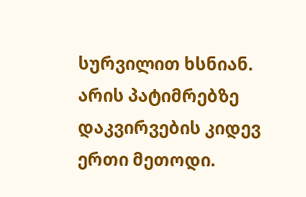სურვილით ხსნიან. არის პატიმრებზე დაკვირვების კიდევ ერთი მეთოდი.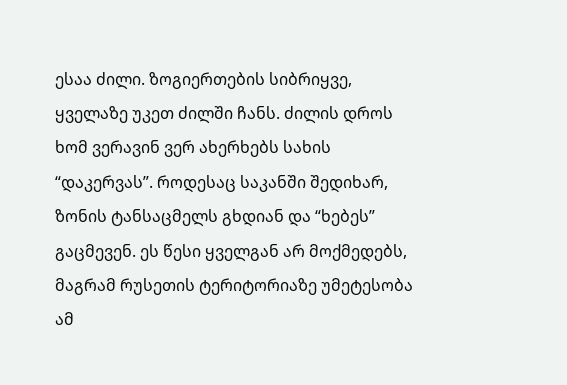ესაა ძილი. ზოგიერთების სიბრიყვე, ყველაზე უკეთ ძილში ჩანს. ძილის დროს ხომ ვერავინ ვერ ახერხებს სახის “დაკერვას”. როდესაც საკანში შედიხარ, ზონის ტანსაცმელს გხდიან და “ხებეს” გაცმევენ. ეს წესი ყველგან არ მოქმედებს, მაგრამ რუსეთის ტერიტორიაზე უმეტესობა ამ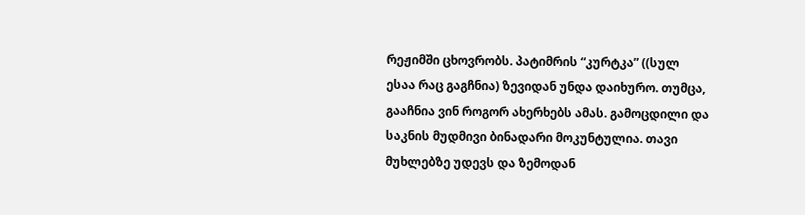რეჟიმში ცხოვრობს. პატიმრის “კურტკა” ((სულ ესაა რაც გაგჩნია) ზევიდან უნდა დაიხურო. თუმცა, გააჩნია ვინ როგორ ახერხებს ამას. გამოცდილი და საკნის მუდმივი ბინადარი მოკუნტულია. თავი მუხლებზე უდევს და ზემოდან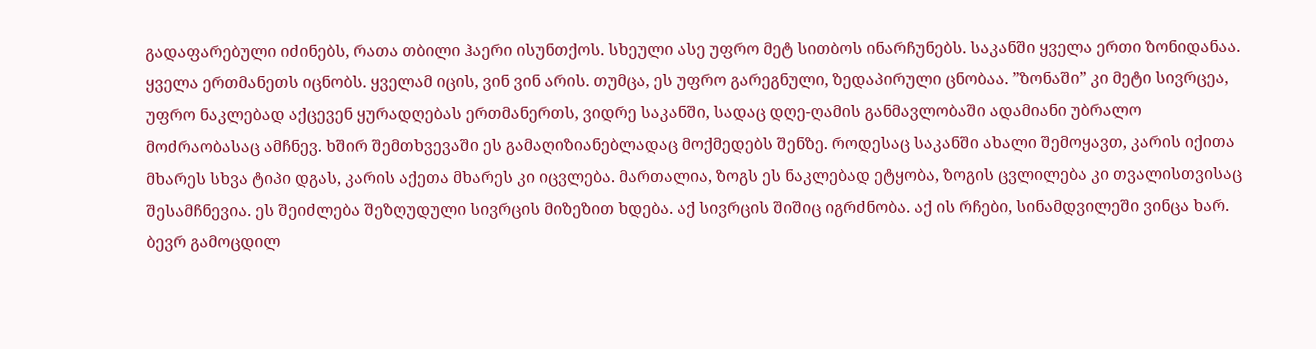გადაფარებული იძინებს, რათა თბილი ჰაერი ისუნთქოს. სხეული ასე უფრო მეტ სითბოს ინარჩუნებს. საკანში ყველა ერთი ზონიდანაა. ყველა ერთმანეთს იცნობს. ყველამ იცის, ვინ ვინ არის. თუმცა, ეს უფრო გარეგნული, ზედაპირული ცნობაა. ”ზონაში” კი მეტი სივრცეა, უფრო ნაკლებად აქცევენ ყურადღებას ერთმანერთს, ვიდრე საკანში, სადაც დღე-ღამის განმავლობაში ადამიანი უბრალო მოძრაობასაც ამჩნევ. ხშირ შემთხვევაში ეს გამაღიზიანებლადაც მოქმედებს შენზე. როდესაც საკანში ახალი შემოყავთ, კარის იქითა მხარეს სხვა ტიპი დგას, კარის აქეთა მხარეს კი იცვლება. მართალია, ზოგს ეს ნაკლებად ეტყობა, ზოგის ცვლილება კი თვალისთვისაც შესამჩნევია. ეს შეიძლება შეზღუდული სივრცის მიზეზით ხდება. აქ სივრცის შიშიც იგრძნობა. აქ ის რჩები, სინამდვილეში ვინცა ხარ. ბევრ გამოცდილ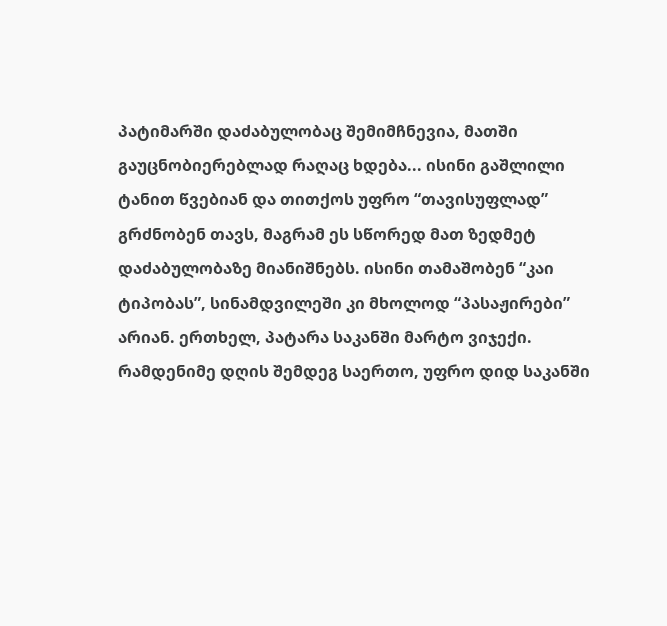პატიმარში დაძაბულობაც შემიმჩნევია, მათში გაუცნობიერებლად რაღაც ხდება... ისინი გაშლილი ტანით წვებიან და თითქოს უფრო “თავისუფლად” გრძნობენ თავს, მაგრამ ეს სწორედ მათ ზედმეტ დაძაბულობაზე მიანიშნებს. ისინი თამაშობენ “კაი ტიპობას”, სინამდვილეში კი მხოლოდ “პასაჟირები” არიან. ერთხელ, პატარა საკანში მარტო ვიჯექი. რამდენიმე დღის შემდეგ საერთო, უფრო დიდ საკანში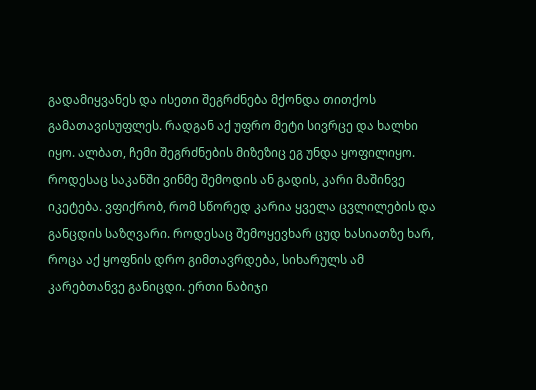გადამიყვანეს და ისეთი შეგრძნება მქონდა თითქოს გამათავისუფლეს. რადგან აქ უფრო მეტი სივრცე და ხალხი იყო. ალბათ, ჩემი შეგრძნების მიზეზიც ეგ უნდა ყოფილიყო. როდესაც საკანში ვინმე შემოდის ან გადის, კარი მაშინვე იკეტება. ვფიქრობ, რომ სწორედ კარია ყველა ცვლილების და განცდის საზღვარი. როდესაც შემოყევხარ ცუდ ხასიათზე ხარ, როცა აქ ყოფნის დრო გიმთავრდება, სიხარულს ამ კარებთანვე განიცდი. ერთი ნაბიჯი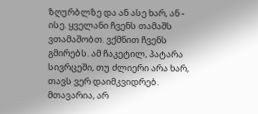ზღურბლზე და ან ასე ხარ, ან - ისე. ყველანი ჩვენს თამაშს ვთამაშობთ. ვქმნით ჩვენს გმირებს. ამ ჩაკეტილ, პატარა სივრცეში, თუ ძლიერი არა ხარ, თავს ვერ დაიმკვიდრებ. მთავარია, არ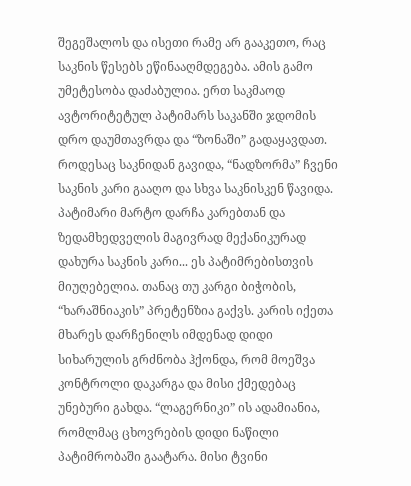შეგეშალოს და ისეთი რამე არ გააკეთო, რაც საკნის წესებს ეწინააღმდეგება. ამის გამო უმეტესობა დაძაბულია. ერთ საკმაოდ ავტორიტეტულ პატიმარს საკანში ჯდომის დრო დაუმთავრდა და “ზონაში” გადაყავდათ. როდესაც საკნიდან გავიდა, “ნადზორმა” ჩვენი საკნის კარი გააღო და სხვა საკნისკენ წავიდა. პატიმარი მარტო დარჩა კარებთან და ზედამხედველის მაგივრად მექანიკურად დახურა საკნის კარი... ეს პატიმრებისთვის მიუღებელია. თანაც თუ კარგი ბიჭობის, “ხარაშნიაკის” პრეტენზია გაქვს. კარის იქეთა მხარეს დარჩენილს იმდენად დიდი სიხარულის გრძნობა ჰქონდა, რომ მოეშვა კონტროლი დაკარგა და მისი ქმედებაც უნებური გახდა. “ლაგერნიკი” ის ადამიანია, რომლმაც ცხოვრების დიდი ნაწილი პატიმრობაში გაატარა. მისი ტვინი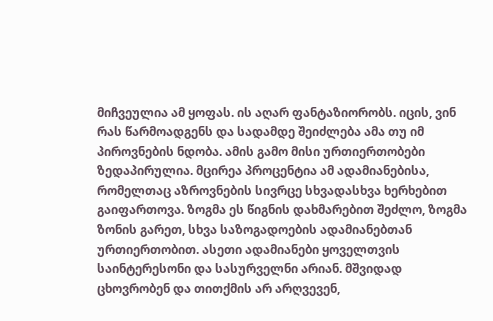მიჩვეულია ამ ყოფას. ის აღარ ფანტაზიორობს. იცის, ვინ რას წარმოადგენს და სადამდე შეიძლება ამა თუ იმ პიროვნების ნდობა. ამის გამო მისი ურთიერთობები ზედაპირულია. მცირეა პროცენტია ამ ადამიანებისა, რომელთაც აზროვნების სივრცე სხვადასხვა ხერხებით გაიფართოვა. ზოგმა ეს წიგნის დახმარებით შეძლო, ზოგმა ზონის გარეთ, სხვა საზოგადოების ადამიანებთან ურთიერთობით. ასეთი ადამიანები ყოველთვის საინტერესონი და სასურველნი არიან. მშვიდად ცხოვრობენ და თითქმის არ არღვევენ,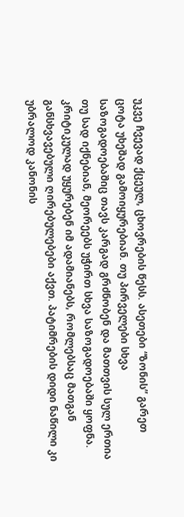უკვე ჩვევად ქცეულ, ცხოვრების წესს. ასეთები “ზონის” გარეთ ცოტა უხეშად გამოიყურებიან. თუ პირველები სხვა საზოგადოებაშიც თავს კარგად გრძნობენ და მათთვის სულ ერთია თუ სად იქნებიან, მეორეებს უჭირთ სხვა საზოგადოებაში ყოფნა. კრიტიკულად უყურებენ იმ ადამიანებს, რომლებსაც მათგან განსხვავებული ღირებულებები აქვთ. პატიმრების დიდი ნაწილი კი უბრალოდ კანონის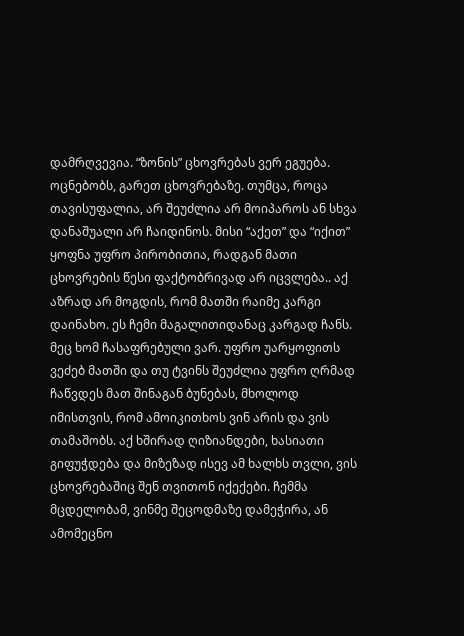დამრღვევია. “ზონის” ცხოვრებას ვერ ეგუება. ოცნებობს, გარეთ ცხოვრებაზე. თუმცა, როცა თავისუფალია, არ შეუძლია არ მოიპაროს ან სხვა დანაშუალი არ ჩაიდინოს. მისი “აქეთ” და “იქით” ყოფნა უფრო პირობითია, რადგან მათი ცხოვრების წესი ფაქტობრივად არ იცვლება.. აქ აზრად არ მოგდის, რომ მათში რაიმე კარგი დაინახო. ეს ჩემი მაგალითიდანაც კარგად ჩანს. მეც ხომ ჩასაფრებული ვარ. უფრო უარყოფითს ვეძებ მათში და თუ ტვინს შეუძლია უფრო ღრმად ჩაწვდეს მათ შინაგან ბუნებას, მხოლოდ იმისთვის, რომ ამოიკითხოს ვინ არის და ვის თამაშობს. აქ ხშირად ღიზიანდები, ხასიათი გიფუჭდება და მიზეზად ისევ ამ ხალხს თვლი, ვის ცხოვრებაშიც შენ თვითონ იქექები. ჩემმა მცდელობამ, ვინმე შეცოდმაზე დამეჭირა, ან ამომეცნო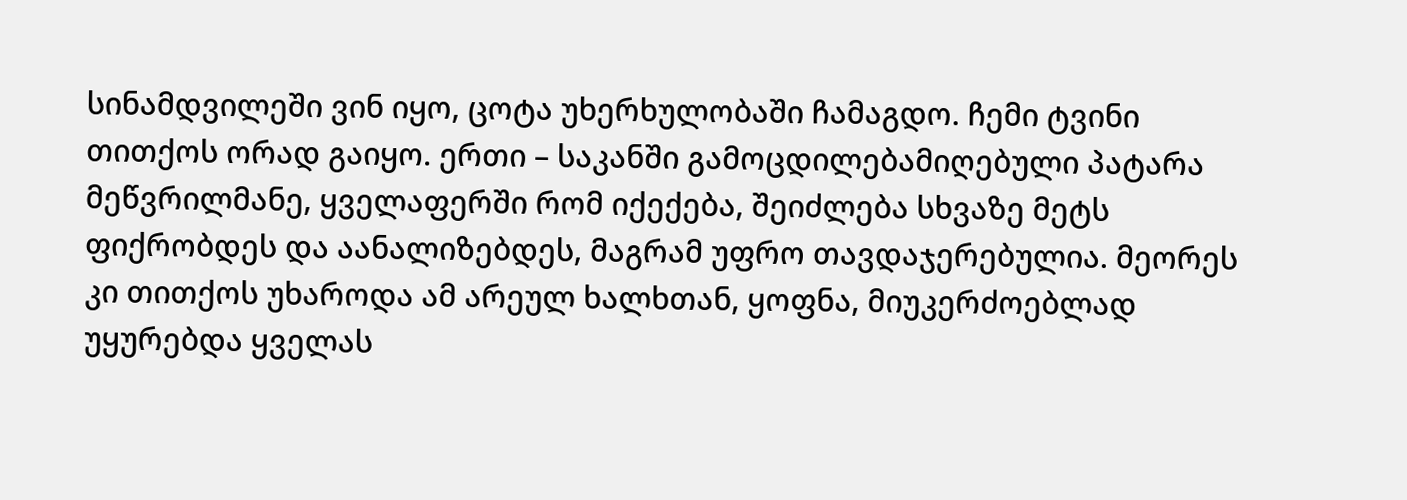სინამდვილეში ვინ იყო, ცოტა უხერხულობაში ჩამაგდო. ჩემი ტვინი თითქოს ორად გაიყო. ერთი – საკანში გამოცდილებამიღებული პატარა მეწვრილმანე, ყველაფერში რომ იქექება, შეიძლება სხვაზე მეტს ფიქრობდეს და აანალიზებდეს, მაგრამ უფრო თავდაჯერებულია. მეორეს კი თითქოს უხაროდა ამ არეულ ხალხთან, ყოფნა, მიუკერძოებლად უყურებდა ყველას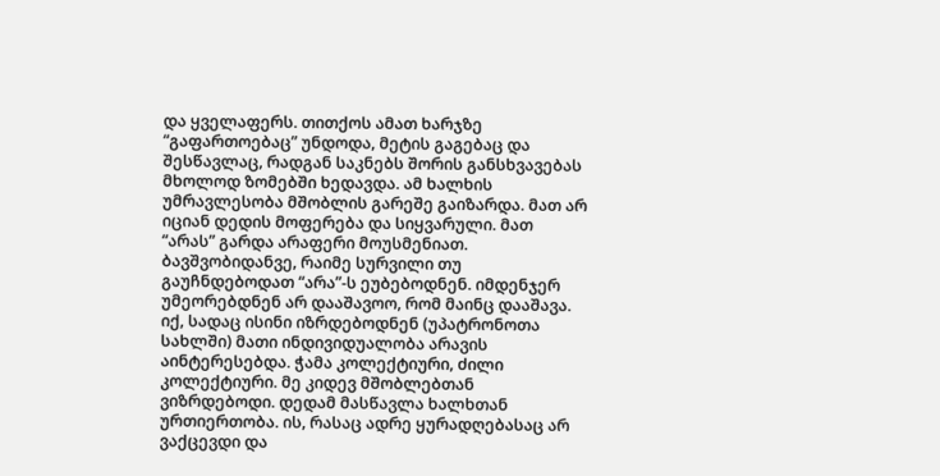და ყველაფერს. თითქოს ამათ ხარჯზე “გაფართოებაც” უნდოდა, მეტის გაგებაც და შესწავლაც, რადგან საკნებს შორის განსხვავებას მხოლოდ ზომებში ხედავდა. ამ ხალხის უმრავლესობა მშობლის გარეშე გაიზარდა. მათ არ იციან დედის მოფერება და სიყვარული. მათ “არას” გარდა არაფერი მოუსმენიათ. ბავშვობიდანვე, რაიმე სურვილი თუ გაუჩნდებოდათ “არა”-ს ეუბებოდნენ. იმდენჯერ უმეორებდნენ არ დააშავოო, რომ მაინც დააშავა. იქ, სადაც ისინი იზრდებოდნენ (უპატრონოთა სახლში) მათი ინდივიდუალობა არავის აინტერესებდა. ჭამა კოლექტიური, ძილი კოლექტიური. მე კიდევ მშობლებთან ვიზრდებოდი. დედამ მასწავლა ხალხთან ურთიერთობა. ის, რასაც ადრე ყურადღებასაც არ ვაქცევდი და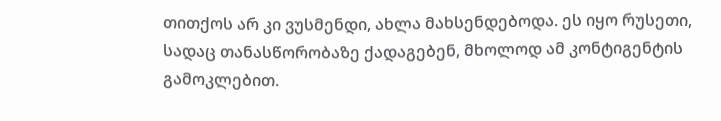თითქოს არ კი ვუსმენდი, ახლა მახსენდებოდა. ეს იყო რუსეთი, სადაც თანასწორობაზე ქადაგებენ, მხოლოდ ამ კონტიგენტის გამოკლებით.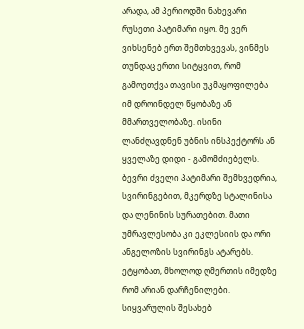არადა, ამ პერიოდში ნახევარი რუსეთი პატიმარი იყო. მე ვერ ვიხსენებ ერთ შემთხვევას, ვინმეს თუნდაც ერთი სიტყვით, რომ გამოეთქვა თავისი უკმაყოფილება იმ დროინდელ წყობაზე ან მმართველობაზე. ისინი ლანძღავდნენ უბნის ინსპექტორს ან ყველაზე დიდი - გამომძიებელს. ბევრი ძველი პატიმარი შემხვედრია, სვირინგებით, მკერდზე სტალინისა და ლენინის სურათებით. მათი უმრავლესობა კი ეკლესიის და ორი ანგელოზის სვირინგს ატარებს. ეტყობათ, მხოლოდ ღმერთის იმედზე რომ არიან დარჩენილები. სიყვარულის შესახებ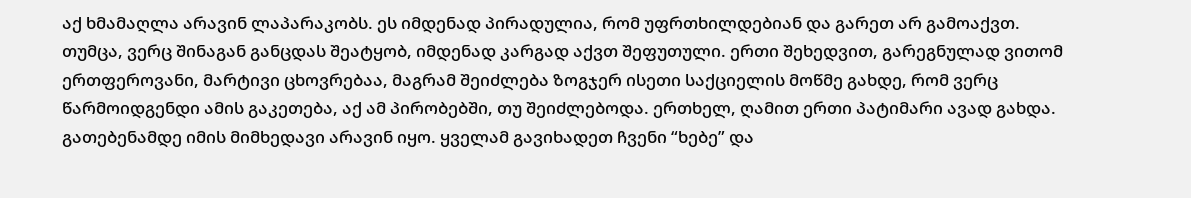აქ ხმამაღლა არავინ ლაპარაკობს. ეს იმდენად პირადულია, რომ უფრთხილდებიან და გარეთ არ გამოაქვთ. თუმცა, ვერც შინაგან განცდას შეატყობ, იმდენად კარგად აქვთ შეფუთული. ერთი შეხედვით, გარეგნულად ვითომ ერთფეროვანი, მარტივი ცხოვრებაა, მაგრამ შეიძლება ზოგჯერ ისეთი საქციელის მოწმე გახდე, რომ ვერც წარმოიდგენდი ამის გაკეთება, აქ ამ პირობებში, თუ შეიძლებოდა. ერთხელ, ღამით ერთი პატიმარი ავად გახდა. გათებენამდე იმის მიმხედავი არავინ იყო. ყველამ გავიხადეთ ჩვენი “ხებე” და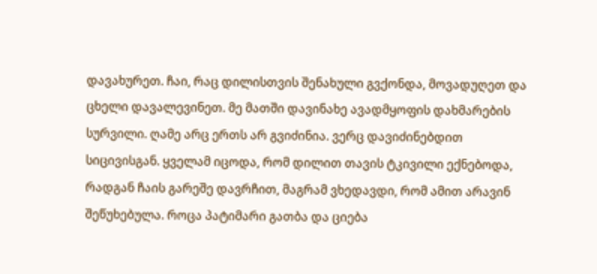დავახურეთ. ჩაი, რაც დილისთვის შენახული გვქონდა, მოვადუღეთ და ცხელი დავალევინეთ. მე მათში დავინახე ავადმყოფის დახმარების სურვილი. ღამე არც ერთს არ გვიძინია. ვერც დავიძინებდით სიცივისგან. ყველამ იცოდა, რომ დილით თავის ტკივილი ექნებოდა, რადგან ჩაის გარეშე დავრჩით, მაგრამ ვხედავდი, რომ ამით არავინ შეწუხებულა. როცა პატიმარი გათბა და ციება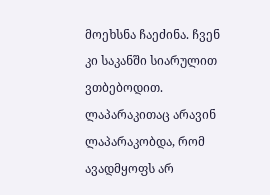მოეხსნა ჩაეძინა. ჩვენ კი საკანში სიარულით ვთბებოდით. ლაპარაკითაც არავინ ლაპარაკობდა, რომ ავადმყოფს არ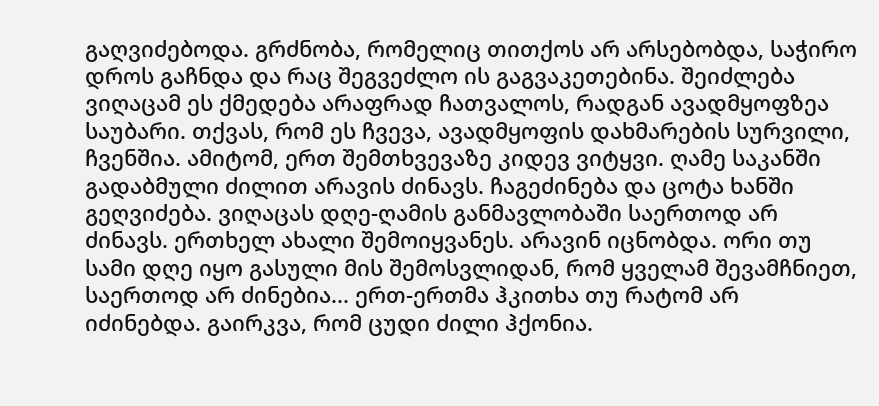გაღვიძებოდა. გრძნობა, რომელიც თითქოს არ არსებობდა, საჭირო დროს გაჩნდა და რაც შეგვეძლო ის გაგვაკეთებინა. შეიძლება ვიღაცამ ეს ქმედება არაფრად ჩათვალოს, რადგან ავადმყოფზეა საუბარი. თქვას, რომ ეს ჩვევა, ავადმყოფის დახმარების სურვილი, ჩვენშია. ამიტომ, ერთ შემთხვევაზე კიდევ ვიტყვი. ღამე საკანში გადაბმული ძილით არავის ძინავს. ჩაგეძინება და ცოტა ხანში გეღვიძება. ვიღაცას დღე-ღამის განმავლობაში საერთოდ არ ძინავს. ერთხელ ახალი შემოიყვანეს. არავინ იცნობდა. ორი თუ სამი დღე იყო გასული მის შემოსვლიდან, რომ ყველამ შევამჩნიეთ, საერთოდ არ ძინებია... ერთ-ერთმა ჰკითხა თუ რატომ არ იძინებდა. გაირკვა, რომ ცუდი ძილი ჰქონია.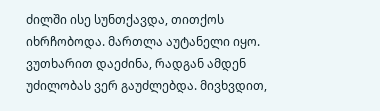ძილში ისე სუნთქავდა, თითქოს იხრჩობოდა. მართლა აუტანელი იყო. ვუთხარით დაეძინა, რადგან ამდენ უძილობას ვერ გაუძლებდა. მივხვდით,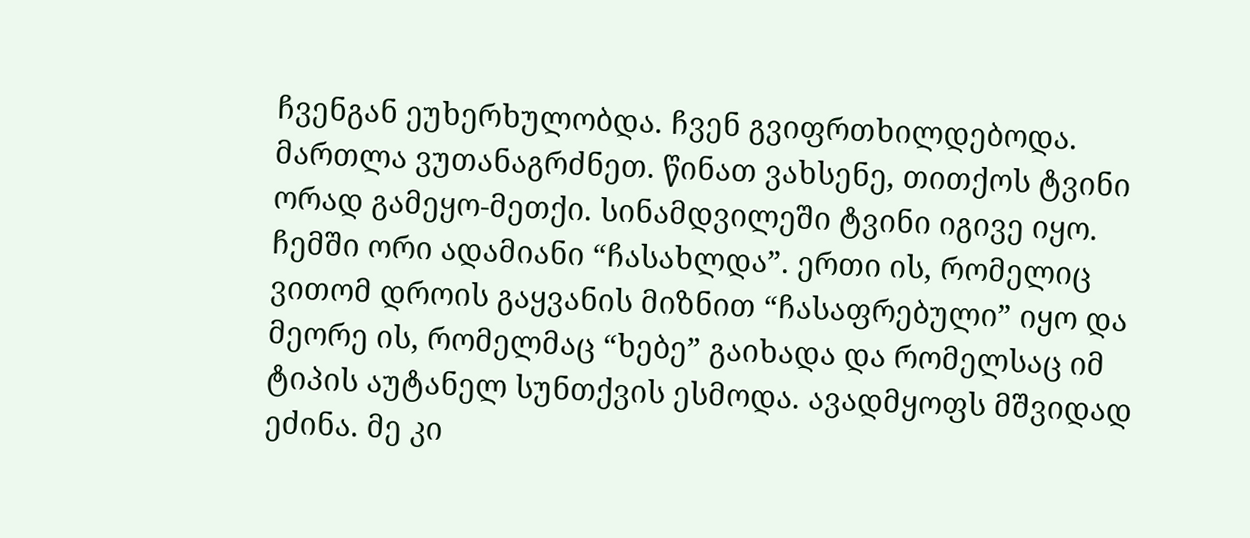ჩვენგან ეუხერხულობდა. ჩვენ გვიფრთხილდებოდა. მართლა ვუთანაგრძნეთ. წინათ ვახსენე, თითქოს ტვინი ორად გამეყო-მეთქი. სინამდვილეში ტვინი იგივე იყო. ჩემში ორი ადამიანი “ჩასახლდა”. ერთი ის, რომელიც ვითომ დროის გაყვანის მიზნით “ჩასაფრებული” იყო და მეორე ის, რომელმაც “ხებე” გაიხადა და რომელსაც იმ ტიპის აუტანელ სუნთქვის ესმოდა. ავადმყოფს მშვიდად ეძინა. მე კი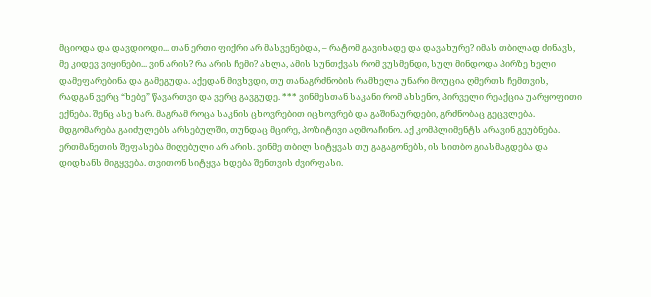მციოდა და დავდიოდი... თან ერთი ფიქრი არ მასვენებდა, – რატომ გავიხადე და დავახურე? იმას თბილად ძინავს, მე კიდევ ვიყინები... ვინ არის? რა არის ჩემი? ახლა, ამის სუნთქვას რომ ვუსმენდი, სულ მინდოდა პირზე ხელი დამეფარებინა და გამეგუდა. აქედან მივხვდი, თუ თანაგრძნობის რამხელა უნარი მოუცია ღმერთს ჩემთვის, რადგან ვერც “ხებე” წავართვი და ვერც გავგუდე. *** ვინმესთან საკანი რომ ახსენო, პირველი რეაქცია უარყოფითი ექნება. შენც ასე ხარ. მაგრამ როცა საკნის ცხოვრებით იცხოვრებ და გაშინაურდები, გრძნობაც გეცვლება. მდგომარება გაიძულებს არსებულში, თუნდაც მცირე, პოზიტივი აღმოაჩინო. აქ კომპლიმენტს არავინ გეუბნება. ერთმანეთის შეფასება მიღებული არ არის. ვინმე თბილ სიტყვას თუ გაგაგონებს, ის სითბო გიასმაგდება და დიდხანს მიგყვება. თვითონ სიტყვა ხდება შენთვის ძვირფასი.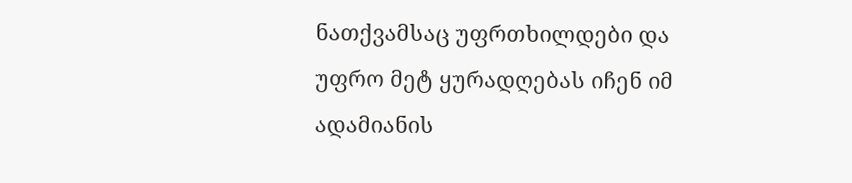ნათქვამსაც უფრთხილდები და უფრო მეტ ყურადღებას იჩენ იმ ადამიანის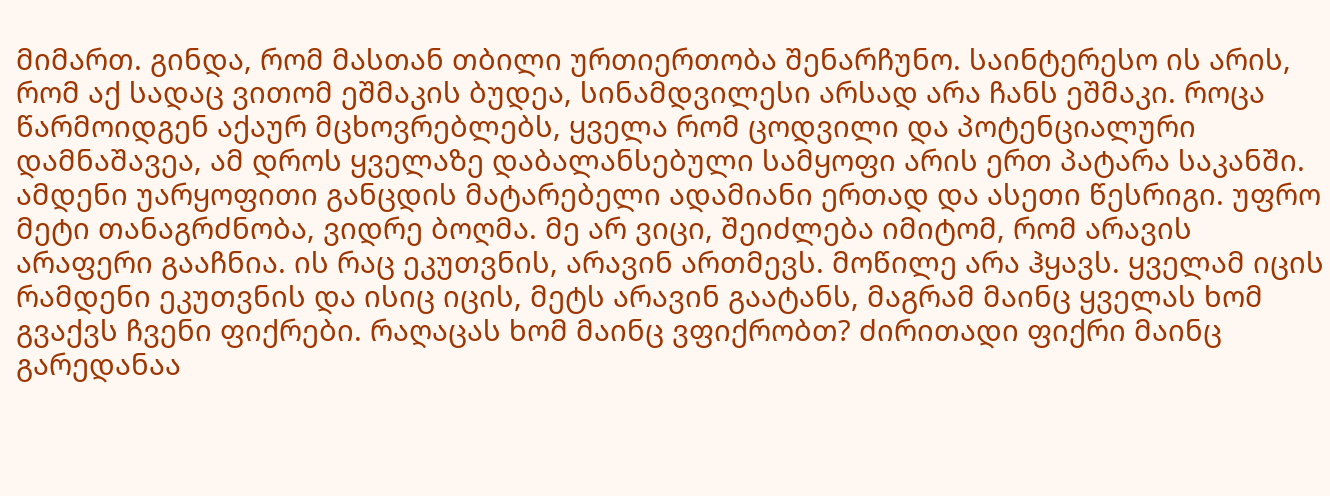მიმართ. გინდა, რომ მასთან თბილი ურთიერთობა შენარჩუნო. საინტერესო ის არის, რომ აქ სადაც ვითომ ეშმაკის ბუდეა, სინამდვილესი არსად არა ჩანს ეშმაკი. როცა წარმოიდგენ აქაურ მცხოვრებლებს, ყველა რომ ცოდვილი და პოტენციალური დამნაშავეა, ამ დროს ყველაზე დაბალანსებული სამყოფი არის ერთ პატარა საკანში. ამდენი უარყოფითი განცდის მატარებელი ადამიანი ერთად და ასეთი წესრიგი. უფრო მეტი თანაგრძნობა, ვიდრე ბოღმა. მე არ ვიცი, შეიძლება იმიტომ, რომ არავის არაფერი გააჩნია. ის რაც ეკუთვნის, არავინ ართმევს. მოწილე არა ჰყავს. ყველამ იცის რამდენი ეკუთვნის და ისიც იცის, მეტს არავინ გაატანს, მაგრამ მაინც ყველას ხომ გვაქვს ჩვენი ფიქრები. რაღაცას ხომ მაინც ვფიქრობთ? ძირითადი ფიქრი მაინც გარედანაა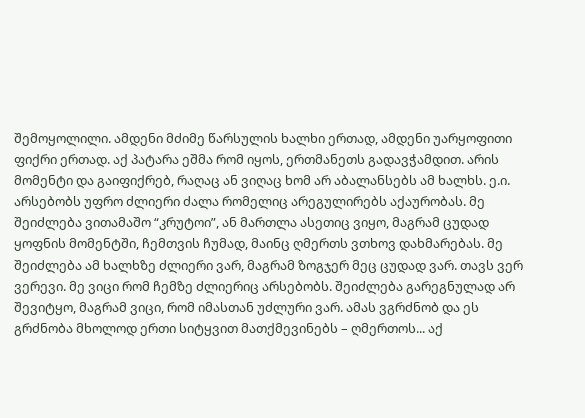შემოყოლილი. ამდენი მძიმე წარსულის ხალხი ერთად, ამდენი უარყოფითი ფიქრი ერთად. აქ პატარა ეშმა რომ იყოს, ერთმანეთს გადავჭამდით. არის მომენტი და გაიფიქრებ, რაღაც ან ვიღაც ხომ არ აბალანსებს ამ ხალხს. ე.ი. არსებობს უფრო ძლიერი ძალა რომელიც არეგულირებს აქაურობას. მე შეიძლება ვითამაშო “კრუტოი”, ან მართლა ასეთიც ვიყო, მაგრამ ცუდად ყოფნის მომენტში, ჩემთვის ჩუმად, მაინც ღმერთს ვთხოვ დახმარებას. მე შეიძლება ამ ხალხზე ძლიერი ვარ, მაგრამ ზოგჯერ მეც ცუდად ვარ. თავს ვერ ვერევი. მე ვიცი რომ ჩემზე ძლიერიც არსებობს. შეიძლება გარეგნულად არ შევიტყო, მაგრამ ვიცი, რომ იმასთან უძლური ვარ. ამას ვგრძნობ და ეს გრძნობა მხოლოდ ერთი სიტყვით მათქმევინებს – ღმერთოს... აქ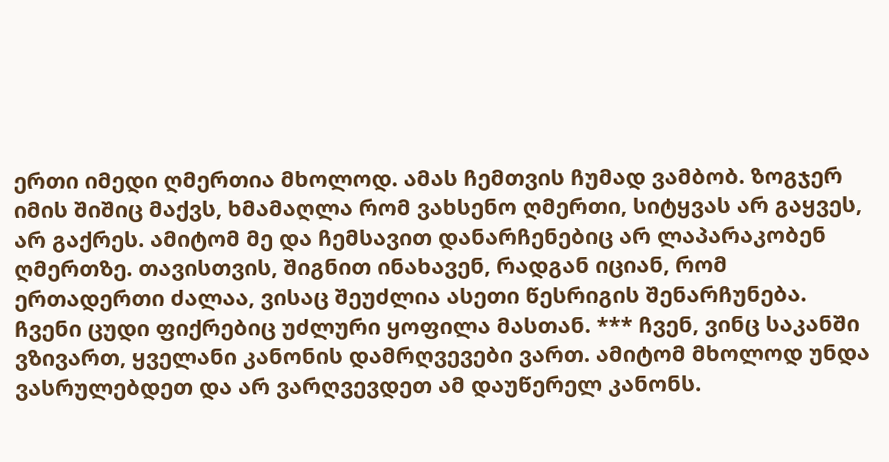ერთი იმედი ღმერთია მხოლოდ. ამას ჩემთვის ჩუმად ვამბობ. ზოგჯერ იმის შიშიც მაქვს, ხმამაღლა რომ ვახსენო ღმერთი, სიტყვას არ გაყვეს, არ გაქრეს. ამიტომ მე და ჩემსავით დანარჩენებიც არ ლაპარაკობენ ღმერთზე. თავისთვის, შიგნით ინახავენ, რადგან იციან, რომ ერთადერთი ძალაა, ვისაც შეუძლია ასეთი წესრიგის შენარჩუნება. ჩვენი ცუდი ფიქრებიც უძლური ყოფილა მასთან. *** ჩვენ, ვინც საკანში ვზივართ, ყველანი კანონის დამრღვევები ვართ. ამიტომ მხოლოდ უნდა ვასრულებდეთ და არ ვარღვევდეთ ამ დაუწერელ კანონს.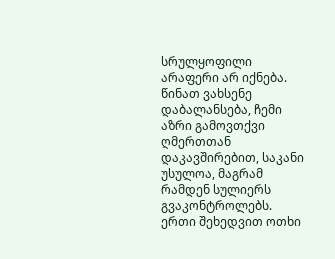სრულყოფილი არაფერი არ იქნება. წინათ ვახსენე დაბალანსება, ჩემი აზრი გამოვთქვი ღმერთთან დაკავშირებით, საკანი უსულოა, მაგრამ რამდენ სულიერს გვაკონტროლებს. ერთი შეხედვით ოთხი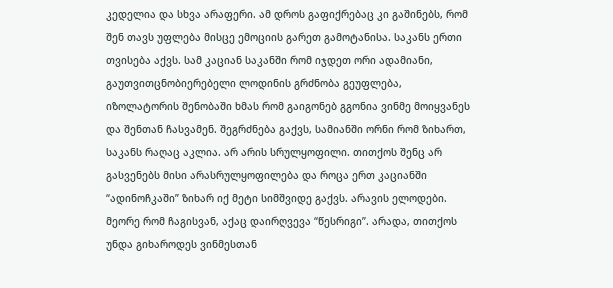კედელია და სხვა არაფერი. ამ დროს გაფიქრებაც კი გაშინებს, რომ შენ თავს უფლება მისცე ემოციის გარეთ გამოტანისა. საკანს ერთი თვისება აქვს. სამ კაციან საკანში რომ იჯდეთ ორი ადამიანი, გაუთვითცნობიერებელი ლოდინის გრძნობა გეუფლება, იზოლატორის შენობაში ხმას რომ გაიგონებ გგონია ვინმე მოიყვანეს და შენთან ჩასვამენ. შეგრძნება გაქვს, სამიანში ორნი რომ ზიხართ, საკანს რაღაც აკლია. არ არის სრულყოფილი. თითქოს შენც არ გასვენებს მისი არასრულყოფილება და როცა ერთ კაციანში “ადინოჩკაში” ზიხარ იქ მეტი სიმშვიდე გაქვს. არავის ელოდები. მეორე რომ ჩაგისვან, აქაც დაირღვევა “წესრიგი”. არადა, თითქოს უნდა გიხაროდეს ვინმესთან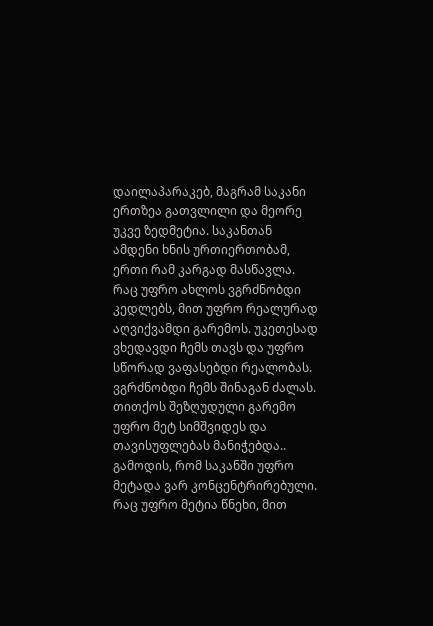დაილაპარაკებ, მაგრამ საკანი ერთზეა გათვლილი და მეორე უკვე ზედმეტია. საკანთან ამდენი ხნის ურთიერთობამ, ერთი რამ კარგად მასწავლა. რაც უფრო ახლოს ვგრძნობდი კედლებს, მით უფრო რეალურად აღვიქვამდი გარემოს. უკეთესად ვხედავდი ჩემს თავს და უფრო სწორად ვაფასებდი რეალობას. ვგრძნობდი ჩემს შინაგან ძალას. თითქოს შეზღუდული გარემო უფრო მეტ სიმშვიდეს და თავისუფლებას მანიჭებდა.. გამოდის, რომ საკანში უფრო მეტადა ვარ კონცენტრირებული. რაც უფრო მეტია წნეხი, მით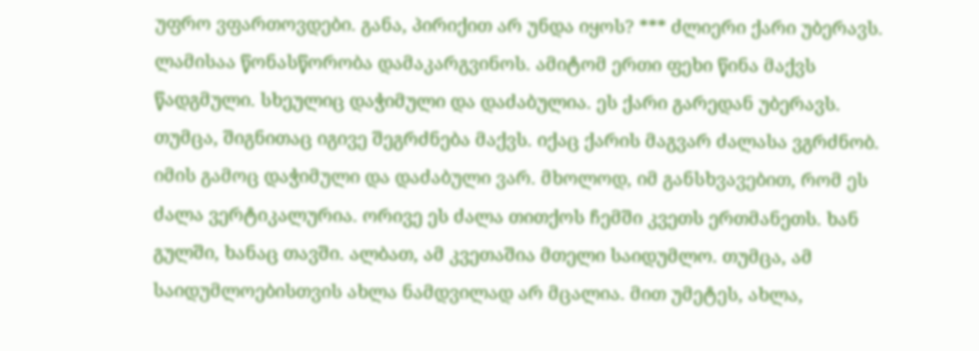უფრო ვფართოვდები. განა, პირიქით არ უნდა იყოს? *** ძლიერი ქარი უბერავს. ლამისაა წონასწორობა დამაკარგვინოს. ამიტომ ერთი ფეხი წინა მაქვს წადგმული. სხეულიც დაჭიმული და დაძაბულია. ეს ქარი გარედან უბერავს. თუმცა, შიგნითაც იგივე შეგრძნება მაქვს. იქაც ქარის მაგვარ ძალასა ვგრძნობ. იმის გამოც დაჭიმული და დაძაბული ვარ. მხოლოდ, იმ განსხვავებით, რომ ეს ძალა ვერტიკალურია. ორივე ეს ძალა თითქოს ჩემში კვეთს ერთმანეთს. ხან გულში, ხანაც თავში. ალბათ, ამ კვეთაშია მთელი საიდუმლო. თუმცა, ამ საიდუმლოებისთვის ახლა ნამდვილად არ მცალია. მით უმეტეს, ახლა,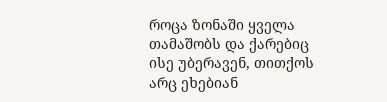როცა ზონაში ყველა თამაშობს და ქარებიც ისე უბერავენ, თითქოს არც ეხებიან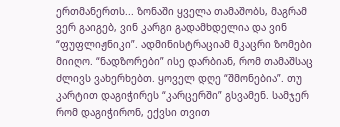ერთმანერთს... ზონაში ყველა თამაშობს, მაგრამ ვერ გაიგებ, ვინ კარგი გადამხდელია და ვინ “ფუფლიჟნიკი”. ადმინისტრაციამ მკაცრი ზომები მიიღო. “ნადზორები” ისე დარბიან, რომ თამაშსაც ძლივს ვახერხებთ. ყოველ დღე “შმონებია”. თუ კარტით დაგიჭირეს “კარცერში” გსვამენ. სამჯერ რომ დაგიჭირონ, ექვსი თვით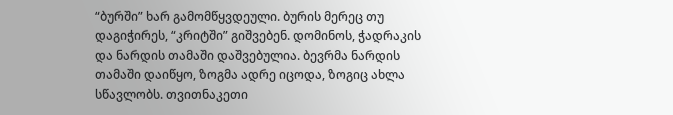“ბურში” ხარ გამომწყვდეული. ბურის მერეც თუ დაგიჭირეს, “კრიტში” გიშვებენ. დომინოს, ჭადრაკის და ნარდის თამაში დაშვებულია. ბევრმა ნარდის თამაში დაიწყო, ზოგმა ადრე იცოდა, ზოგიც ახლა სწავლობს. თვითნაკეთი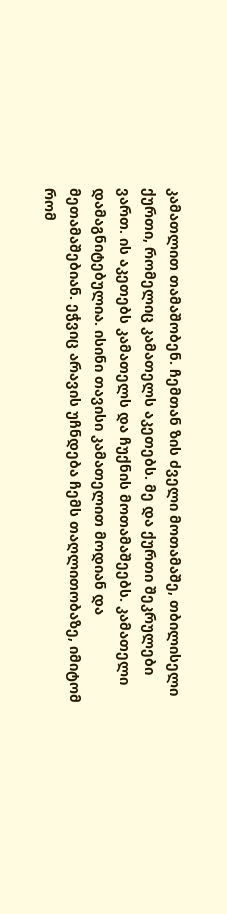კამათლით თამაშობენ. ჩემთან ზის ძველი მოთამაშე, თბილისელი ქურთი, რომელიც კამათელს აკეთებს. მე და ქურთი შეკრულები ვართ. ის აკეთებს კამათელს და ჩუქნის მოთამაშეებს. კამათელი დამაგნიტებულია. ისინი თავისი კამათელით მოდიან და მეთამაშებიან. ეჭვიც არავის უჩნდება ჩემს თაღლითობაზე, იმიტომ რომ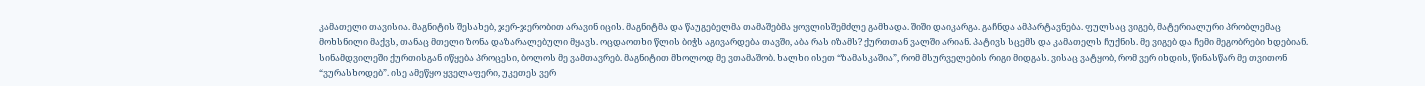კამათელი თავისია. მაგნიტის შესახებ, ჯერ-ჯერობით არავინ იცის. მაგნიტმა და წაუგებელმა თამაშებმა ყოვლისშემძლე გამხადა. შიში დაიკარგა. გაჩნდა ამპარტავნება. ფულსაც ვიგებ, მატერიალური პრობლემაც მოხსნილი მაქვს, თანაც მთელი ზონა დაზარალებული მყავს. ოცდაოთხი წლის ბიჭს აგივარდება თავში, აბა რას იზამს? ქურთთან ვალში არიან. პატივს სცემს და კამათელს ჩუქნის. მე ვიგებ და ჩემი მეგობრები ხდებიან. სინამდვილეში ქურთისგან იწყება პროცესი, ბოლოს მე ვამთავრებ. მაგნიტით მხოლოდ მე ვთამაშობ. ხალხი ისეთ “ზამასკაშია”, რომ მსურველების რიგი მიდგას. ვისაც ვატყობ, რომ ვერ იხდის, წინასწარ მე თვითონ “ვურასხოდებ”. ისე ამეწყო ყველაფერი, უკეთეს ვერ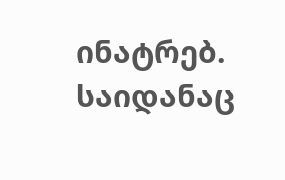ინატრებ. საიდანაც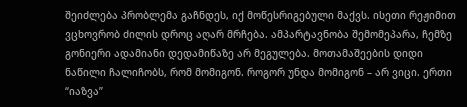შეიძლება პრობლემა გაჩნდეს, იქ მოწესრიგებული მაქვს. ისეთი რეჟიმით ვცხოვრობ ძილის დროც აღარ მრჩება. ამპარტავნობა შემომეპარა, ჩემზე გონიერი ადამიანი დედამიწაზე არ მეგულება. მოთამაშეების დიდი ნაწილი ჩალიჩობს, რომ მომიგონ. როგორ უნდა მომიგონ – არ ვიცი. ერთი “იაზვა”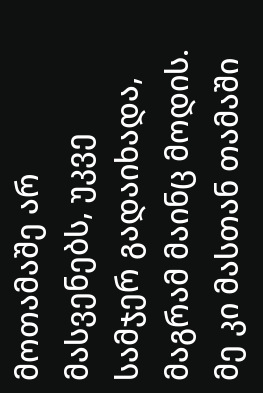მოთამაშე არ მასვენებს, უკვე სამჯერ გადაიხადა, მაგრამ მაინც მოდის. მე კი მასთან თამაში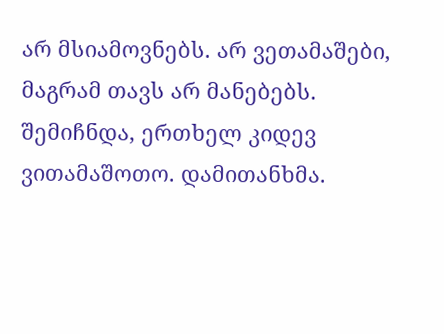არ მსიამოვნებს. არ ვეთამაშები, მაგრამ თავს არ მანებებს. შემიჩნდა, ერთხელ კიდევ ვითამაშოთო. დამითანხმა.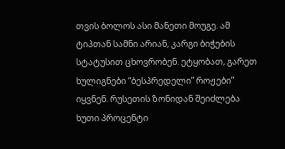თვის ბოლოს ასი მანეთი მოუგე. ამ ტიპთან სამნი არიან, კარგი ბიჭების სტატუსით ცხოვრობენ. ეტყობათ, გარეთ ხულიგნები “ბესპრედელი” როჟები” იყვნენ. რუსეთის ზონიდან შეიძლება ხუთი პროცენტი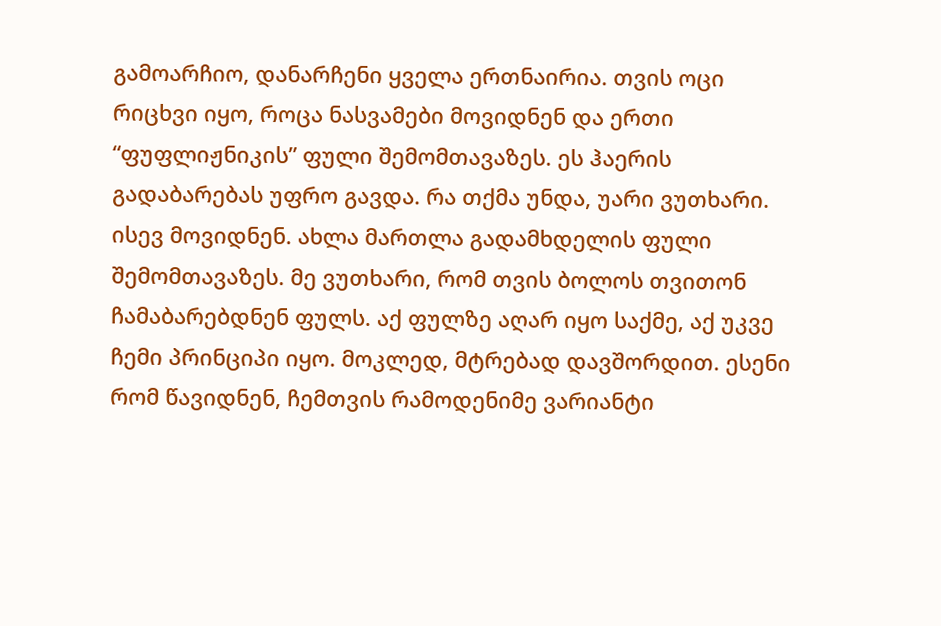გამოარჩიო, დანარჩენი ყველა ერთნაირია. თვის ოცი რიცხვი იყო, როცა ნასვამები მოვიდნენ და ერთი “ფუფლიჟნიკის” ფული შემომთავაზეს. ეს ჰაერის გადაბარებას უფრო გავდა. რა თქმა უნდა, უარი ვუთხარი. ისევ მოვიდნენ. ახლა მართლა გადამხდელის ფული შემომთავაზეს. მე ვუთხარი, რომ თვის ბოლოს თვითონ ჩამაბარებდნენ ფულს. აქ ფულზე აღარ იყო საქმე, აქ უკვე ჩემი პრინციპი იყო. მოკლედ, მტრებად დავშორდით. ესენი რომ წავიდნენ, ჩემთვის რამოდენიმე ვარიანტი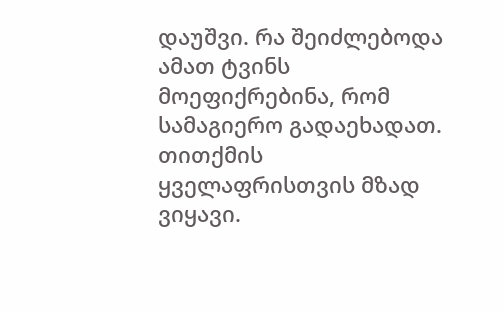დაუშვი. რა შეიძლებოდა ამათ ტვინს მოეფიქრებინა, რომ სამაგიერო გადაეხადათ. თითქმის ყველაფრისთვის მზად ვიყავი.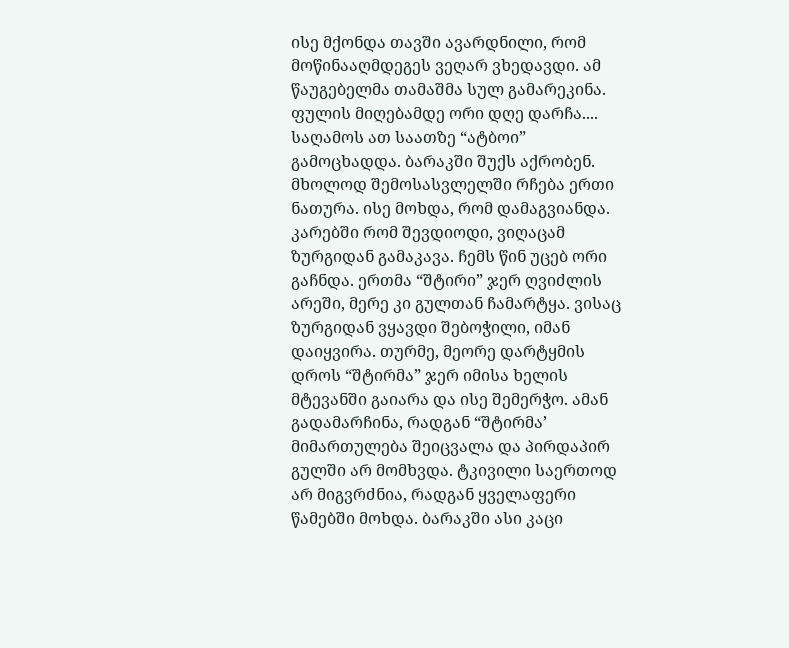ისე მქონდა თავში ავარდნილი, რომ მოწინააღმდეგეს ვეღარ ვხედავდი. ამ წაუგებელმა თამაშმა სულ გამარეკინა. ფულის მიღებამდე ორი დღე დარჩა.... საღამოს ათ საათზე “ატბოი” გამოცხადდა. ბარაკში შუქს აქრობენ. მხოლოდ შემოსასვლელში რჩება ერთი ნათურა. ისე მოხდა, რომ დამაგვიანდა. კარებში რომ შევდიოდი, ვიღაცამ ზურგიდან გამაკავა. ჩემს წინ უცებ ორი გაჩნდა. ერთმა “შტირი” ჯერ ღვიძლის არეში, მერე კი გულთან ჩამარტყა. ვისაც ზურგიდან ვყავდი შებოჭილი, იმან დაიყვირა. თურმე, მეორე დარტყმის დროს “შტირმა” ჯერ იმისა ხელის მტევანში გაიარა და ისე შემერჭო. ამან გადამარჩინა, რადგან “შტირმა’ მიმართულება შეიცვალა და პირდაპირ გულში არ მომხვდა. ტკივილი საერთოდ არ მიგვრძნია, რადგან ყველაფერი წამებში მოხდა. ბარაკში ასი კაცი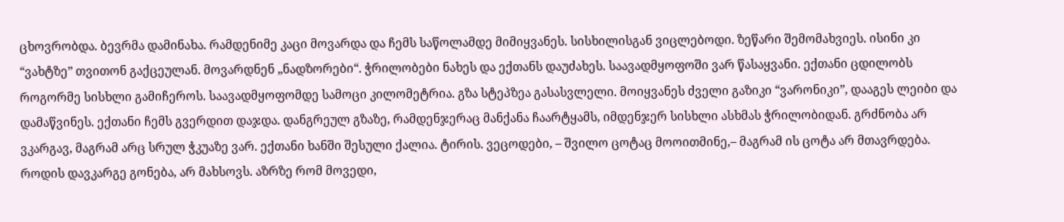ცხოვრობდა. ბევრმა დამინახა. რამდენიმე კაცი მოვარდა და ჩემს საწოლამდე მიმიყვანეს. სისხილისგან ვიცლებოდი. ზეწარი შემომახვიეს. ისინი კი “ვახტზე” თვითონ გაქცეულან. მოვარდნენ „ნადზორები“. ჭრილობები ნახეს და ექთანს დაუძახეს. საავადმყოფოში ვარ წასაყვანი. ექთანი ცდილობს როგორმე სისხლი გამიჩეროს. საავადმყოფომდე სამოცი კილომეტრია. გზა სტეპზეა გასასვლელი. მოიყვანეს ძველი გაზიკი “ვარონიკი”, დააგეს ლეიბი და დამაწვინეს. ექთანი ჩემს გვერდით დაჯდა. დანგრეულ გზაზე, რამდენჯერაც მანქანა ჩაარტყამს, იმდენჯერ სისხლი ასხმას ჭრილობიდან. გრძნობა არ ვკარგავ, მაგრამ არც სრულ ჭკუაზე ვარ. ექთანი ხანში შესული ქალია. ტირის. ვეცოდები, – შვილო ცოტაც მოოითმინე,– მაგრამ ის ცოტა არ მთავრდება. როდის დავკარგე გონება, არ მახსოვს. აზრზე რომ მოვედი,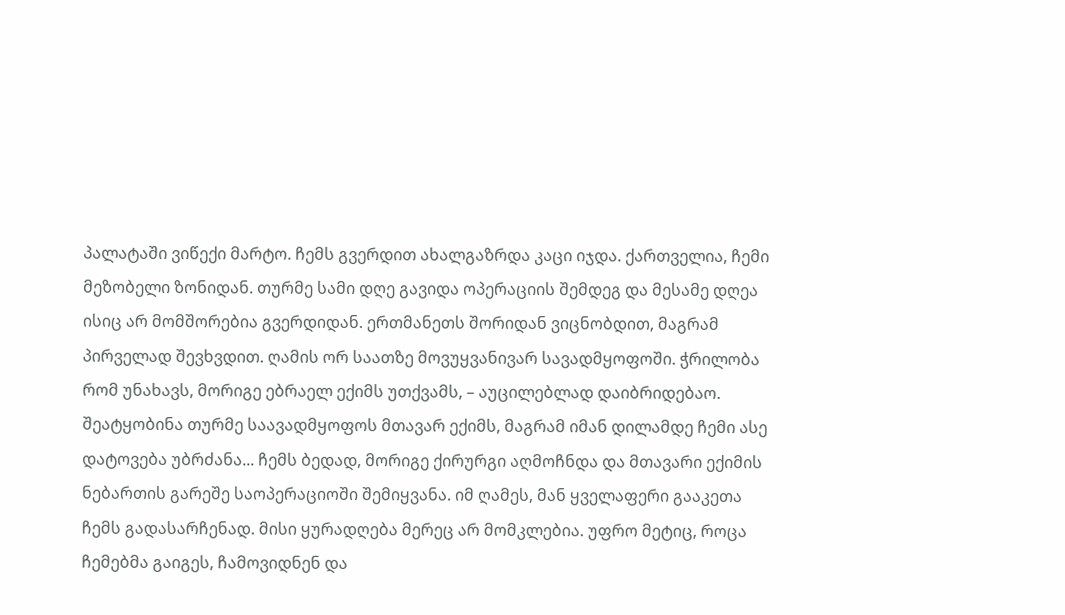პალატაში ვიწექი მარტო. ჩემს გვერდით ახალგაზრდა კაცი იჯდა. ქართველია, ჩემი მეზობელი ზონიდან. თურმე სამი დღე გავიდა ოპერაციის შემდეგ და მესამე დღეა ისიც არ მომშორებია გვერდიდან. ერთმანეთს შორიდან ვიცნობდით, მაგრამ პირველად შევხვდით. ღამის ორ საათზე მოვუყვანივარ სავადმყოფოში. ჭრილობა რომ უნახავს, მორიგე ებრაელ ექიმს უთქვამს, – აუცილებლად დაიბრიდებაო. შეატყობინა თურმე საავადმყოფოს მთავარ ექიმს, მაგრამ იმან დილამდე ჩემი ასე დატოვება უბრძანა... ჩემს ბედად, მორიგე ქირურგი აღმოჩნდა და მთავარი ექიმის ნებართის გარეშე საოპერაციოში შემიყვანა. იმ ღამეს, მან ყველაფერი გააკეთა ჩემს გადასარჩენად. მისი ყურადღება მერეც არ მომკლებია. უფრო მეტიც, როცა ჩემებმა გაიგეს, ჩამოვიდნენ და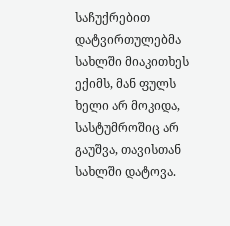საჩუქრებით დატვირთულებმა სახლში მიაკითხეს ექიმს, მან ფულს ხელი არ მოკიდა, სასტუმროშიც არ გაუშვა, თავისთან სახლში დატოვა.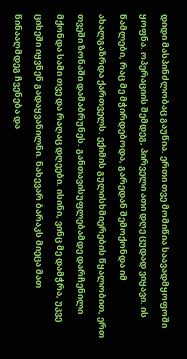დიდი მასპინძლობაც გაუწია. ერთი თვე მომიწია საავადმყოფოში ყოფნა. ოპერაციის შემდეგ, პირველი ათი დღე ცუდად ვიყავი. ის წამლები, რაც მე მჭირდებოდა, გარედან შემოქონდა იმ ახალგაზრდა ქართველს. ექიმის გულისხმიერების წყალობით, ერთ თვეში ზონაში დამაბრუნეს. განთავისუფლებამდე დარჩენილი მქონდა სამი თვე და რაღაც დღეები. ისინი, ვინც მე დამჭრა, უკვე ციხეში იყვნენ გადაყვანილნი. ნახევარ ბარაკს მიეცა მათ წინააღმდეგ ჩვენება და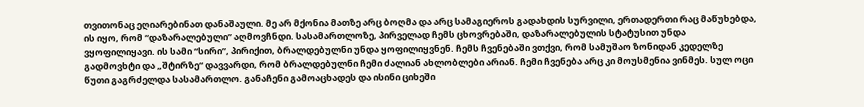თვითონაც ეღიარებინათ დანაშაული. მე არ მქონია მათზე არც ბოღმა და არც სამაგიეროს გადახდის სურვილი, ერთადერთი რაც მაწუხებდა, ის იყო, რომ “დაზარალებული” აღმოვჩნდი. სასამართლოზე, პირველად ჩემს ცხოვრებაში, დაზარალებულის სტატუსით უნდა ვყოფილიყავი. ის სამი “სირი”, პირიქით, ბრალდებულნი უნდა ყოფილიყვნენ. ჩემს ჩვენებაში ვთქვი, რომ სამუშაო ზონიდან კედელზე გადმოვხტი და „შტირზე“ დავვარდი, რომ ბრალდებულნი ჩემი ძალიან ახლობლები არიან. ჩემი ჩვენება არც კი მოუსმენია ვინმეს. სულ ოცი წუთი გაგრძელდა სასამართლო. განაჩენი გამოაცხადეს და ისინი ციხეში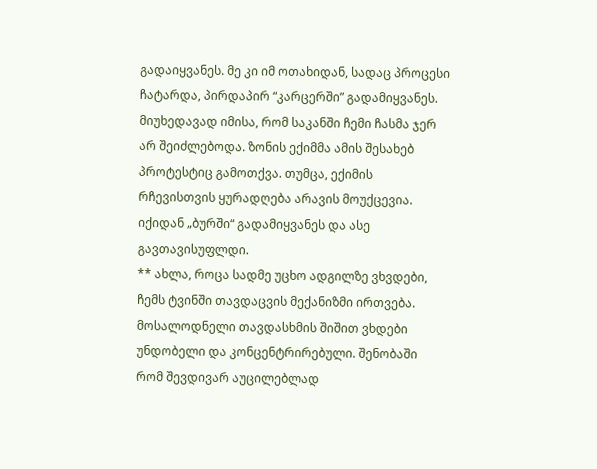გადაიყვანეს. მე კი იმ ოთახიდან, სადაც პროცესი ჩატარდა, პირდაპირ “კარცერში” გადამიყვანეს. მიუხედავად იმისა, რომ საკანში ჩემი ჩასმა ჯერ არ შეიძლებოდა. ზონის ექიმმა ამის შესახებ პროტესტიც გამოთქვა. თუმცა, ექიმის რჩევისთვის ყურადღება არავის მოუქცევია. იქიდან „ბურში“ გადამიყვანეს და ასე გავთავისუფლდი.
** ახლა, როცა სადმე უცხო ადგილზე ვხვდები, ჩემს ტვინში თავდაცვის მექანიზმი ირთვება. მოსალოდნელი თავდასხმის შიშით ვხდები უნდობელი და კონცენტრირებული. შენობაში რომ შევდივარ აუცილებლად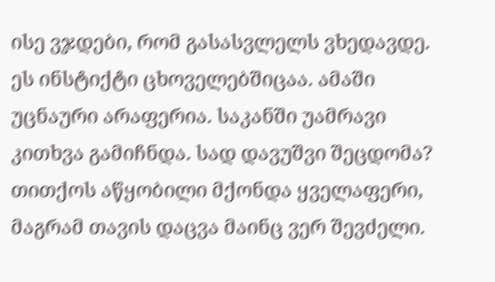ისე ვჯდები, რომ გასასვლელს ვხედავდე. ეს ინსტიქტი ცხოველებშიცაა. ამაში უცნაური არაფერია. საკანში უამრავი კითხვა გამიჩნდა. სად დავუშვი შეცდომა? თითქოს აწყობილი მქონდა ყველაფერი, მაგრამ თავის დაცვა მაინც ვერ შევძელი.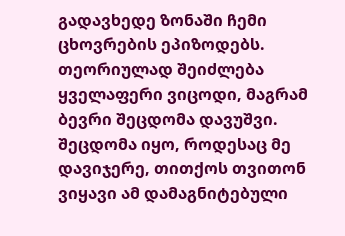გადავხედე ზონაში ჩემი ცხოვრების ეპიზოდებს. თეორიულად შეიძლება ყველაფერი ვიცოდი, მაგრამ ბევრი შეცდომა დავუშვი. შეცდომა იყო, როდესაც მე დავიჯერე, თითქოს თვითონ ვიყავი ამ დამაგნიტებული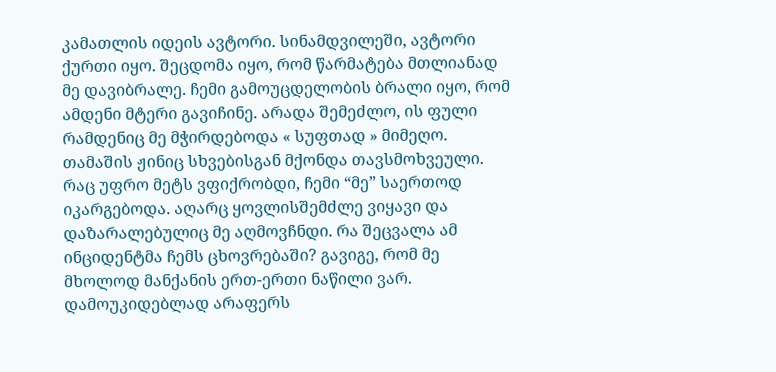კამათლის იდეის ავტორი. სინამდვილეში, ავტორი ქურთი იყო. შეცდომა იყო, რომ წარმატება მთლიანად მე დავიბრალე. ჩემი გამოუცდელობის ბრალი იყო, რომ ამდენი მტერი გავიჩინე. არადა შემეძლო, ის ფული რამდენიც მე მჭირდებოდა « სუფთად » მიმეღო. თამაშის ჟინიც სხვებისგან მქონდა თავსმოხვეული. რაც უფრო მეტს ვფიქრობდი, ჩემი “მე” საერთოდ იკარგებოდა. აღარც ყოვლისშემძლე ვიყავი და დაზარალებულიც მე აღმოვჩნდი. რა შეცვალა ამ ინციდენტმა ჩემს ცხოვრებაში? გავიგე, რომ მე მხოლოდ მანქანის ერთ-ერთი ნაწილი ვარ. დამოუკიდებლად არაფერს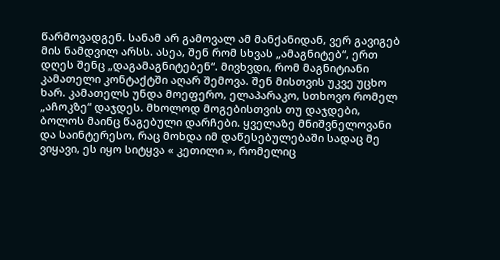წარმოვადგენ. სანამ არ გამოვალ ამ მანქანიდან, ვერ გავიგებ მის ნამდვილ არსს. ასეა, შენ რომ სხვას „ამაგნიტებ“, ერთ დღეს შენც „დაგამაგნიტებენ“. მივხვდი, რომ მაგნიტიანი კამათელი კონტაქტში აღარ შემოვა. შენ მისთვის უკვე უცხო ხარ. კამათელს უნდა მოეფერო, ელაპარაკო, სთხოვო რომელ „აჩოკზე“ დაჯდეს. მხოლოდ მოგებისთვის თუ დაჯდები, ბოლოს მაინც წაგებული დარჩები. ყველაზე მნიშვნელოვანი და საინტერესო, რაც მოხდა იმ დაწესებულებაში სადაც მე ვიყავი, ეს იყო სიტყვა « კეთილი », რომელიც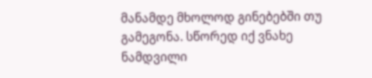მანამდე მხოლოდ გინებებში თუ გამეგონა. სწორედ იქ ვნახე ნამდვილი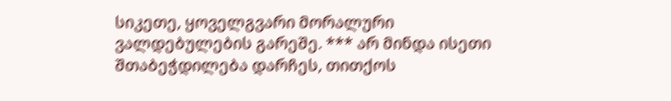სიკეთე, ყოველგვარი მორალური ვალდებულების გარეშე. *** არ მინდა ისეთი შთაბეჭდილება დარჩეს, თითქოს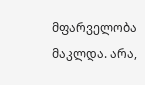მფარველობა მაკლდა. არა,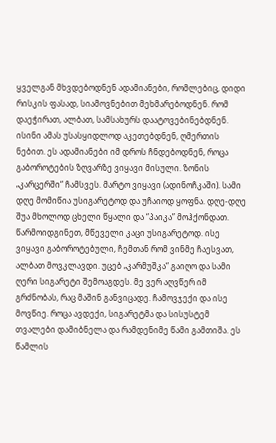ყველგან მხვდებოდნენ ადამიანები, რომლებიც, დიდი რისკის ფასად, სიამოვნებით მეხმარებოდნენ. რომ დაეჭირათ, ალბათ, სამსახურს დაატოვებინებდნენ. ისინი ამას უსასყიდლოდ აკეთებდნენ, ღმერთის ნებით. ეს ადამიანები იმ დროს ჩნდებოდნენ, როცა გაბოროტების ზღვარზე ვიყავი მისული. ზონის „კარცერში“ ჩამსვეს. მარტო ვიყავი (ადინოჩკაში). სამი დღე მომიწია უსიგარეტოდ და უჩაიოდ ყოფნა. დღე-დღე შუა მხოლოდ ცხელი წყალი და “პაიკა” მოჰქონდათ. წარმოიდგინეთ, მწეველი კაცი უსიგარეტოდ. ისე ვიყავი გაბოროტებული, ჩემთან რომ ვინმე ჩაესვათ, ალბათ მოვკლავდი. უცებ „კარმუშკა“ გაიღო და სამი ღერი სიგარეტი შემოაგდეს. მე ვერ აღვწერ იმ გრძნობას, რაც მაშინ განვიცადე. ჩამოვჯექი და ისე მოვწიე. როცა ავდექი, სიგარეტმა და სისუსტემ თვალები დამიბნელა და რამდენიმე წამი გამთიშა. ეს წამლის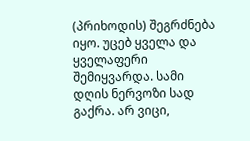(პრიხოდის) შეგრძნება იყო. უცებ ყველა და ყველაფერი შემიყვარდა. სამი დღის ნერვოზი სად გაქრა. არ ვიცი,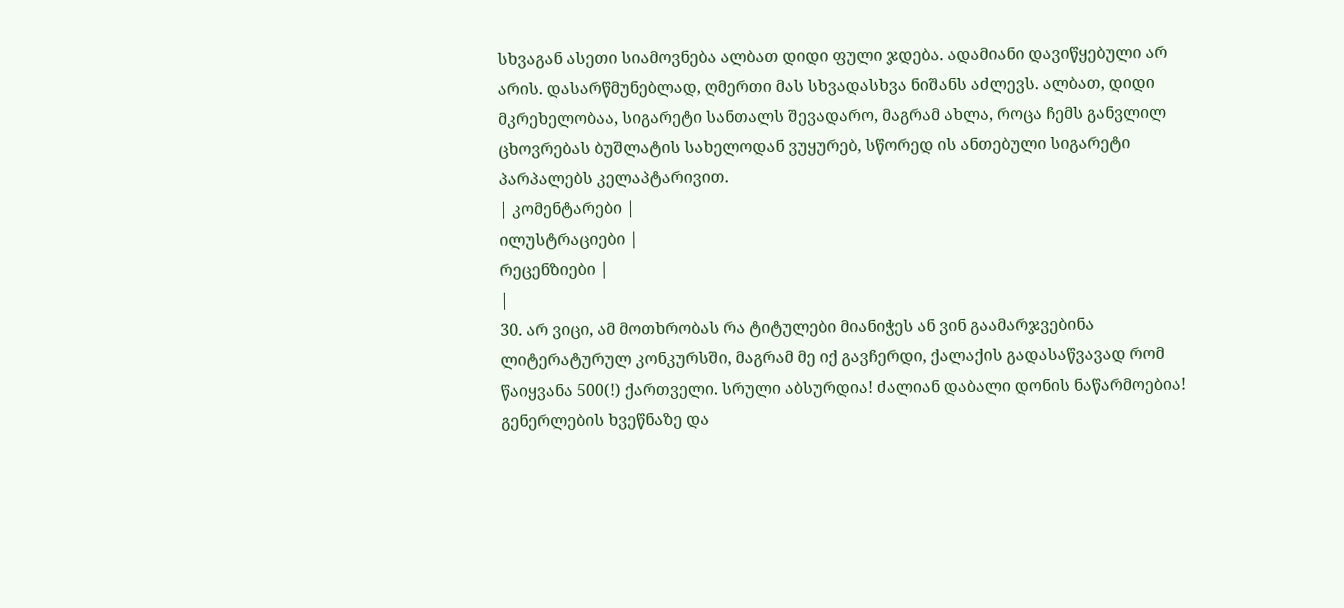სხვაგან ასეთი სიამოვნება ალბათ დიდი ფული ჯდება. ადამიანი დავიწყებული არ არის. დასარწმუნებლად, ღმერთი მას სხვადასხვა ნიშანს აძლევს. ალბათ, დიდი მკრეხელობაა, სიგარეტი სანთალს შევადარო, მაგრამ ახლა, როცა ჩემს განვლილ ცხოვრებას ბუშლატის სახელოდან ვუყურებ, სწორედ ის ანთებული სიგარეტი პარპალებს კელაპტარივით.
| კომენტარები |
ილუსტრაციები |
რეცენზიები |
|
30. არ ვიცი, ამ მოთხრობას რა ტიტულები მიანიჭეს ან ვინ გაამარჯვებინა ლიტერატურულ კონკურსში, მაგრამ მე იქ გავჩერდი, ქალაქის გადასაწვავად რომ წაიყვანა 500(!) ქართველი. სრული აბსურდია! ძალიან დაბალი დონის ნაწარმოებია! გენერლების ხვეწნაზე და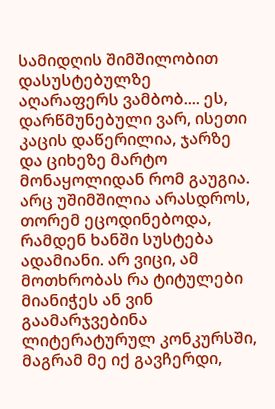სამიდღის შიმშილობით დასუსტებულზე აღარაფერს ვამბობ.... ეს, დარწმუნებული ვარ, ისეთი კაცის დაწერილია, ჯარზე და ციხეზე მარტო მონაყოლიდან რომ გაუგია. არც უშიმშილია არასდროს, თორემ ეცოდინებოდა, რამდენ ხანში სუსტება ადამიანი. არ ვიცი, ამ მოთხრობას რა ტიტულები მიანიჭეს ან ვინ გაამარჯვებინა ლიტერატურულ კონკურსში, მაგრამ მე იქ გავჩერდი,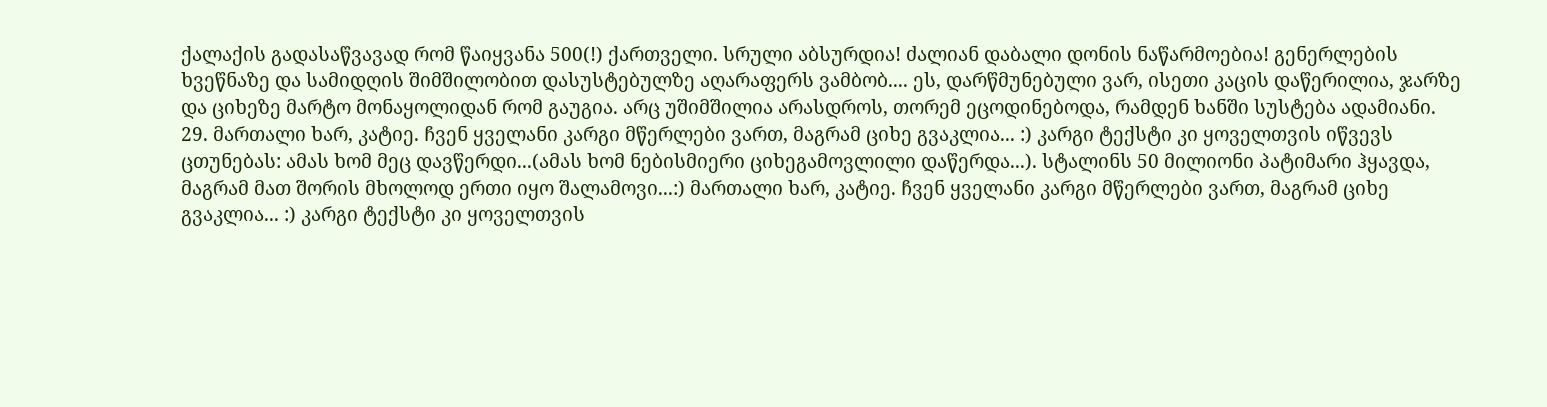ქალაქის გადასაწვავად რომ წაიყვანა 500(!) ქართველი. სრული აბსურდია! ძალიან დაბალი დონის ნაწარმოებია! გენერლების ხვეწნაზე და სამიდღის შიმშილობით დასუსტებულზე აღარაფერს ვამბობ.... ეს, დარწმუნებული ვარ, ისეთი კაცის დაწერილია, ჯარზე და ციხეზე მარტო მონაყოლიდან რომ გაუგია. არც უშიმშილია არასდროს, თორემ ეცოდინებოდა, რამდენ ხანში სუსტება ადამიანი.
29. მართალი ხარ, კატიე. ჩვენ ყველანი კარგი მწერლები ვართ, მაგრამ ციხე გვაკლია... :) კარგი ტექსტი კი ყოველთვის იწვევს ცთუნებას: ამას ხომ მეც დავწერდი...(ამას ხომ ნებისმიერი ციხეგამოვლილი დაწერდა...). სტალინს 50 მილიონი პატიმარი ჰყავდა, მაგრამ მათ შორის მხოლოდ ერთი იყო შალამოვი...:) მართალი ხარ, კატიე. ჩვენ ყველანი კარგი მწერლები ვართ, მაგრამ ციხე გვაკლია... :) კარგი ტექსტი კი ყოველთვის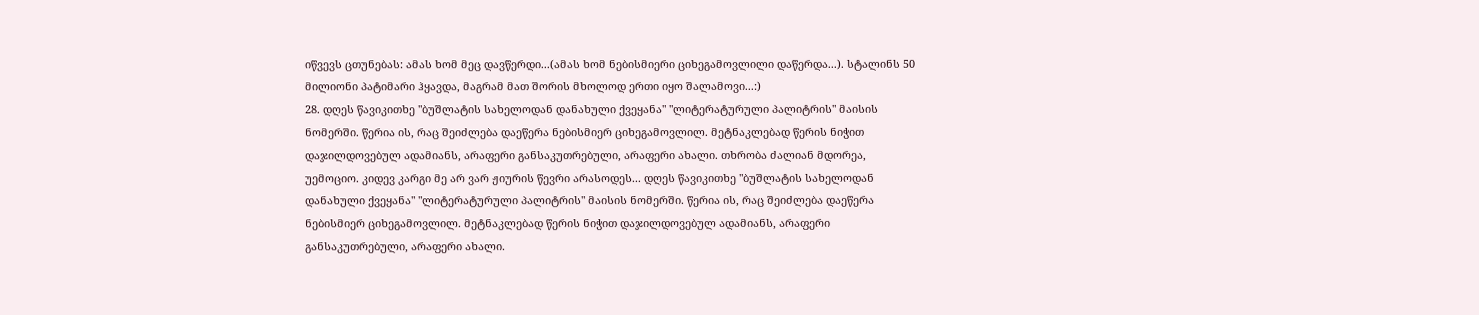იწვევს ცთუნებას: ამას ხომ მეც დავწერდი...(ამას ხომ ნებისმიერი ციხეგამოვლილი დაწერდა...). სტალინს 50 მილიონი პატიმარი ჰყავდა, მაგრამ მათ შორის მხოლოდ ერთი იყო შალამოვი...:)
28. დღეს წავიკითხე "ბუშლატის სახელოდან დანახული ქვეყანა" "ლიტერატურული პალიტრის" მაისის ნომერში. წერია ის, რაც შეიძლება დაეწერა ნებისმიერ ციხეგამოვლილ. მეტნაკლებად წერის ნიჭით დაჯილდოვებულ ადამიანს, არაფერი განსაკუთრებული, არაფერი ახალი. თხრობა ძალიან მდორეა, უემოციო. კიდევ კარგი მე არ ვარ ჟიურის წევრი არასოდეს... დღეს წავიკითხე "ბუშლატის სახელოდან დანახული ქვეყანა" "ლიტერატურული პალიტრის" მაისის ნომერში. წერია ის, რაც შეიძლება დაეწერა ნებისმიერ ციხეგამოვლილ. მეტნაკლებად წერის ნიჭით დაჯილდოვებულ ადამიანს, არაფერი განსაკუთრებული, არაფერი ახალი.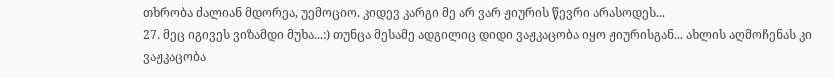თხრობა ძალიან მდორეა, უემოციო. კიდევ კარგი მე არ ვარ ჟიურის წევრი არასოდეს...
27. მეც იგივეს ვიზამდი მუხა...:) თუნცა მესამე ადგილიც დიდი ვაჟკაცობა იყო ჟიურისგან... ახლის აღმოჩენას კი ვაჟკაცობა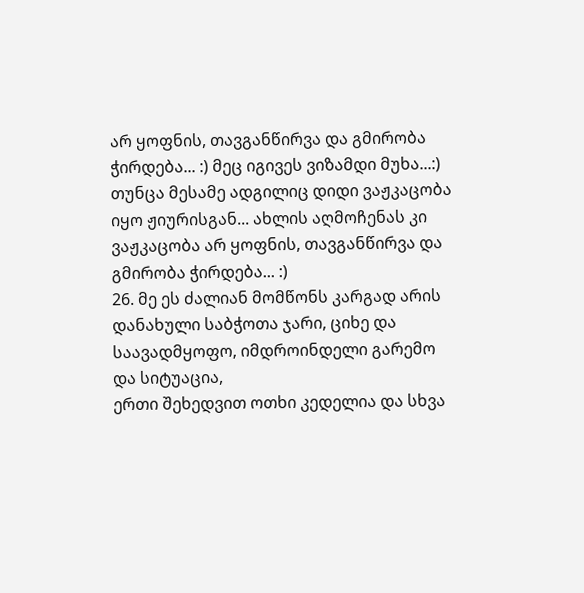არ ყოფნის, თავგანწირვა და გმირობა ჭირდება... :) მეც იგივეს ვიზამდი მუხა...:) თუნცა მესამე ადგილიც დიდი ვაჟკაცობა იყო ჟიურისგან... ახლის აღმოჩენას კი ვაჟკაცობა არ ყოფნის, თავგანწირვა და გმირობა ჭირდება... :)
26. მე ეს ძალიან მომწონს კარგად არის დანახული საბჭოთა ჯარი, ციხე და საავადმყოფო, იმდროინდელი გარემო და სიტუაცია,
ერთი შეხედვით ოთხი კედელია და სხვა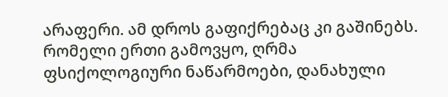არაფერი. ამ დროს გაფიქრებაც კი გაშინებს.
რომელი ერთი გამოვყო, ღრმა ფსიქოლოგიური ნაწარმოები, დანახული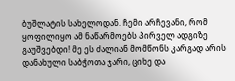ბუშლატის სახელოდან. ჩემი არჩევანი, რომ ყოფილიყო ამ ნაწარმოებს პირველ ადგიზე გაუშვებდი! მე ეს ძალიან მომწონს კარგად არის დანახული საბჭოთა ჯარი, ციხე და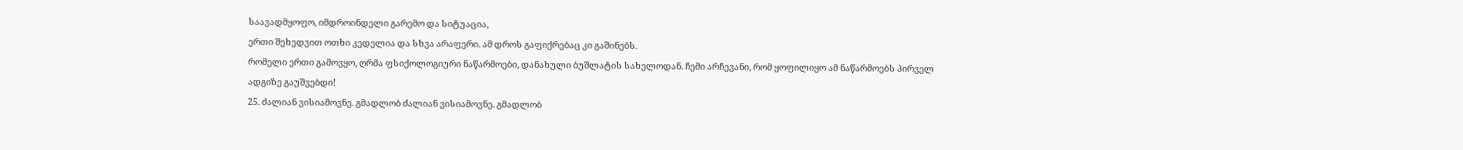საავადმყოფო, იმდროინდელი გარემო და სიტუაცია,
ერთი შეხედვით ოთხი კედელია და სხვა არაფერი. ამ დროს გაფიქრებაც კი გაშინებს.
რომელი ერთი გამოვყო, ღრმა ფსიქოლოგიური ნაწარმოები, დანახული ბუშლატის სახელოდან. ჩემი არჩევანი, რომ ყოფილიყო ამ ნაწარმოებს პირველ ადგიზე გაუშვებდი!
25. ძალიან ვისიამოვნე. გმადლობ ძალიან ვისიამოვნე. გმადლობ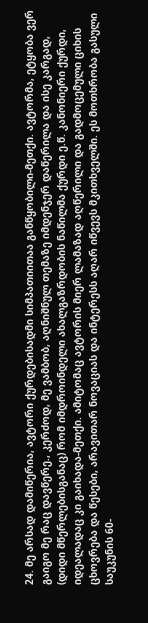24. მე არსად დამიწერია, ავტორი ქურდებისადმი სიმპათიითაა განწყობილი-მეთქი. ავტორმა, ეტყობა ვერ გაიგო მე რაც დავწერე., კერძოდ, მე ვამბობ, აღნიშნულ თემაზე იმდენჯერ დაწერილა და ისე კარგად, (დიდი მწერლებისგანაც) რომ იმდროინდელი ახალგაზრდობის ნაწილმა ქურდი ე.წ. კანონიერი ქურდი, იდეალადაც კი გაიხადა-მეთქი. ამიტომაც ავტორის მიერ ლამაზად აღწერილი და გადმოცემული ციხის ცხოვრება და წესები, არავითარ ნოვაციას და ინტერესს აღარ იწვევს მკითხველში. ეს მოთხრობა გასული საუკუნის 60-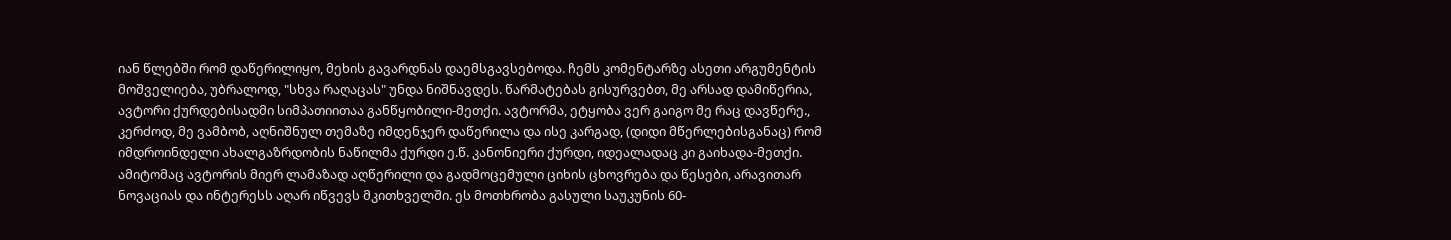იან წლებში რომ დაწერილიყო, მეხის გავარდნას დაემსგავსებოდა. ჩემს კომენტარზე ასეთი არგუმენტის მოშველიება, უბრალოდ, "სხვა რაღაცას" უნდა ნიშნავდეს. წარმატებას გისურვებთ, მე არსად დამიწერია, ავტორი ქურდებისადმი სიმპათიითაა განწყობილი-მეთქი. ავტორმა, ეტყობა ვერ გაიგო მე რაც დავწერე., კერძოდ, მე ვამბობ, აღნიშნულ თემაზე იმდენჯერ დაწერილა და ისე კარგად, (დიდი მწერლებისგანაც) რომ იმდროინდელი ახალგაზრდობის ნაწილმა ქურდი ე.წ. კანონიერი ქურდი, იდეალადაც კი გაიხადა-მეთქი. ამიტომაც ავტორის მიერ ლამაზად აღწერილი და გადმოცემული ციხის ცხოვრება და წესები, არავითარ ნოვაციას და ინტერესს აღარ იწვევს მკითხველში. ეს მოთხრობა გასული საუკუნის 60-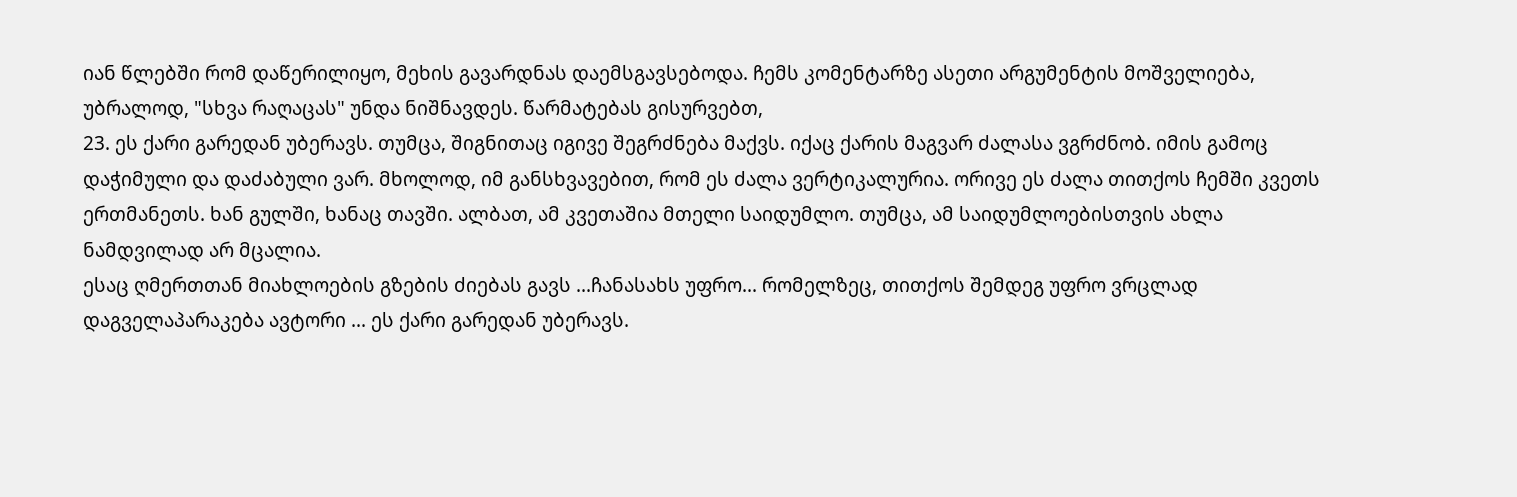იან წლებში რომ დაწერილიყო, მეხის გავარდნას დაემსგავსებოდა. ჩემს კომენტარზე ასეთი არგუმენტის მოშველიება, უბრალოდ, "სხვა რაღაცას" უნდა ნიშნავდეს. წარმატებას გისურვებთ,
23. ეს ქარი გარედან უბერავს. თუმცა, შიგნითაც იგივე შეგრძნება მაქვს. იქაც ქარის მაგვარ ძალასა ვგრძნობ. იმის გამოც დაჭიმული და დაძაბული ვარ. მხოლოდ, იმ განსხვავებით, რომ ეს ძალა ვერტიკალურია. ორივე ეს ძალა თითქოს ჩემში კვეთს ერთმანეთს. ხან გულში, ხანაც თავში. ალბათ, ამ კვეთაშია მთელი საიდუმლო. თუმცა, ამ საიდუმლოებისთვის ახლა ნამდვილად არ მცალია.
ესაც ღმერთთან მიახლოების გზების ძიებას გავს ...ჩანასახს უფრო... რომელზეც, თითქოს შემდეგ უფრო ვრცლად დაგველაპარაკება ავტორი ... ეს ქარი გარედან უბერავს.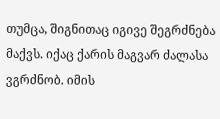თუმცა, შიგნითაც იგივე შეგრძნება მაქვს. იქაც ქარის მაგვარ ძალასა ვგრძნობ. იმის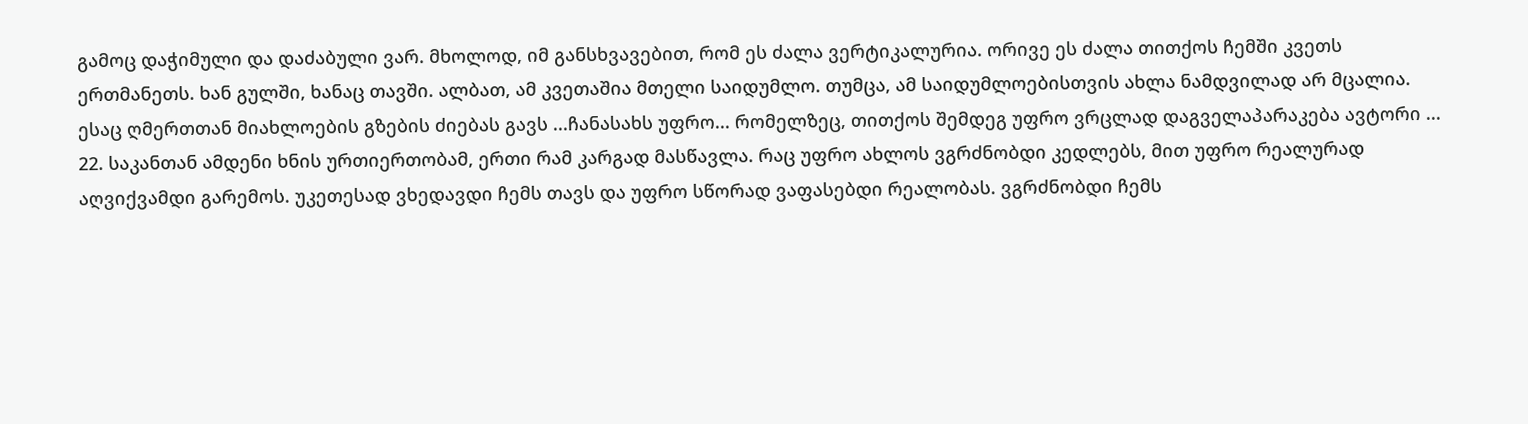გამოც დაჭიმული და დაძაბული ვარ. მხოლოდ, იმ განსხვავებით, რომ ეს ძალა ვერტიკალურია. ორივე ეს ძალა თითქოს ჩემში კვეთს ერთმანეთს. ხან გულში, ხანაც თავში. ალბათ, ამ კვეთაშია მთელი საიდუმლო. თუმცა, ამ საიდუმლოებისთვის ახლა ნამდვილად არ მცალია.
ესაც ღმერთთან მიახლოების გზების ძიებას გავს ...ჩანასახს უფრო... რომელზეც, თითქოს შემდეგ უფრო ვრცლად დაგველაპარაკება ავტორი ...
22. საკანთან ამდენი ხნის ურთიერთობამ, ერთი რამ კარგად მასწავლა. რაც უფრო ახლოს ვგრძნობდი კედლებს, მით უფრო რეალურად აღვიქვამდი გარემოს. უკეთესად ვხედავდი ჩემს თავს და უფრო სწორად ვაფასებდი რეალობას. ვგრძნობდი ჩემს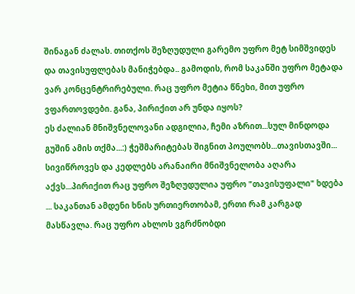შინაგან ძალას. თითქოს შეზღუდული გარემო უფრო მეტ სიმშვიდეს და თავისუფლებას მანიჭებდა.. გამოდის, რომ საკანში უფრო მეტადა ვარ კონცენტრირებული. რაც უფრო მეტია წნეხი, მით უფრო ვფართოვდები. განა, პირიქით არ უნდა იყოს?
ეს ძალიან მნიშვნელოვანი ადგილია, ჩემი აზრით...სულ მინდოდა გუშინ ამის თქმა...:) ჭეშმარიტებას შიგნით პოულობს...თავისთავში... სივიწროვეს და კედლებს არანაირი მნიშვნელობა აღარა აქვს...პირიქით რაც უფრო შეზღუდულია უფრო "თავისუფალი" ხდება ... საკანთან ამდენი ხნის ურთიერთობამ, ერთი რამ კარგად მასწავლა. რაც უფრო ახლოს ვგრძნობდი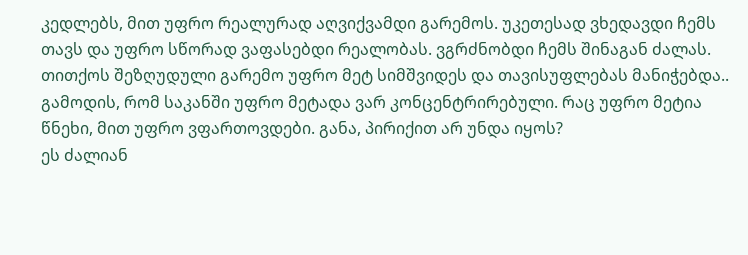კედლებს, მით უფრო რეალურად აღვიქვამდი გარემოს. უკეთესად ვხედავდი ჩემს თავს და უფრო სწორად ვაფასებდი რეალობას. ვგრძნობდი ჩემს შინაგან ძალას. თითქოს შეზღუდული გარემო უფრო მეტ სიმშვიდეს და თავისუფლებას მანიჭებდა.. გამოდის, რომ საკანში უფრო მეტადა ვარ კონცენტრირებული. რაც უფრო მეტია წნეხი, მით უფრო ვფართოვდები. განა, პირიქით არ უნდა იყოს?
ეს ძალიან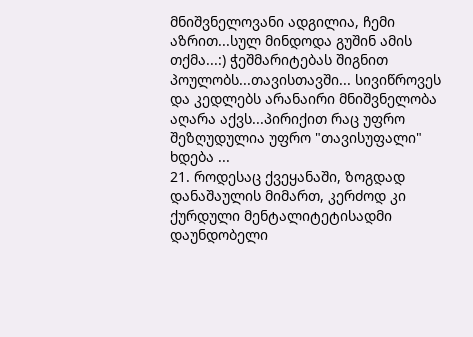მნიშვნელოვანი ადგილია, ჩემი აზრით...სულ მინდოდა გუშინ ამის თქმა...:) ჭეშმარიტებას შიგნით პოულობს...თავისთავში... სივიწროვეს და კედლებს არანაირი მნიშვნელობა აღარა აქვს...პირიქით რაც უფრო შეზღუდულია უფრო "თავისუფალი" ხდება ...
21. როდესაც ქვეყანაში, ზოგდად დანაშაულის მიმართ, კერძოდ კი ქურდული მენტალიტეტისადმი დაუნდობელი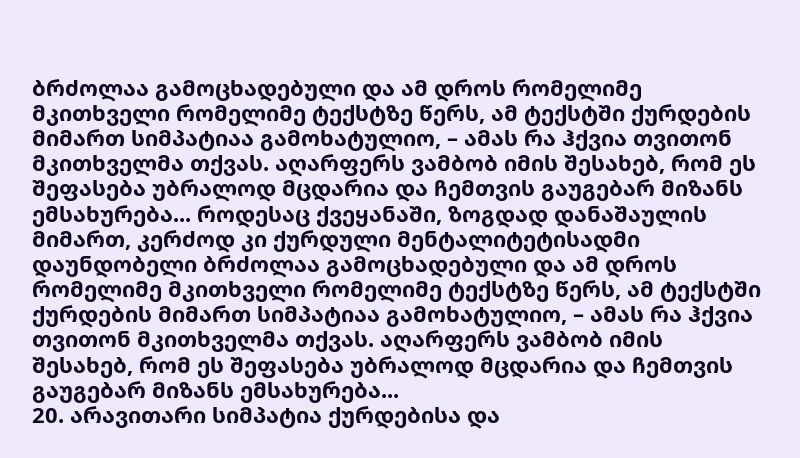ბრძოლაა გამოცხადებული და ამ დროს რომელიმე მკითხველი რომელიმე ტექსტზე წერს, ამ ტექსტში ქურდების მიმართ სიმპატიაა გამოხატულიო, – ამას რა ჰქვია თვითონ მკითხველმა თქვას. აღარფერს ვამბობ იმის შესახებ, რომ ეს შეფასება უბრალოდ მცდარია და ჩემთვის გაუგებარ მიზანს ემსახურება... როდესაც ქვეყანაში, ზოგდად დანაშაულის მიმართ, კერძოდ კი ქურდული მენტალიტეტისადმი დაუნდობელი ბრძოლაა გამოცხადებული და ამ დროს რომელიმე მკითხველი რომელიმე ტექსტზე წერს, ამ ტექსტში ქურდების მიმართ სიმპატიაა გამოხატულიო, – ამას რა ჰქვია თვითონ მკითხველმა თქვას. აღარფერს ვამბობ იმის შესახებ, რომ ეს შეფასება უბრალოდ მცდარია და ჩემთვის გაუგებარ მიზანს ემსახურება...
20. არავითარი სიმპატია ქურდებისა და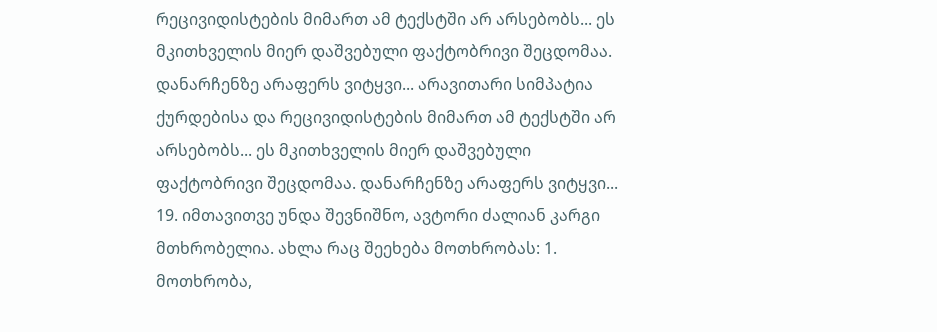რეცივიდისტების მიმართ ამ ტექსტში არ არსებობს... ეს მკითხველის მიერ დაშვებული ფაქტობრივი შეცდომაა. დანარჩენზე არაფერს ვიტყვი... არავითარი სიმპატია ქურდებისა და რეცივიდისტების მიმართ ამ ტექსტში არ არსებობს... ეს მკითხველის მიერ დაშვებული ფაქტობრივი შეცდომაა. დანარჩენზე არაფერს ვიტყვი...
19. იმთავითვე უნდა შევნიშნო, ავტორი ძალიან კარგი მთხრობელია. ახლა რაც შეეხება მოთხრობას: 1. მოთხრობა,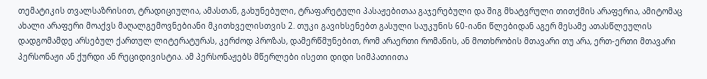თემატიკის თვალსაზრისით, ტრადიციულია, ამასთან, გახუნებული, ტრაფარეტული პასაჟებითაა გაჯერებული და შიგ მხატვრული თითქმის არაფერია, ამიტომაც ახალი არაფერი მოაქვს მაღალგემოვნებიანი მკითხველისთვის 2. თუკი გავიხსენებთ გასული საუკუნის 60-იანი წლებიდან აგერ მესამე ათასწლეულის დადგომამდე არსებულ ქართულ ლიტერატურას, კერძოდ პროზას, დამერწმუნებით, რომ არაერთი რომანის, ან მოთხრობის მთავარი თუ არა, ერთ-ერთი მთავარი პერსონაჟი ან ქურდი ან რეციდივისტია. ამ პერსონაჟებს მწერლები ისეთი დიდი სიმპათიითა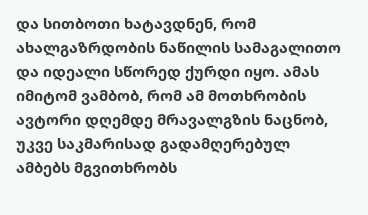და სითბოთი ხატავდნენ, რომ ახალგაზრდობის ნაწილის სამაგალითო და იდეალი სწორედ ქურდი იყო. ამას იმიტომ ვამბობ, რომ ამ მოთხრობის ავტორი დღემდე მრავალგზის ნაცნობ, უკვე საკმარისად გადამღერებულ ამბებს მგვითხრობს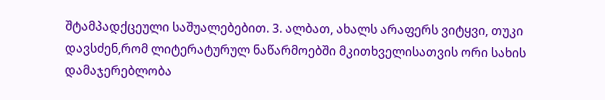შტამპადქცეული საშუალებებით. 3. ალბათ, ახალს არაფერს ვიტყვი, თუკი დავსძენ,რომ ლიტერატურულ ნაწარმოებში მკითხველისათვის ორი სახის დამაჯერებლობა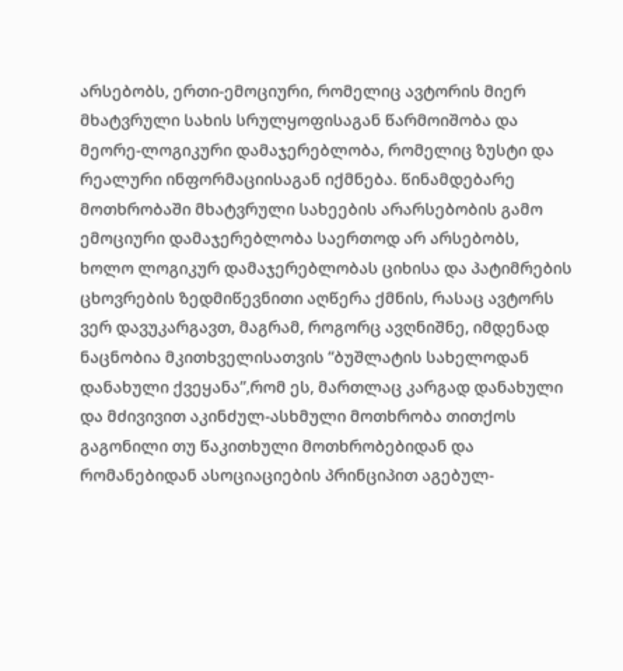არსებობს, ერთი-ემოციური, რომელიც ავტორის მიერ მხატვრული სახის სრულყოფისაგან წარმოიშობა და მეორე-ლოგიკური დამაჯერებლობა, რომელიც ზუსტი და რეალური ინფორმაციისაგან იქმნება. წინამდებარე მოთხრობაში მხატვრული სახეების არარსებობის გამო ემოციური დამაჯერებლობა საერთოდ არ არსებობს, ხოლო ლოგიკურ დამაჯერებლობას ციხისა და პატიმრების ცხოვრების ზედმიწევნითი აღწერა ქმნის, რასაც ავტორს ვერ დავუკარგავთ, მაგრამ, როგორც ავღნიშნე, იმდენად ნაცნობია მკითხველისათვის “ბუშლატის სახელოდან დანახული ქვეყანა”,რომ ეს, მართლაც კარგად დანახული და მძივივით აკინძულ-ასხმული მოთხრობა თითქოს გაგონილი თუ წაკითხული მოთხრობებიდან და რომანებიდან ასოციაციების პრინციპით აგებულ-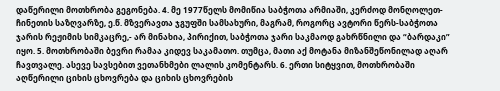დაწერილი მოთხრობა გეგონება. 4. მე 1977წელს მომიწია საბჭოთა არმიაში, კერძოდ მონღოლეთ-ჩინეთის საზღვარზე, ე.წ. მზვერავთა ჯგუფში სამსახური, მაგრამ, როგორც ავტორი წერს-საბჭოთა ჯარის რეჟიმის სიმკაცრე,- არ მინახია, პირიქით, საბჭოთა ჯარი საკმაოდ გახრწნილი და “ბარდაკი” იყო. 5. მოთხრობაში ბევრი რამაა კიდევ საკამათო. თუმცა, მათი აქ მოტანა მიზანშეწონილად აღარ ჩავთვალე. ასევე სავსებით ვეთანხმები ლალის კომენტარს. 6. ერთი სიტყვით, მოთხრობაში აღწერილი ციხის ცხოვრება და ციხის ცხოვრების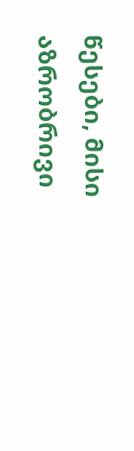წესები, მისი აზრობრივი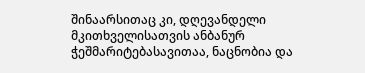შინაარსითაც კი, დღევანდელი მკითხველისათვის ანბანურ ჭეშმარიტებასავითაა, ნაცნობია და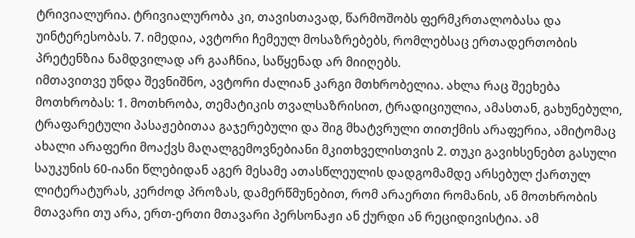ტრივიალურია. ტრივიალურობა კი, თავისთავად, წარმოშობს ფერმკრთალობასა და უინტერესობას. 7. იმედია, ავტორი ჩემეულ მოსაზრებებს, რომლებსაც ერთადერთობის პრეტენზია ნამდვილად არ გააჩნია, საწყენად არ მიიღებს.
იმთავითვე უნდა შევნიშნო, ავტორი ძალიან კარგი მთხრობელია. ახლა რაც შეეხება მოთხრობას: 1. მოთხრობა, თემატიკის თვალსაზრისით, ტრადიციულია, ამასთან, გახუნებული, ტრაფარეტული პასაჟებითაა გაჯერებული და შიგ მხატვრული თითქმის არაფერია, ამიტომაც ახალი არაფერი მოაქვს მაღალგემოვნებიანი მკითხველისთვის 2. თუკი გავიხსენებთ გასული საუკუნის 60-იანი წლებიდან აგერ მესამე ათასწლეულის დადგომამდე არსებულ ქართულ ლიტერატურას, კერძოდ პროზას, დამერწმუნებით, რომ არაერთი რომანის, ან მოთხრობის მთავარი თუ არა, ერთ-ერთი მთავარი პერსონაჟი ან ქურდი ან რეციდივისტია. ამ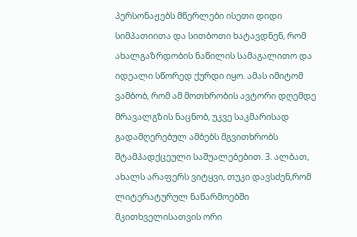პერსონაჟებს მწერლები ისეთი დიდი სიმპათიითა და სითბოთი ხატავდნენ, რომ ახალგაზრდობის ნაწილის სამაგალითო და იდეალი სწორედ ქურდი იყო. ამას იმიტომ ვამბობ, რომ ამ მოთხრობის ავტორი დღემდე მრავალგზის ნაცნობ, უკვე საკმარისად გადამღერებულ ამბებს მგვითხრობს შტამპადქცეული საშუალებებით. 3. ალბათ, ახალს არაფერს ვიტყვი, თუკი დავსძენ,რომ ლიტერატურულ ნაწარმოებში მკითხველისათვის ორი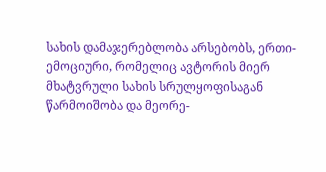სახის დამაჯერებლობა არსებობს, ერთი-ემოციური, რომელიც ავტორის მიერ მხატვრული სახის სრულყოფისაგან წარმოიშობა და მეორე-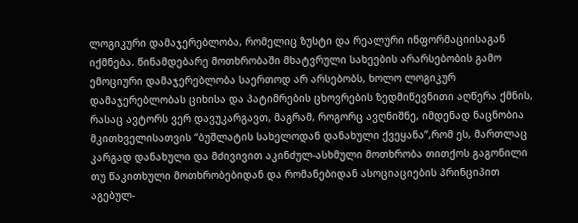ლოგიკური დამაჯერებლობა, რომელიც ზუსტი და რეალური ინფორმაციისაგან იქმნება. წინამდებარე მოთხრობაში მხატვრული სახეების არარსებობის გამო ემოციური დამაჯერებლობა საერთოდ არ არსებობს, ხოლო ლოგიკურ დამაჯერებლობას ციხისა და პატიმრების ცხოვრების ზედმიწევნითი აღწერა ქმნის, რასაც ავტორს ვერ დავუკარგავთ, მაგრამ, როგორც ავღნიშნე, იმდენად ნაცნობია მკითხველისათვის “ბუშლატის სახელოდან დანახული ქვეყანა”,რომ ეს, მართლაც კარგად დანახული და მძივივით აკინძულ-ასხმული მოთხრობა თითქოს გაგონილი თუ წაკითხული მოთხრობებიდან და რომანებიდან ასოციაციების პრინციპით აგებულ-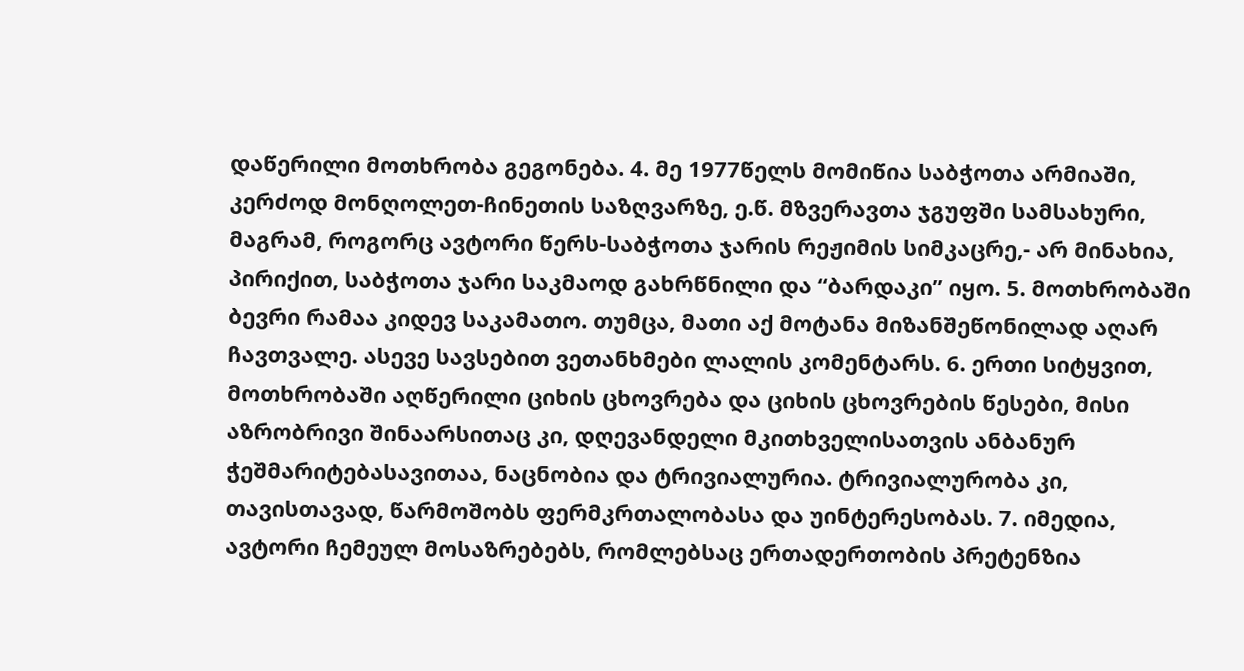დაწერილი მოთხრობა გეგონება. 4. მე 1977წელს მომიწია საბჭოთა არმიაში, კერძოდ მონღოლეთ-ჩინეთის საზღვარზე, ე.წ. მზვერავთა ჯგუფში სამსახური, მაგრამ, როგორც ავტორი წერს-საბჭოთა ჯარის რეჟიმის სიმკაცრე,- არ მინახია, პირიქით, საბჭოთა ჯარი საკმაოდ გახრწნილი და “ბარდაკი” იყო. 5. მოთხრობაში ბევრი რამაა კიდევ საკამათო. თუმცა, მათი აქ მოტანა მიზანშეწონილად აღარ ჩავთვალე. ასევე სავსებით ვეთანხმები ლალის კომენტარს. 6. ერთი სიტყვით, მოთხრობაში აღწერილი ციხის ცხოვრება და ციხის ცხოვრების წესები, მისი აზრობრივი შინაარსითაც კი, დღევანდელი მკითხველისათვის ანბანურ ჭეშმარიტებასავითაა, ნაცნობია და ტრივიალურია. ტრივიალურობა კი, თავისთავად, წარმოშობს ფერმკრთალობასა და უინტერესობას. 7. იმედია, ავტორი ჩემეულ მოსაზრებებს, რომლებსაც ერთადერთობის პრეტენზია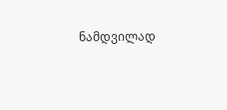ნამდვილად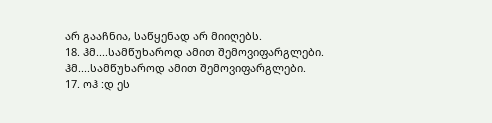არ გააჩნია, საწყენად არ მიიღებს.
18. ჰმ....სამწუხაროდ ამით შემოვიფარგლები. ჰმ....სამწუხაროდ ამით შემოვიფარგლები.
17. ოჰ :დ ეს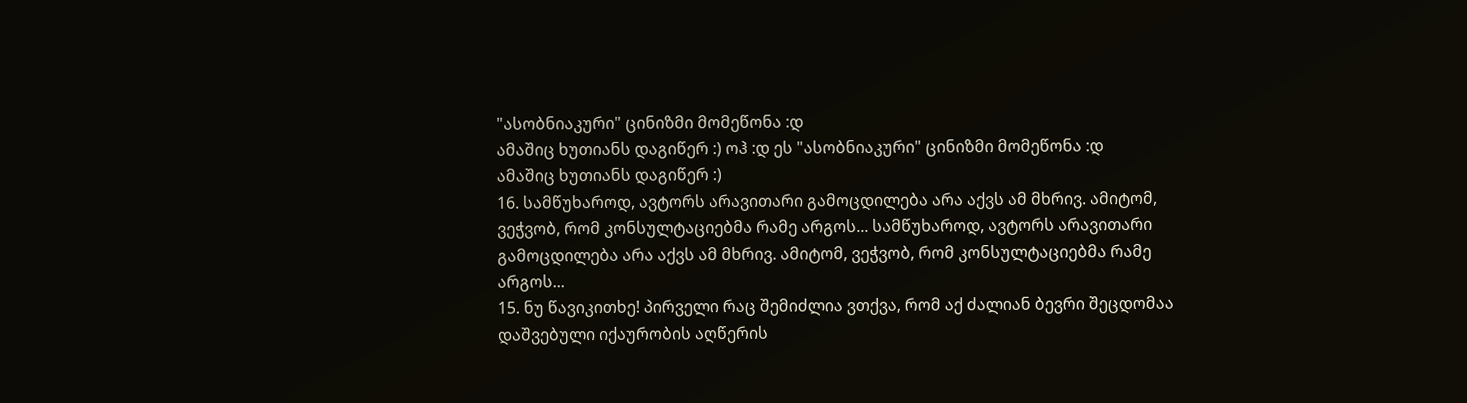"ასობნიაკური" ცინიზმი მომეწონა :დ
ამაშიც ხუთიანს დაგიწერ :) ოჰ :დ ეს "ასობნიაკური" ცინიზმი მომეწონა :დ
ამაშიც ხუთიანს დაგიწერ :)
16. სამწუხაროდ, ავტორს არავითარი გამოცდილება არა აქვს ამ მხრივ. ამიტომ, ვეჭვობ, რომ კონსულტაციებმა რამე არგოს... სამწუხაროდ, ავტორს არავითარი გამოცდილება არა აქვს ამ მხრივ. ამიტომ, ვეჭვობ, რომ კონსულტაციებმა რამე არგოს...
15. ნუ წავიკითხე! პირველი რაც შემიძლია ვთქვა, რომ აქ ძალიან ბევრი შეცდომაა დაშვებული იქაურობის აღწერის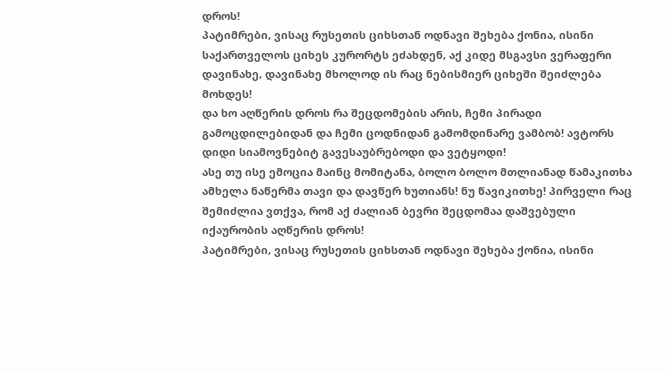დროს!
პატიმრები, ვისაც რუსეთის ციხსთან ოდნავი შეხება ქონია, ისინი საქართველოს ციხეს კურორტს ეძახდენ, აქ კიდე მსგავსი ვერაფერი დავინახე, დავინახე მხოლოდ ის რაც ნებისმიერ ციხეში შეიძლება მოხდეს!
და ხო აღწერის დროს რა შეცდომების არის, ჩემი პირადი გამოცდილებიდან და ჩემი ცოდნიდან გამომდინარე ვამბობ! ავტორს დიდი სიამოვნებიტ გავესაუბრებოდი და ვეტყოდი!
ასე თუ ისე ემოცია მაინც მომიტანა, ბოლო ბოლო მთლიანად წამაკითხა ამხელა ნაწერმა თავი და დავწერ ხუთიანს! ნუ წავიკითხე! პირველი რაც შემიძლია ვთქვა, რომ აქ ძალიან ბევრი შეცდომაა დაშვებული იქაურობის აღწერის დროს!
პატიმრები, ვისაც რუსეთის ციხსთან ოდნავი შეხება ქონია, ისინი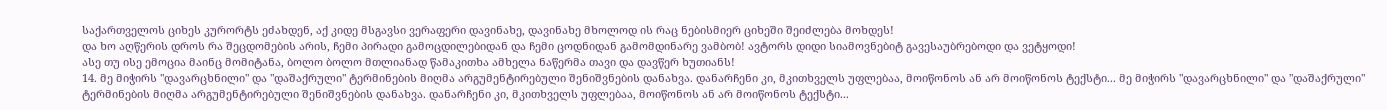საქართველოს ციხეს კურორტს ეძახდენ, აქ კიდე მსგავსი ვერაფერი დავინახე, დავინახე მხოლოდ ის რაც ნებისმიერ ციხეში შეიძლება მოხდეს!
და ხო აღწერის დროს რა შეცდომების არის, ჩემი პირადი გამოცდილებიდან და ჩემი ცოდნიდან გამომდინარე ვამბობ! ავტორს დიდი სიამოვნებიტ გავესაუბრებოდი და ვეტყოდი!
ასე თუ ისე ემოცია მაინც მომიტანა, ბოლო ბოლო მთლიანად წამაკითხა ამხელა ნაწერმა თავი და დავწერ ხუთიანს!
14. მე მიჭირს "დავარცხნილი" და "დაშაქრული" ტერმინების მიღმა არგუმენტირებული შენიშვნების დანახვა. დანარჩენი კი, მკითხველს უფლებაა, მოიწონოს ან არ მოიწონოს ტექსტი... მე მიჭირს "დავარცხნილი" და "დაშაქრული" ტერმინების მიღმა არგუმენტირებული შენიშვნების დანახვა. დანარჩენი კი, მკითხველს უფლებაა, მოიწონოს ან არ მოიწონოს ტექსტი...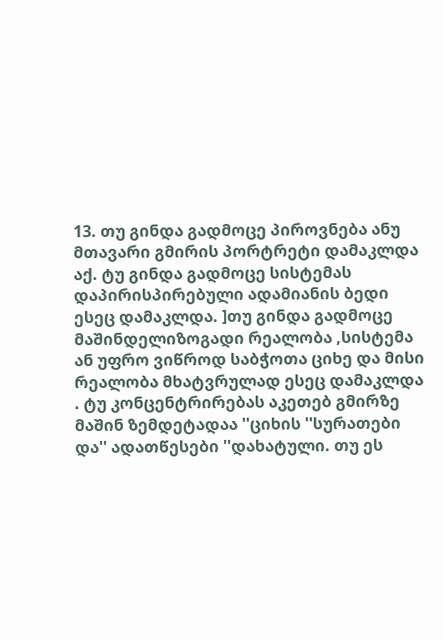13. თუ გინდა გადმოცე პიროვნება ანუ მთავარი გმირის პორტრეტი დამაკლდა აქ. ტუ გინდა გადმოცე სისტემას დაპირისპირებული ადამიანის ბედი ესეც დამაკლდა. ]თუ გინდა გადმოცე მაშინდელიზოგადი რეალობა ,სისტემა ან უფრო ვიწროდ საბჭოთა ციხე და მისი რეალობა მხატვრულად ესეც დამაკლდა . ტუ კონცენტრირებას აკეთებ გმირზე მაშინ ზემდეტადაა ''ციხის ''სურათები და'' ადათწესები ''დახატული. თუ ეს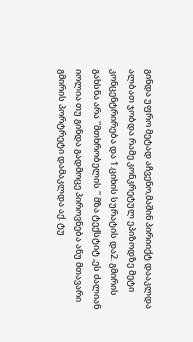გინდა უფრო მეტად აჩვენო,მაშინ პირიიქტ დააკლდა ალბათ ჯობდა რამე კონკრეტულ ეპიზოდზე მეტი კონცენტრირება და 1.ციხის სურატის და2. გმირის გახსნა არა ''მთხრობელის '' მზა ტექსტიტ ,ეს ძალიან იოლია თუ გინდა გადმოცე პიროვნება ანუ მთავარი გმირის პორტრეტი დამაკლდა აქ. ტუ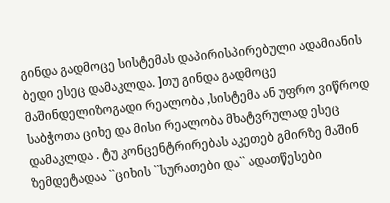გინდა გადმოცე სისტემას დაპირისპირებული ადამიანის ბედი ესეც დამაკლდა. ]თუ გინდა გადმოცე მაშინდელიზოგადი რეალობა ,სისტემა ან უფრო ვიწროდ საბჭოთა ციხე და მისი რეალობა მხატვრულად ესეც დამაკლდა . ტუ კონცენტრირებას აკეთებ გმირზე მაშინ ზემდეტადაა ``ციხის ``სურათები და`` ადათწესები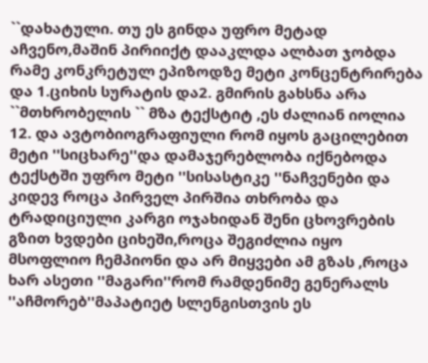``დახატული. თუ ეს გინდა უფრო მეტად აჩვენო,მაშინ პირიიქტ დააკლდა ალბათ ჯობდა რამე კონკრეტულ ეპიზოდზე მეტი კონცენტრირება და 1.ციხის სურატის და2. გმირის გახსნა არა ``მთხრობელის `` მზა ტექსტიტ ,ეს ძალიან იოლია
12. და ავტობიოგრაფიული რომ იყოს გაცილებით მეტი ''სიცხარე''და დამაჯერებლობა იქნებოდა ტექსტში უფრო მეტი ''სისასტიკე ''ნაჩვენები და კიდევ როცა პირველ პირშია თხრობა და ტრადიციული კარგი ოჯახიდან შენი ცხოვრების გზით ხვდები ციხეში,როცა შეგიძლია იყო მსოფლიო ჩემპიონი და არ მიყვები ამ გზას ,როცა ხარ ასეთი ''მაგარი''რომ რამდენიმე გენერალს ''აჩმორებ''მაპატიეტ სლენგისთვის ეს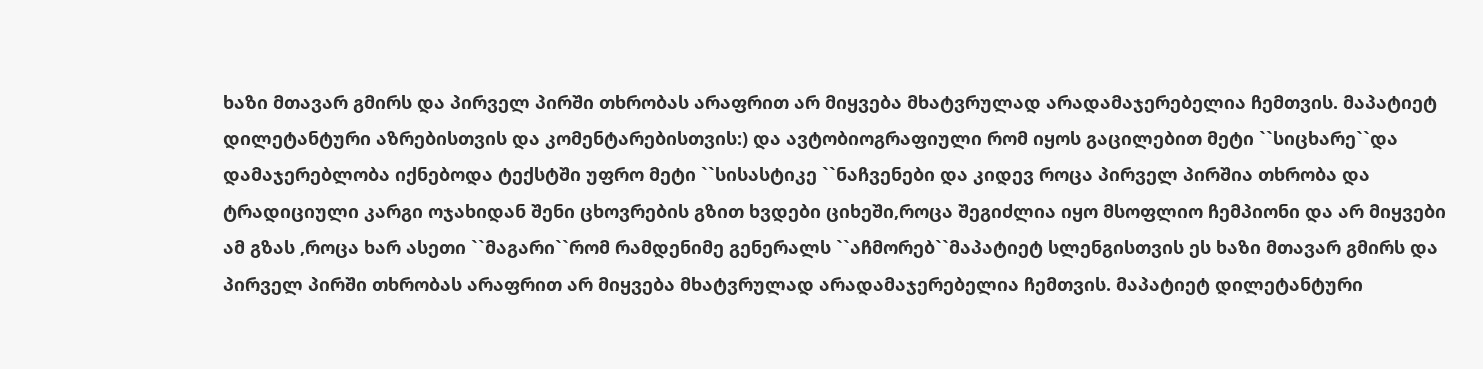ხაზი მთავარ გმირს და პირველ პირში თხრობას არაფრით არ მიყვება მხატვრულად არადამაჯერებელია ჩემთვის. მაპატიეტ დილეტანტური აზრებისთვის და კომენტარებისთვის:) და ავტობიოგრაფიული რომ იყოს გაცილებით მეტი ``სიცხარე``და დამაჯერებლობა იქნებოდა ტექსტში უფრო მეტი ``სისასტიკე ``ნაჩვენები და კიდევ როცა პირველ პირშია თხრობა და ტრადიციული კარგი ოჯახიდან შენი ცხოვრების გზით ხვდები ციხეში,როცა შეგიძლია იყო მსოფლიო ჩემპიონი და არ მიყვები ამ გზას ,როცა ხარ ასეთი ``მაგარი``რომ რამდენიმე გენერალს ``აჩმორებ``მაპატიეტ სლენგისთვის ეს ხაზი მთავარ გმირს და პირველ პირში თხრობას არაფრით არ მიყვება მხატვრულად არადამაჯერებელია ჩემთვის. მაპატიეტ დილეტანტური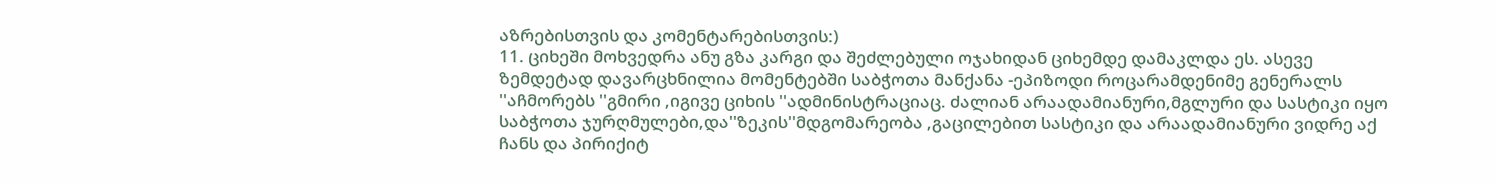აზრებისთვის და კომენტარებისთვის:)
11. ციხეში მოხვედრა ანუ გზა კარგი და შეძლებული ოჯახიდან ციხემდე დამაკლდა ეს. ასევე ზემდეტად დავარცხნილია მომენტებში საბჭოთა მანქანა -ეპიზოდი როცარამდენიმე გენერალს ''აჩმორებს ''გმირი ,იგივე ციხის ''ადმინისტრაციაც. ძალიან არაადამიანური,მგლური და სასტიკი იყო საბჭოთა ჯურღმულები,და''ზეკის''მდგომარეობა ,გაცილებით სასტიკი და არაადამიანური ვიდრე აქ ჩანს და პირიქიტ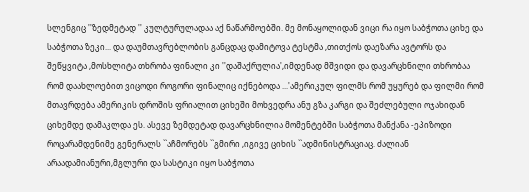სლენგიც ''ზედმეტად '' კულტურულადაა აქ ნაწარმოებში. მე მონაყოლიდან ვიცი რა იყო საბჭოთა ციხე და საბჭოთა ზეკი... და დაუმთავრებლობის განცდაც დამიტოვა ტესტმა ,თითქოს დაეზარა ავტორს და შეწყვიტა ,მოსხლიტა თხრობა ფინალი კი ''დაშაქრულია',იმდენად მშვიდი და დავარცხნილი თხრობაა რომ დაახლოებით ვიცოდი როგორი ფინალიც იქნებოდა ...'ამერიკულ ფილმს რომ უყურებ და ფილმი რომ მთავრდება ამერიკის დროშის ფრიალით ციხეში მოხვედრა ანუ გზა კარგი და შეძლებული ოჯახიდან ციხემდე დამაკლდა ეს. ასევე ზემდეტად დავარცხნილია მომენტებში საბჭოთა მანქანა -ეპიზოდი როცარამდენიმე გენერალს ``აჩმორებს ``გმირი ,იგივე ციხის ``ადმინისტრაციაც. ძალიან არაადამიანური,მგლური და სასტიკი იყო საბჭოთა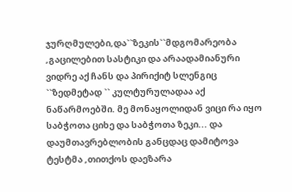ჯურღმულები,და``ზეკის``მდგომარეობა ,გაცილებით სასტიკი და არაადამიანური ვიდრე აქ ჩანს და პირიქიტ სლენგიც ``ზედმეტად `` კულტურულადაა აქ ნაწარმოებში. მე მონაყოლიდან ვიცი რა იყო საბჭოთა ციხე და საბჭოთა ზეკი... და დაუმთავრებლობის განცდაც დამიტოვა ტესტმა ,თითქოს დაეზარა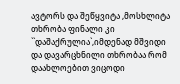ავტორს და შეწყვიტა ,მოსხლიტა თხრობა ფინალი კი ``დაშაქრულია`,იმდენად მშვიდი და დავარცხნილი თხრობაა რომ დაახლოებით ვიცოდი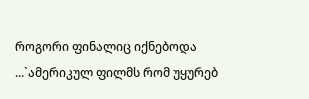როგორი ფინალიც იქნებოდა ...`ამერიკულ ფილმს რომ უყურებ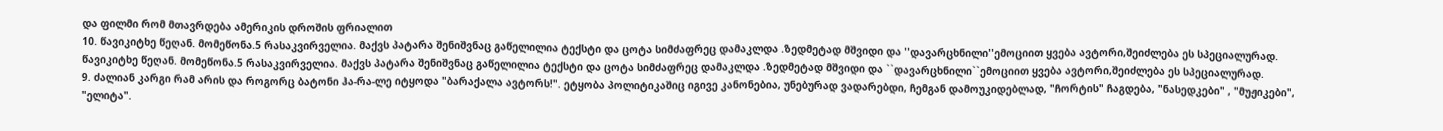და ფილმი რომ მთავრდება ამერიკის დროშის ფრიალით
10. წავიკიტხე წეღან. მომეწონა.5 რასაკვირველია. მაქვს პატარა შენიშვნაც გაწელილია ტექსტი და ცოტა სიმძაფრეც დამაკლდა .ზედმეტად მშვიდი და ''დავარცხნილი''ემოციით ყვება ავტორი,შეიძლება ეს სპეციალურად. წავიკიტხე წეღან. მომეწონა.5 რასაკვირველია. მაქვს პატარა შენიშვნაც გაწელილია ტექსტი და ცოტა სიმძაფრეც დამაკლდა .ზედმეტად მშვიდი და ``დავარცხნილი``ემოციით ყვება ავტორი,შეიძლება ეს სპეციალურად.
9. ძალიან კარგი რამ არის და როგორც ბატონი ჰა-რა-ლე იტყოდა "ბარაქალა ავტორს!". ეტყობა პოლიტიკაშიც იგივე კანონებია, უნებურად ვადარებდი, ჩემგან დამოუკიდებლად, "ჩორტის" ჩაგდება, "ნასედკები" , "მუჟიკები", "ელიტა".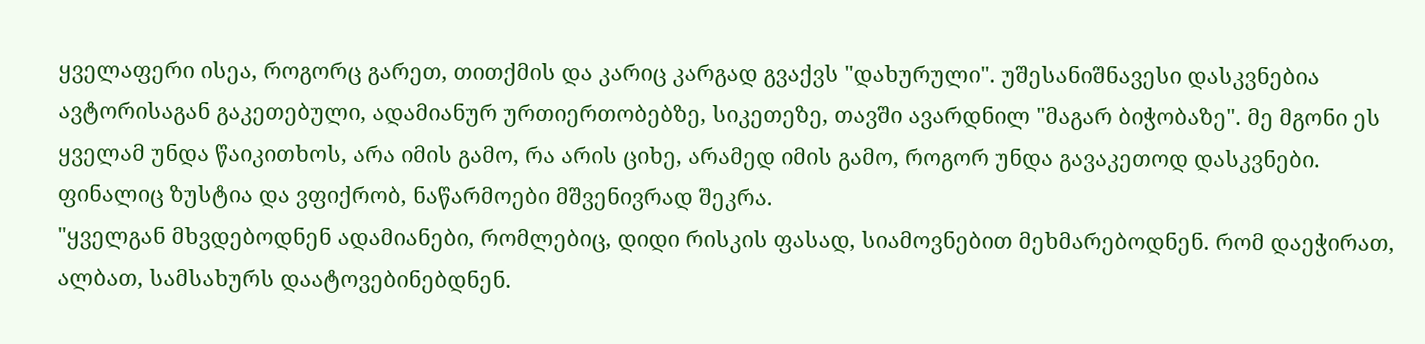ყველაფერი ისეა, როგორც გარეთ, თითქმის და კარიც კარგად გვაქვს "დახურული". უშესანიშნავესი დასკვნებია ავტორისაგან გაკეთებული, ადამიანურ ურთიერთობებზე, სიკეთეზე, თავში ავარდნილ "მაგარ ბიჭობაზე". მე მგონი ეს ყველამ უნდა წაიკითხოს, არა იმის გამო, რა არის ციხე, არამედ იმის გამო, როგორ უნდა გავაკეთოდ დასკვნები.
ფინალიც ზუსტია და ვფიქრობ, ნაწარმოები მშვენივრად შეკრა.
"ყველგან მხვდებოდნენ ადამიანები, რომლებიც, დიდი რისკის ფასად, სიამოვნებით მეხმარებოდნენ. რომ დაეჭირათ, ალბათ, სამსახურს დაატოვებინებდნენ.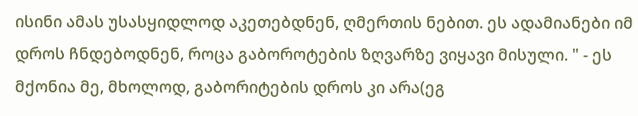ისინი ამას უსასყიდლოდ აკეთებდნენ, ღმერთის ნებით. ეს ადამიანები იმ დროს ჩნდებოდნენ, როცა გაბოროტების ზღვარზე ვიყავი მისული. " - ეს მქონია მე, მხოლოდ, გაბორიტების დროს კი არა(ეგ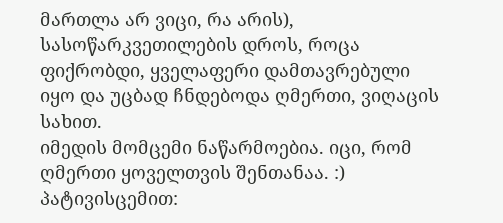მართლა არ ვიცი, რა არის), სასოწარკვეთილების დროს, როცა ფიქრობდი, ყველაფერი დამთავრებული იყო და უცბად ჩნდებოდა ღმერთი, ვიღაცის სახით.
იმედის მომცემი ნაწარმოებია. იცი, რომ ღმერთი ყოველთვის შენთანაა. :)
პატივისცემით: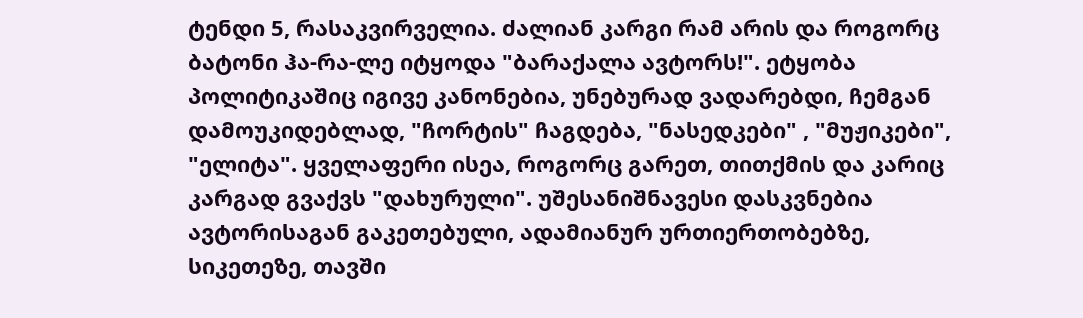ტენდი 5, რასაკვირველია. ძალიან კარგი რამ არის და როგორც ბატონი ჰა-რა-ლე იტყოდა "ბარაქალა ავტორს!". ეტყობა პოლიტიკაშიც იგივე კანონებია, უნებურად ვადარებდი, ჩემგან დამოუკიდებლად, "ჩორტის" ჩაგდება, "ნასედკები" , "მუჟიკები", "ელიტა". ყველაფერი ისეა, როგორც გარეთ, თითქმის და კარიც კარგად გვაქვს "დახურული". უშესანიშნავესი დასკვნებია ავტორისაგან გაკეთებული, ადამიანურ ურთიერთობებზე, სიკეთეზე, თავში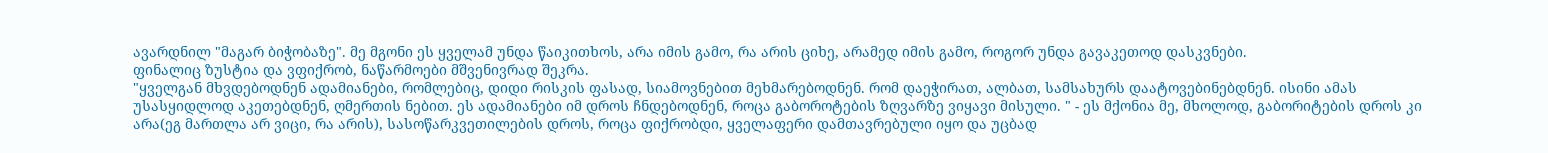ავარდნილ "მაგარ ბიჭობაზე". მე მგონი ეს ყველამ უნდა წაიკითხოს, არა იმის გამო, რა არის ციხე, არამედ იმის გამო, როგორ უნდა გავაკეთოდ დასკვნები.
ფინალიც ზუსტია და ვფიქრობ, ნაწარმოები მშვენივრად შეკრა.
"ყველგან მხვდებოდნენ ადამიანები, რომლებიც, დიდი რისკის ფასად, სიამოვნებით მეხმარებოდნენ. რომ დაეჭირათ, ალბათ, სამსახურს დაატოვებინებდნენ. ისინი ამას უსასყიდლოდ აკეთებდნენ, ღმერთის ნებით. ეს ადამიანები იმ დროს ჩნდებოდნენ, როცა გაბოროტების ზღვარზე ვიყავი მისული. " - ეს მქონია მე, მხოლოდ, გაბორიტების დროს კი არა(ეგ მართლა არ ვიცი, რა არის), სასოწარკვეთილების დროს, როცა ფიქრობდი, ყველაფერი დამთავრებული იყო და უცბად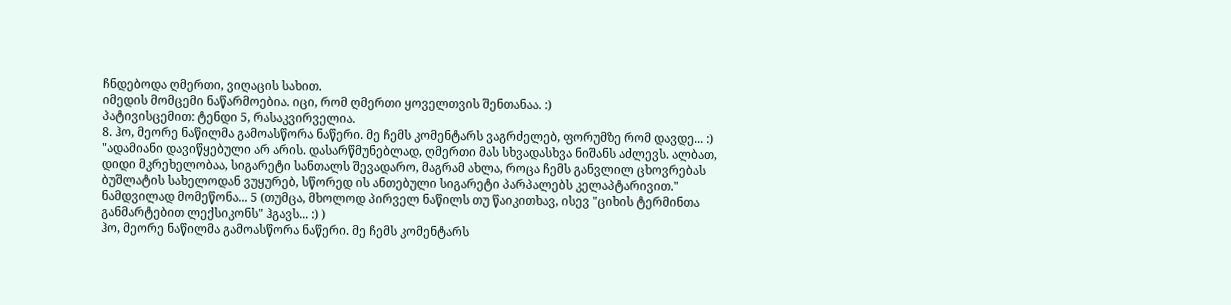ჩნდებოდა ღმერთი, ვიღაცის სახით.
იმედის მომცემი ნაწარმოებია. იცი, რომ ღმერთი ყოველთვის შენთანაა. :)
პატივისცემით: ტენდი 5, რასაკვირველია.
8. ჰო, მეორე ნაწილმა გამოასწორა ნაწერი. მე ჩემს კომენტარს ვაგრძელებ, ფორუმზე რომ დავდე... :)
"ადამიანი დავიწყებული არ არის. დასარწმუნებლად, ღმერთი მას სხვადასხვა ნიშანს აძლევს. ალბათ, დიდი მკრეხელობაა, სიგარეტი სანთალს შევადარო, მაგრამ ახლა, როცა ჩემს განვლილ ცხოვრებას ბუშლატის სახელოდან ვუყურებ, სწორედ ის ანთებული სიგარეტი პარპალებს კელაპტარივით."
ნამდვილად მომეწონა... 5 (თუმცა, მხოლოდ პირველ ნაწილს თუ წაიკითხავ, ისევ "ციხის ტერმინთა განმარტებით ლექსიკონს" ჰგავს... :) )
ჰო, მეორე ნაწილმა გამოასწორა ნაწერი. მე ჩემს კომენტარს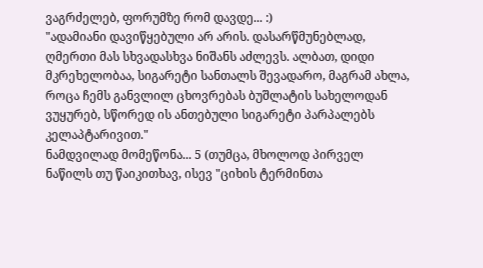ვაგრძელებ, ფორუმზე რომ დავდე... :)
"ადამიანი დავიწყებული არ არის. დასარწმუნებლად, ღმერთი მას სხვადასხვა ნიშანს აძლევს. ალბათ, დიდი მკრეხელობაა, სიგარეტი სანთალს შევადარო, მაგრამ ახლა, როცა ჩემს განვლილ ცხოვრებას ბუშლატის სახელოდან ვუყურებ, სწორედ ის ანთებული სიგარეტი პარპალებს კელაპტარივით."
ნამდვილად მომეწონა... 5 (თუმცა, მხოლოდ პირველ ნაწილს თუ წაიკითხავ, ისევ "ციხის ტერმინთა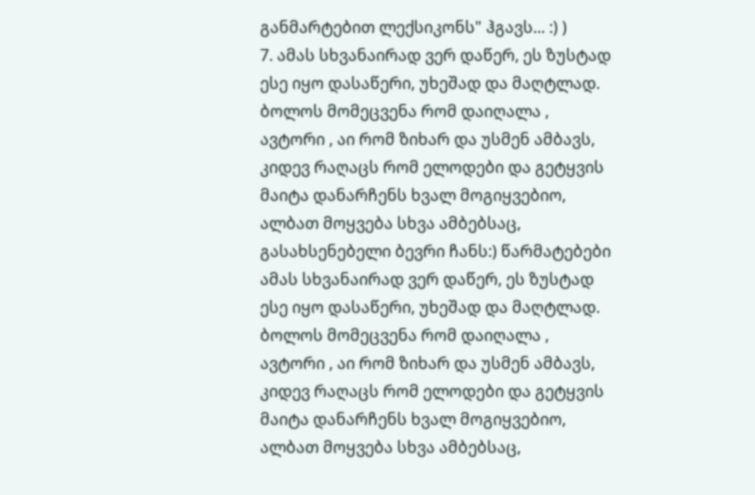განმარტებით ლექსიკონს" ჰგავს... :) )
7. ამას სხვანაირად ვერ დაწერ, ეს ზუსტად ესე იყო დასაწერი, უხეშად და მაღტლად. ბოლოს მომეცვენა რომ დაიღალა , ავტორი , აი რომ ზიხარ და უსმენ ამბავს, კიდევ რაღაცს რომ ელოდები და გეტყვის მაიტა დანარჩენს ხვალ მოგიყვებიო, ალბათ მოყვება სხვა ამბებსაც, გასახსენებელი ბევრი ჩანს:) წარმატებები ამას სხვანაირად ვერ დაწერ, ეს ზუსტად ესე იყო დასაწერი, უხეშად და მაღტლად. ბოლოს მომეცვენა რომ დაიღალა , ავტორი , აი რომ ზიხარ და უსმენ ამბავს, კიდევ რაღაცს რომ ელოდები და გეტყვის მაიტა დანარჩენს ხვალ მოგიყვებიო, ალბათ მოყვება სხვა ამბებსაც,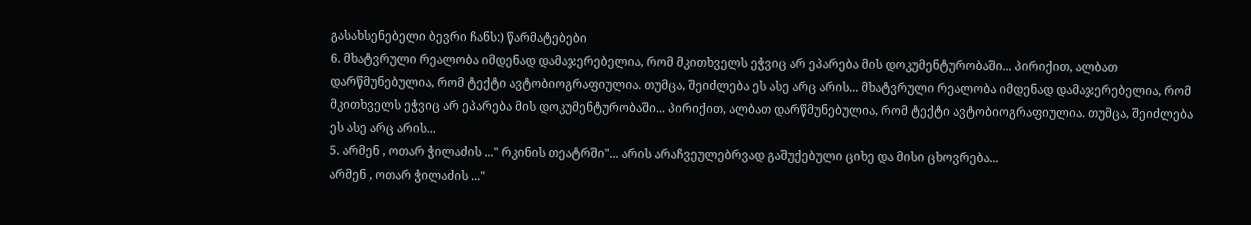გასახსენებელი ბევრი ჩანს:) წარმატებები
6. მხატვრული რეალობა იმდენად დამაჯერებელია, რომ მკითხველს ეჭვიც არ ეპარება მის დოკუმენტურობაში... პირიქით, ალბათ დარწმუნებულია, რომ ტექტი ავტობიოგრაფიულია. თუმცა, შეიძლება ეს ასე არც არის... მხატვრული რეალობა იმდენად დამაჯერებელია, რომ მკითხველს ეჭვიც არ ეპარება მის დოკუმენტურობაში... პირიქით, ალბათ დარწმუნებულია, რომ ტექტი ავტობიოგრაფიულია. თუმცა, შეიძლება ეს ასე არც არის...
5. არმენ , ოთარ ჭილაძის ..." რკინის თეატრში"... არის არაჩვეულებრვად გაშუქებული ციხე და მისი ცხოვრება...
არმენ , ოთარ ჭილაძის ..."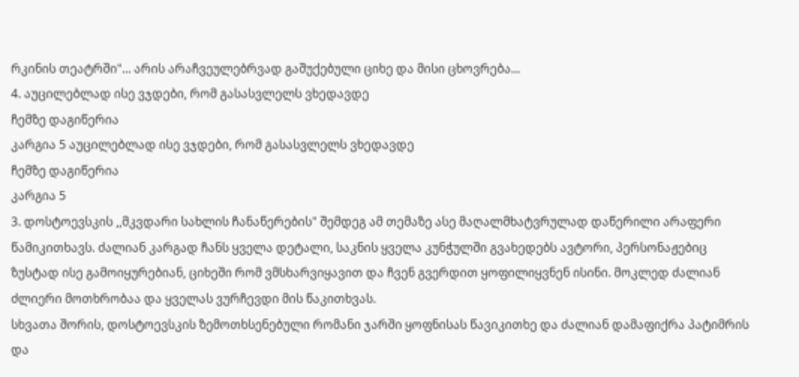რკინის თეატრში"... არის არაჩვეულებრვად გაშუქებული ციხე და მისი ცხოვრება...
4. აუცილებლად ისე ვჯდები, რომ გასასვლელს ვხედავდე
ჩემზე დაგიწერია
კარგია 5 აუცილებლად ისე ვჯდები, რომ გასასვლელს ვხედავდე
ჩემზე დაგიწერია
კარგია 5
3. დოსტოევსკის ,,მკვდარი სახლის ჩანაწერების" შემდეგ ამ თემაზე ასე მაღალმხატვრულად დაწერილი არაფერი წამიკითხავს. ძალიან კარგად ჩანს ყველა დეტალი, საკნის ყველა კუნჭულში გვახედებს ავტორი, პერსონაჟებიც ზუსტად ისე გამოიყურებიან, ციხეში რომ ვმსხარვიყავით და ჩვენ გვერდით ყოფილიყვნენ ისინი. მოკლედ ძალიან ძლიერი მოთხრობაა და ყველას ვურჩევდი მის წაკითხვას.
სხვათა შორის, დოსტოევსკის ზემოთხსენებული რომანი ჯარში ყოფნისას წავიკითხე და ძალიან დამაფიქრა პატიმრის და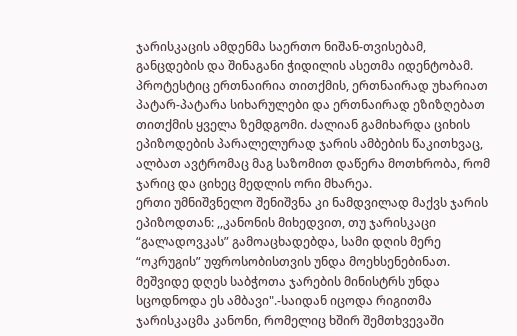ჯარისკაცის ამდენმა საერთო ნიშან-თვისებამ, განცდების და შინაგანი ჭიდილის ასეთმა იდენტობამ. პროტესტიც ერთნაირია თითქმის, ერთნაირად უხარიათ პატარ-პატარა სიხარულები და ერთნაირად ეზიზღებათ თითქმის ყველა ზემდგომი. ძალიან გამიხარდა ციხის ეპიზოდების პარალელურად ჯარის ამბების წაკითხვაც, ალბათ ავტრომაც მაგ საზომით დაწერა მოთხრობა, რომ ჯარიც და ციხეც მედლის ორი მხარეა.
ერთი უმნიშვნელო შენიშვნა კი ნამდვილად მაქვს ჯარის ეპიზოდთან: ,,კანონის მიხედვით, თუ ჯარისკაცი “გალადოვკას” გამოაცხადებდა, სამი დღის მერე “ოკრუგის” უფროსობისთვის უნდა მოეხსენებინათ. მეშვიდე დღეს საბჭოთა ჯარების მინისტრს უნდა სცოდნოდა ეს ამბავი".-საიდან იცოდა რიგითმა ჯარისკაცმა კანონი, რომელიც ხშირ შემთხვევაში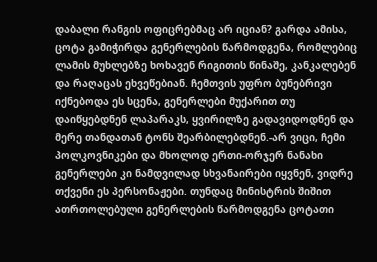დაბალი რანგის ოფიცრებმაც არ იციან? გარდა ამისა, ცოტა გამიჭირდა გენერლების წარმოდგენა, რომლებიც ლამის მუხლებზე ხოხავენ რიგითის წინაშე, კანკალებენ და რაღაცას ეხვეწებიან. ჩემთვის უფრო ბუნებრივი იქნებოდა ეს სცენა, გენერლები მუქარით თუ დაიწყებდნენ ლაპარაკს, ყვირილზე გადავიდოდნენ და მერე თანდათან ტონს შეარბილებდნენ.-არ ვიცი, ჩემი პოლკოვნიკები და მხოლოდ ერთი-ორჯერ ნანახი გენერლები კი ნამდვილად სხვანაირები იყვნენ, ვიდრე თქვენი ეს პერსონაჟები. თუნდაც მინისტრის შიშით ათრთოლებული გენერლების წარმოდგენა ცოტათი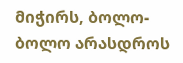მიჭირს, ბოლო-ბოლო არასდროს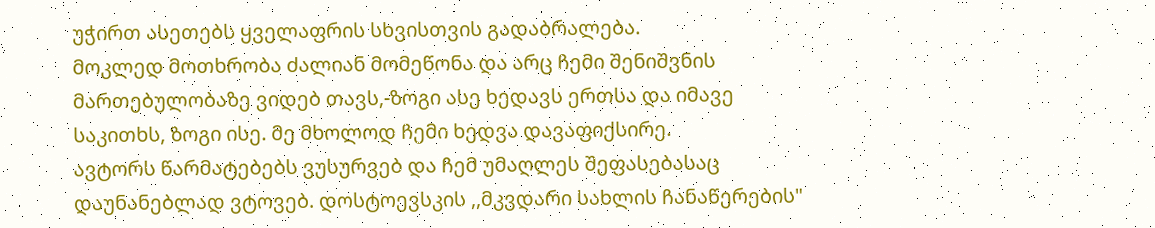უჭირთ ასეთებს ყველაფრის სხვისთვის გადაბრალება.
მოკლედ მოთხრობა ძალიან მომეწონა და არც ჩემი შენიშვნის მართებულობაზე ვიდებ თავს,-ზოგი ასე ხედავს ერთსა და იმავე საკითხს, ზოგი ისე. მე მხოლოდ ჩემი ხედვა დავაფიქსირე.
ავტორს წარმატებებს ვუსურვებ და ჩემ უმაღლეს შეფასებასაც დაუნანებლად ვტოვებ. დოსტოევსკის ,,მკვდარი სახლის ჩანაწერების"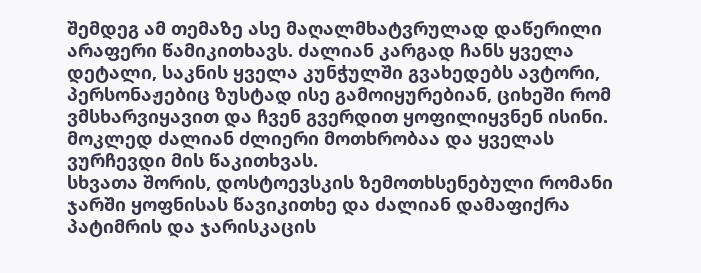შემდეგ ამ თემაზე ასე მაღალმხატვრულად დაწერილი არაფერი წამიკითხავს. ძალიან კარგად ჩანს ყველა დეტალი, საკნის ყველა კუნჭულში გვახედებს ავტორი, პერსონაჟებიც ზუსტად ისე გამოიყურებიან, ციხეში რომ ვმსხარვიყავით და ჩვენ გვერდით ყოფილიყვნენ ისინი. მოკლედ ძალიან ძლიერი მოთხრობაა და ყველას ვურჩევდი მის წაკითხვას.
სხვათა შორის, დოსტოევსკის ზემოთხსენებული რომანი ჯარში ყოფნისას წავიკითხე და ძალიან დამაფიქრა პატიმრის და ჯარისკაცის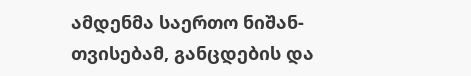ამდენმა საერთო ნიშან-თვისებამ, განცდების და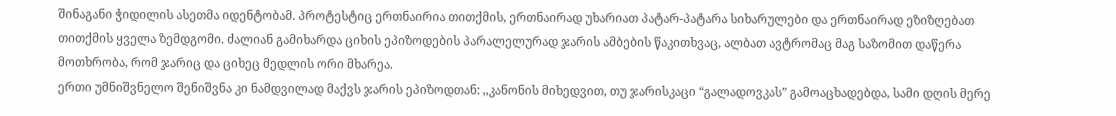შინაგანი ჭიდილის ასეთმა იდენტობამ. პროტესტიც ერთნაირია თითქმის, ერთნაირად უხარიათ პატარ-პატარა სიხარულები და ერთნაირად ეზიზღებათ თითქმის ყველა ზემდგომი. ძალიან გამიხარდა ციხის ეპიზოდების პარალელურად ჯარის ამბების წაკითხვაც, ალბათ ავტრომაც მაგ საზომით დაწერა მოთხრობა, რომ ჯარიც და ციხეც მედლის ორი მხარეა.
ერთი უმნიშვნელო შენიშვნა კი ნამდვილად მაქვს ჯარის ეპიზოდთან: ,,კანონის მიხედვით, თუ ჯარისკაცი “გალადოვკას” გამოაცხადებდა, სამი დღის მერე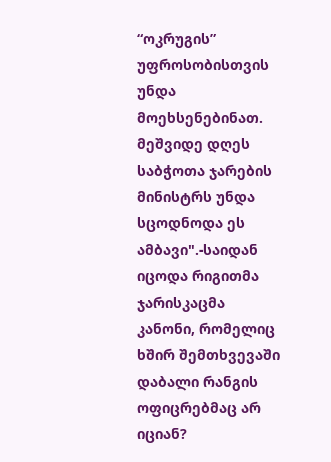“ოკრუგის” უფროსობისთვის უნდა მოეხსენებინათ. მეშვიდე დღეს საბჭოთა ჯარების მინისტრს უნდა სცოდნოდა ეს ამბავი".-საიდან იცოდა რიგითმა ჯარისკაცმა კანონი, რომელიც ხშირ შემთხვევაში დაბალი რანგის ოფიცრებმაც არ იციან?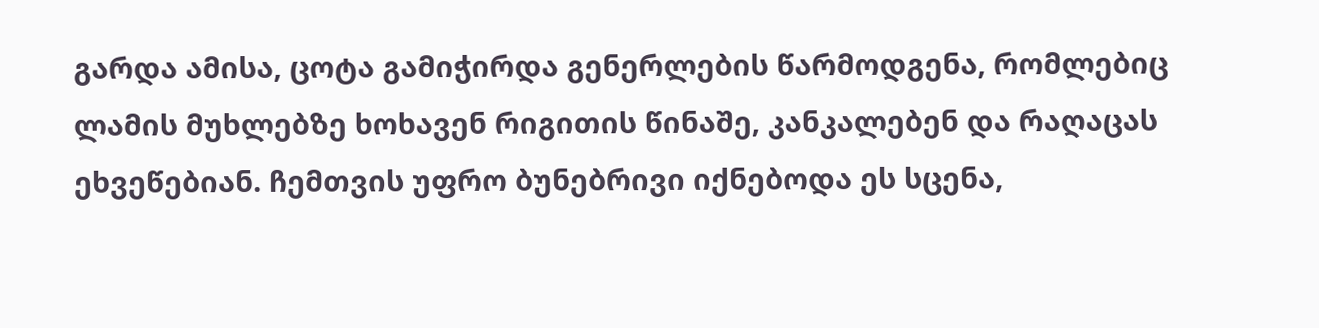გარდა ამისა, ცოტა გამიჭირდა გენერლების წარმოდგენა, რომლებიც ლამის მუხლებზე ხოხავენ რიგითის წინაშე, კანკალებენ და რაღაცას ეხვეწებიან. ჩემთვის უფრო ბუნებრივი იქნებოდა ეს სცენა,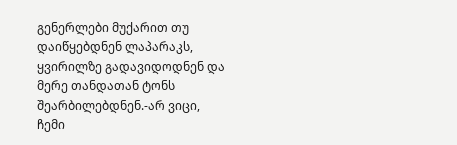გენერლები მუქარით თუ დაიწყებდნენ ლაპარაკს, ყვირილზე გადავიდოდნენ და მერე თანდათან ტონს შეარბილებდნენ.-არ ვიცი, ჩემი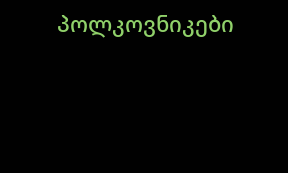პოლკოვნიკები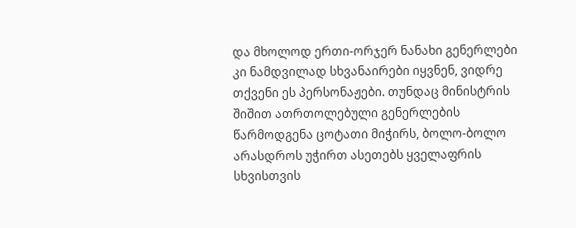და მხოლოდ ერთი-ორჯერ ნანახი გენერლები კი ნამდვილად სხვანაირები იყვნენ, ვიდრე თქვენი ეს პერსონაჟები. თუნდაც მინისტრის შიშით ათრთოლებული გენერლების წარმოდგენა ცოტათი მიჭირს, ბოლო-ბოლო არასდროს უჭირთ ასეთებს ყველაფრის სხვისთვის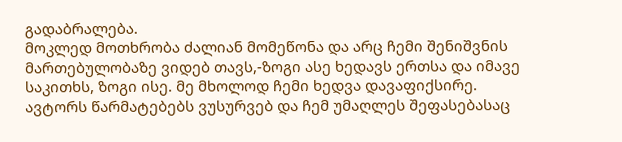გადაბრალება.
მოკლედ მოთხრობა ძალიან მომეწონა და არც ჩემი შენიშვნის მართებულობაზე ვიდებ თავს,-ზოგი ასე ხედავს ერთსა და იმავე საკითხს, ზოგი ისე. მე მხოლოდ ჩემი ხედვა დავაფიქსირე.
ავტორს წარმატებებს ვუსურვებ და ჩემ უმაღლეს შეფასებასაც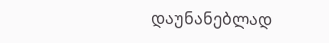დაუნანებლად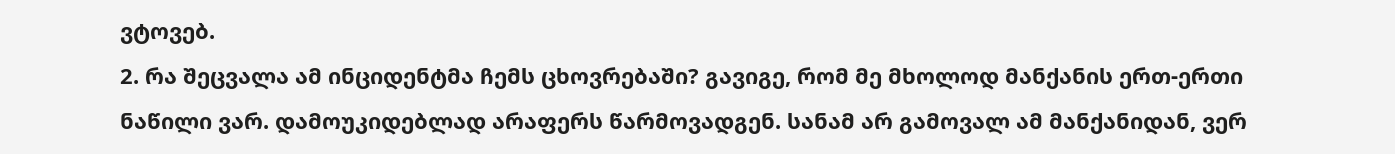ვტოვებ.
2. რა შეცვალა ამ ინციდენტმა ჩემს ცხოვრებაში? გავიგე, რომ მე მხოლოდ მანქანის ერთ-ერთი ნაწილი ვარ. დამოუკიდებლად არაფერს წარმოვადგენ. სანამ არ გამოვალ ამ მანქანიდან, ვერ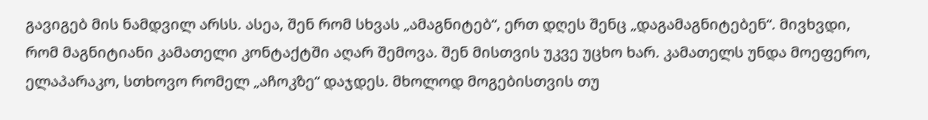გავიგებ მის ნამდვილ არსს. ასეა, შენ რომ სხვას „ამაგნიტებ“, ერთ დღეს შენც „დაგამაგნიტებენ“. მივხვდი, რომ მაგნიტიანი კამათელი კონტაქტში აღარ შემოვა. შენ მისთვის უკვე უცხო ხარ. კამათელს უნდა მოეფერო, ელაპარაკო, სთხოვო რომელ „აჩოკზე“ დაჯდეს. მხოლოდ მოგებისთვის თუ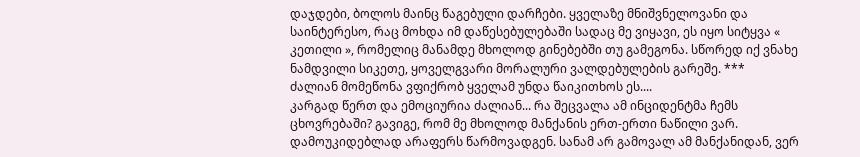დაჯდები, ბოლოს მაინც წაგებული დარჩები. ყველაზე მნიშვნელოვანი და საინტერესო, რაც მოხდა იმ დაწესებულებაში სადაც მე ვიყავი, ეს იყო სიტყვა « კეთილი », რომელიც მანამდე მხოლოდ გინებებში თუ გამეგონა. სწორედ იქ ვნახე ნამდვილი სიკეთე, ყოველგვარი მორალური ვალდებულების გარეშე. ***
ძალიან მომეწონა ვფიქრობ ყველამ უნდა წაიკითხოს ეს....
კარგად წერთ და ემოციურია ძალიან... რა შეცვალა ამ ინციდენტმა ჩემს ცხოვრებაში? გავიგე, რომ მე მხოლოდ მანქანის ერთ-ერთი ნაწილი ვარ. დამოუკიდებლად არაფერს წარმოვადგენ. სანამ არ გამოვალ ამ მანქანიდან, ვერ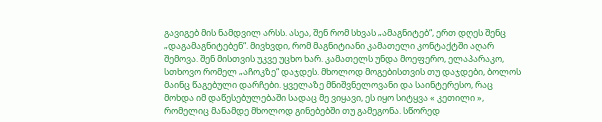გავიგებ მის ნამდვილ არსს. ასეა, შენ რომ სხვას „ამაგნიტებ“, ერთ დღეს შენც „დაგამაგნიტებენ“. მივხვდი, რომ მაგნიტიანი კამათელი კონტაქტში აღარ შემოვა. შენ მისთვის უკვე უცხო ხარ. კამათელს უნდა მოეფერო, ელაპარაკო, სთხოვო რომელ „აჩოკზე“ დაჯდეს. მხოლოდ მოგებისთვის თუ დაჯდები, ბოლოს მაინც წაგებული დარჩები. ყველაზე მნიშვნელოვანი და საინტერესო, რაც მოხდა იმ დაწესებულებაში სადაც მე ვიყავი, ეს იყო სიტყვა « კეთილი », რომელიც მანამდე მხოლოდ გინებებში თუ გამეგონა. სწორედ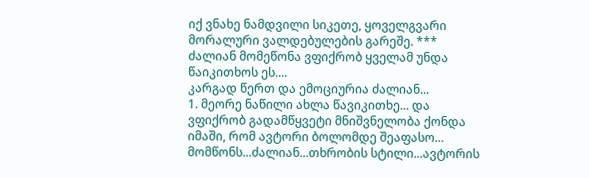იქ ვნახე ნამდვილი სიკეთე, ყოველგვარი მორალური ვალდებულების გარეშე. ***
ძალიან მომეწონა ვფიქრობ ყველამ უნდა წაიკითხოს ეს....
კარგად წერთ და ემოციურია ძალიან...
1. მეორე ნაწილი ახლა წავიკითხე... და ვფიქრობ გადამწყვეტი მნიშვნელობა ქონდა იმაში, რომ ავტორი ბოლომდე შეაფასო... მომწონს...ძალიან...თხრობის სტილი...ავტორის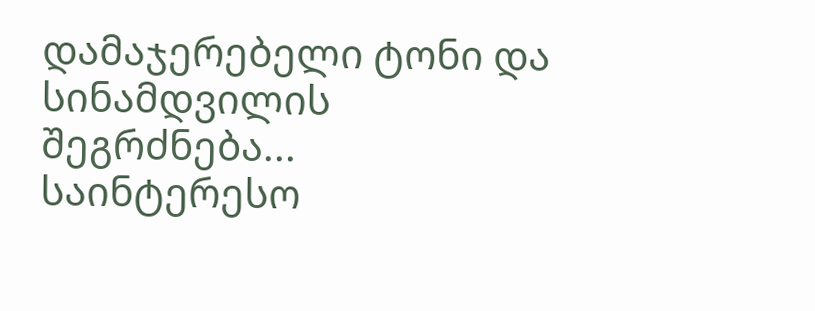დამაჯერებელი ტონი და სინამდვილის შეგრძნება... საინტერესო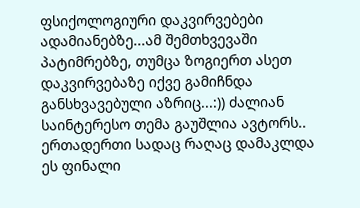ფსიქოლოგიური დაკვირვებები ადამიანებზე...ამ შემთხვევაში პატიმრებზე, თუმცა ზოგიერთ ასეთ დაკვირვებაზე იქვე გამიჩნდა განსხვავებული აზრიც...:)) ძალიან საინტერესო თემა გაუშლია ავტორს.. ერთადერთი სადაც რაღაც დამაკლდა ეს ფინალი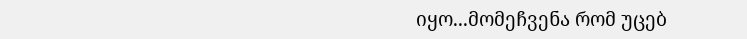იყო...მომეჩვენა რომ უცებ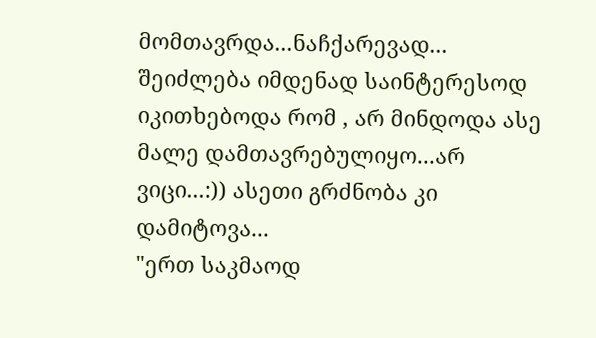მომთავრდა...ნაჩქარევად... შეიძლება იმდენად საინტერესოდ იკითხებოდა რომ , არ მინდოდა ასე მალე დამთავრებულიყო...არ ვიცი...:)) ასეთი გრძნობა კი დამიტოვა...
"ერთ საკმაოდ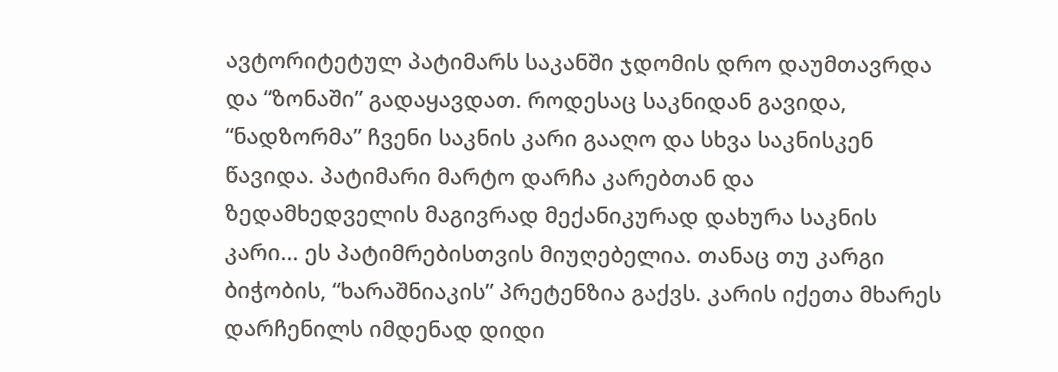ავტორიტეტულ პატიმარს საკანში ჯდომის დრო დაუმთავრდა და “ზონაში” გადაყავდათ. როდესაც საკნიდან გავიდა, “ნადზორმა” ჩვენი საკნის კარი გააღო და სხვა საკნისკენ წავიდა. პატიმარი მარტო დარჩა კარებთან და ზედამხედველის მაგივრად მექანიკურად დახურა საკნის კარი... ეს პატიმრებისთვის მიუღებელია. თანაც თუ კარგი ბიჭობის, “ხარაშნიაკის” პრეტენზია გაქვს. კარის იქეთა მხარეს დარჩენილს იმდენად დიდი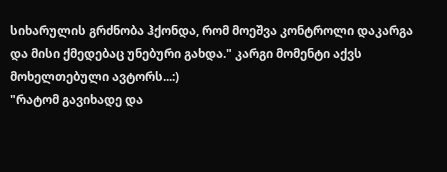სიხარულის გრძნობა ჰქონდა, რომ მოეშვა კონტროლი დაკარგა და მისი ქმედებაც უნებური გახდა." კარგი მომენტი აქვს მოხელთებული ავტორს...:)
"რატომ გავიხადე და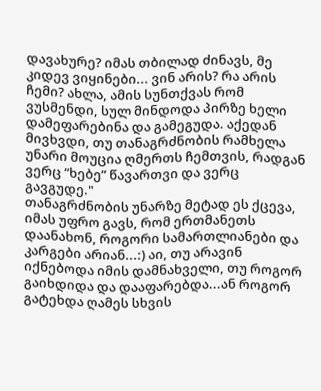დავახურე? იმას თბილად ძინავს, მე კიდევ ვიყინები... ვინ არის? რა არის ჩემი? ახლა, ამის სუნთქვას რომ ვუსმენდი, სულ მინდოდა პირზე ხელი დამეფარებინა და გამეგუდა. აქედან მივხვდი, თუ თანაგრძნობის რამხელა უნარი მოუცია ღმერთს ჩემთვის, რადგან ვერც “ხებე” წავართვი და ვერც გავგუდე."
თანაგრძნობის უნარზე მეტად ეს ქცევა, იმას უფრო გავს, რომ ერთმანეთს დაანახონ, როგორი სამართლიანები და კარგები არიან...:) აი, თუ არავინ იქნებოდა იმის დამნახველი, თუ როგორ გაიხდიდა და დააფარებდა...ან როგორ გატეხდა ღამეს სხვის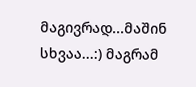მაგივრად...მაშინ სხვაა...:) მაგრამ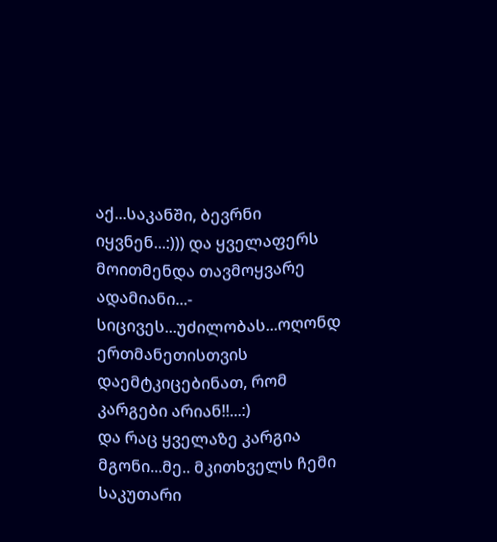აქ...საკანში, ბევრნი იყვნენ...:))) და ყველაფერს მოითმენდა თავმოყვარე ადამიანი...- სიცივეს...უძილობას...ოღონდ ერთმანეთისთვის დაემტკიცებინათ, რომ კარგები არიან!!...:)
და რაც ყველაზე კარგია მგონი...მე.. მკითხველს ჩემი საკუთარი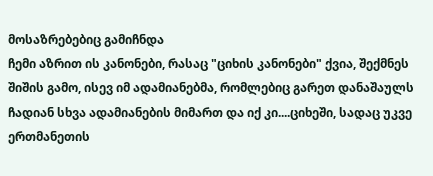მოსაზრებებიც გამიჩნდა
ჩემი აზრით ის კანონები, რასაც "ციხის კანონები" ქვია, შექმნეს შიშის გამო, ისევ იმ ადამიანებმა, რომლებიც გარეთ დანაშაულს ჩადიან სხვა ადამიანების მიმართ და იქ კი....ციხეში, სადაც უკვე ერთმანეთის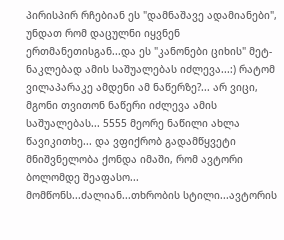პირისპირ რჩებიან ეს "დამნაშავე ადამიანები", უნდათ რომ დაცულნი იყვნენ ერთმანეთისგან...და ეს "კანონები ციხის" მეტ-ნაკლებად ამის საშუალებას იძლევა...:) რატომ ვილაპარაკე ამდენი ამ ნაწერზე?... არ ვიცი, მგონი თვითონ ნაწერი იძლევა ამის საშუალებას... 5555 მეორე ნაწილი ახლა წავიკითხე... და ვფიქრობ გადამწყვეტი მნიშვნელობა ქონდა იმაში, რომ ავტორი ბოლომდე შეაფასო... მომწონს...ძალიან...თხრობის სტილი...ავტორის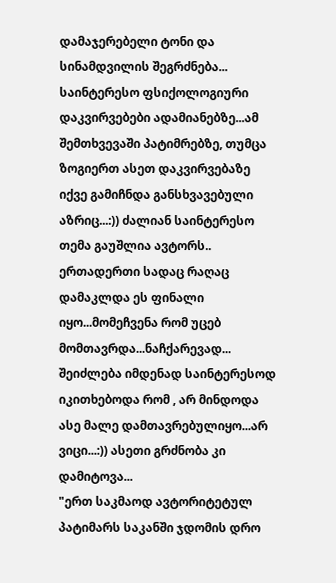დამაჯერებელი ტონი და სინამდვილის შეგრძნება... საინტერესო ფსიქოლოგიური დაკვირვებები ადამიანებზე...ამ შემთხვევაში პატიმრებზე, თუმცა ზოგიერთ ასეთ დაკვირვებაზე იქვე გამიჩნდა განსხვავებული აზრიც...:)) ძალიან საინტერესო თემა გაუშლია ავტორს.. ერთადერთი სადაც რაღაც დამაკლდა ეს ფინალი იყო...მომეჩვენა რომ უცებ მომთავრდა...ნაჩქარევად... შეიძლება იმდენად საინტერესოდ იკითხებოდა რომ , არ მინდოდა ასე მალე დამთავრებულიყო...არ ვიცი...:)) ასეთი გრძნობა კი დამიტოვა...
"ერთ საკმაოდ ავტორიტეტულ პატიმარს საკანში ჯდომის დრო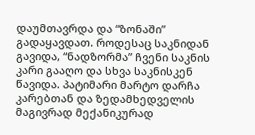დაუმთავრდა და “ზონაში” გადაყავდათ. როდესაც საკნიდან გავიდა, “ნადზორმა” ჩვენი საკნის კარი გააღო და სხვა საკნისკენ წავიდა. პატიმარი მარტო დარჩა კარებთან და ზედამხედველის მაგივრად მექანიკურად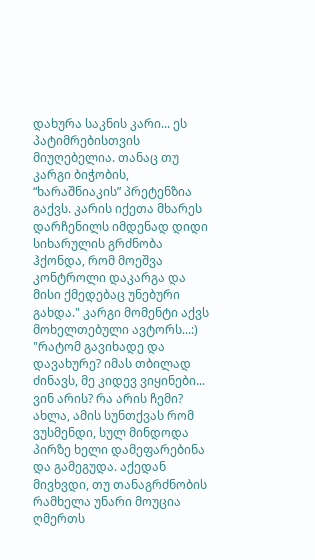დახურა საკნის კარი... ეს პატიმრებისთვის მიუღებელია. თანაც თუ კარგი ბიჭობის, “ხარაშნიაკის” პრეტენზია გაქვს. კარის იქეთა მხარეს დარჩენილს იმდენად დიდი სიხარულის გრძნობა ჰქონდა, რომ მოეშვა კონტროლი დაკარგა და მისი ქმედებაც უნებური გახდა." კარგი მომენტი აქვს მოხელთებული ავტორს...:)
"რატომ გავიხადე და დავახურე? იმას თბილად ძინავს, მე კიდევ ვიყინები... ვინ არის? რა არის ჩემი? ახლა, ამის სუნთქვას რომ ვუსმენდი, სულ მინდოდა პირზე ხელი დამეფარებინა და გამეგუდა. აქედან მივხვდი, თუ თანაგრძნობის რამხელა უნარი მოუცია ღმერთს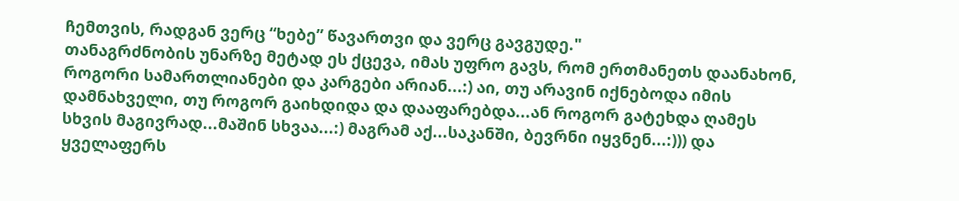ჩემთვის, რადგან ვერც “ხებე” წავართვი და ვერც გავგუდე."
თანაგრძნობის უნარზე მეტად ეს ქცევა, იმას უფრო გავს, რომ ერთმანეთს დაანახონ, როგორი სამართლიანები და კარგები არიან...:) აი, თუ არავინ იქნებოდა იმის დამნახველი, თუ როგორ გაიხდიდა და დააფარებდა...ან როგორ გატეხდა ღამეს სხვის მაგივრად...მაშინ სხვაა...:) მაგრამ აქ...საკანში, ბევრნი იყვნენ...:))) და ყველაფერს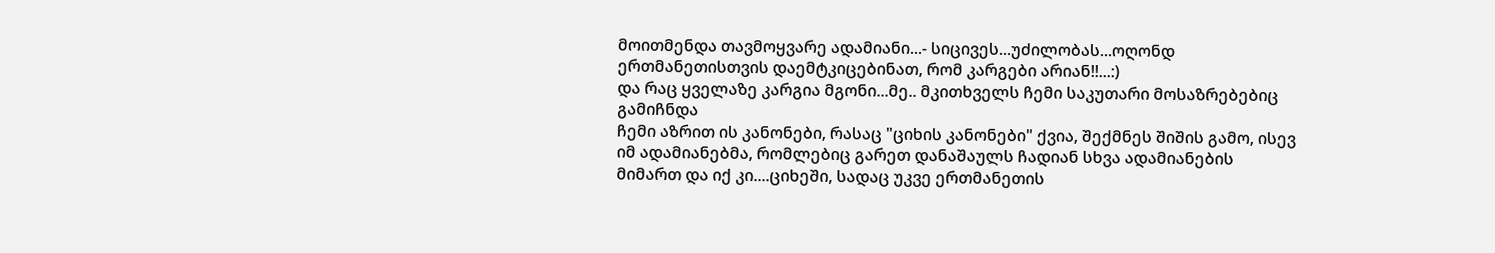მოითმენდა თავმოყვარე ადამიანი...- სიცივეს...უძილობას...ოღონდ ერთმანეთისთვის დაემტკიცებინათ, რომ კარგები არიან!!...:)
და რაც ყველაზე კარგია მგონი...მე.. მკითხველს ჩემი საკუთარი მოსაზრებებიც გამიჩნდა
ჩემი აზრით ის კანონები, რასაც "ციხის კანონები" ქვია, შექმნეს შიშის გამო, ისევ იმ ადამიანებმა, რომლებიც გარეთ დანაშაულს ჩადიან სხვა ადამიანების მიმართ და იქ კი....ციხეში, სადაც უკვე ერთმანეთის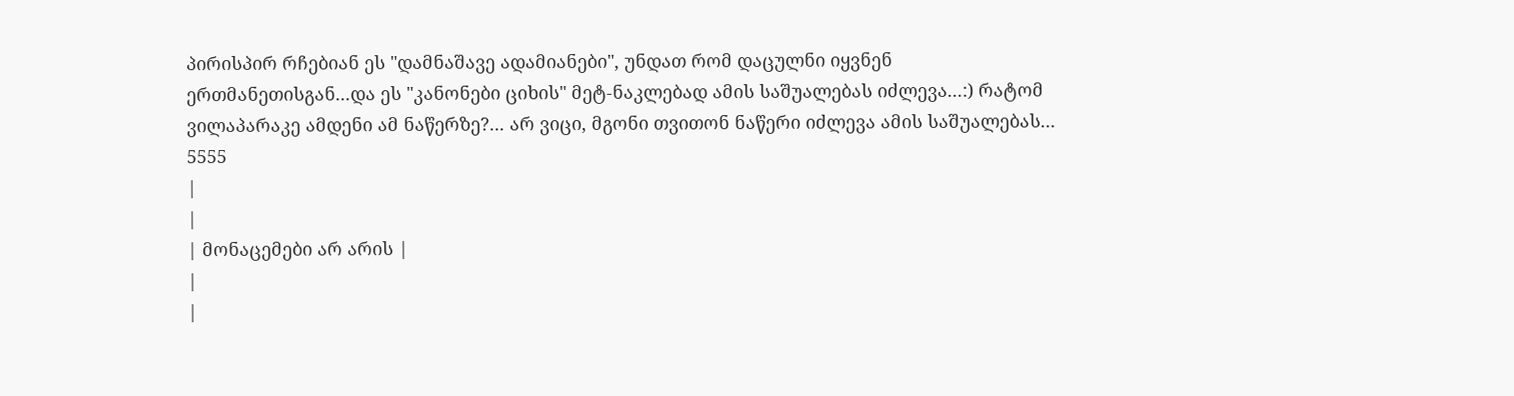პირისპირ რჩებიან ეს "დამნაშავე ადამიანები", უნდათ რომ დაცულნი იყვნენ ერთმანეთისგან...და ეს "კანონები ციხის" მეტ-ნაკლებად ამის საშუალებას იძლევა...:) რატომ ვილაპარაკე ამდენი ამ ნაწერზე?... არ ვიცი, მგონი თვითონ ნაწერი იძლევა ამის საშუალებას... 5555
|
|
| მონაცემები არ არის |
|
|